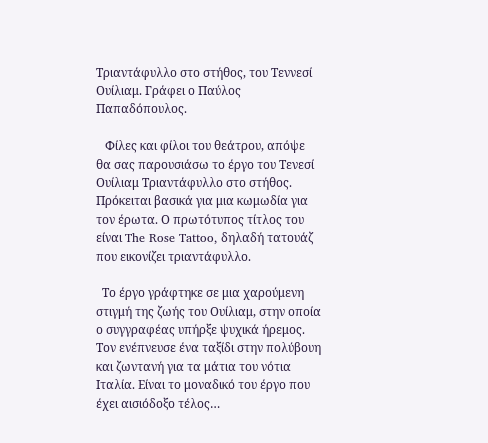Τριαντάφυλλο στο στήθος, του Τεννεσί Ουίλιαμ. Γράφει ο Παύλος Παπαδόπουλος.

   Φίλες και φίλοι του θεάτρου, απόψε θα σας παρουσιάσω το έργο του Τενεσί Ουίλιαμ Τριαντάφυλλο στο στήθος. Πρόκειται βασικά για μια κωμωδία για τον έρωτα. Ο πρωτότυπος τίτλος του είναι The Rose Tattoo, δηλαδή τατουάζ που εικονίζει τριαντάφυλλο.

  Το έργο γράφτηκε σε μια χαρούμενη στιγμή της ζωής του Ουίλιαμ, στην οποία ο συγγραφέας υπήρξε ψυχικά ήρεμος. Τον ενέπνευσε ένα ταξίδι στην πολύβουη και ζωντανή για τα μάτια του νότια Ιταλία. Είναι το μοναδικό του έργο που έχει αισιόδοξο τέλος…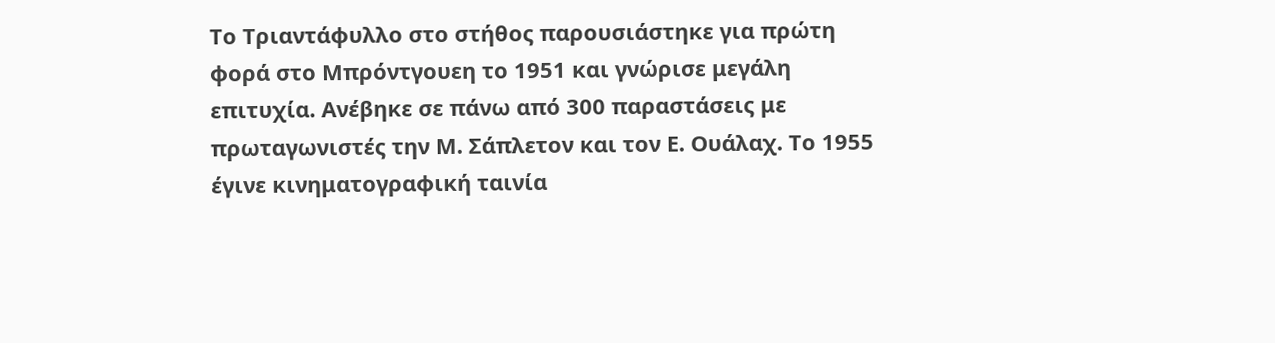Το Τριαντάφυλλο στο στήθος παρουσιάστηκε για πρώτη φορά στο Μπρόντγουεη το 1951 και γνώρισε μεγάλη επιτυχία. Ανέβηκε σε πάνω από 300 παραστάσεις με πρωταγωνιστές την Μ. Σάπλετον και τον Ε. Ουάλαχ. Το 1955 έγινε κινηματογραφική ταινία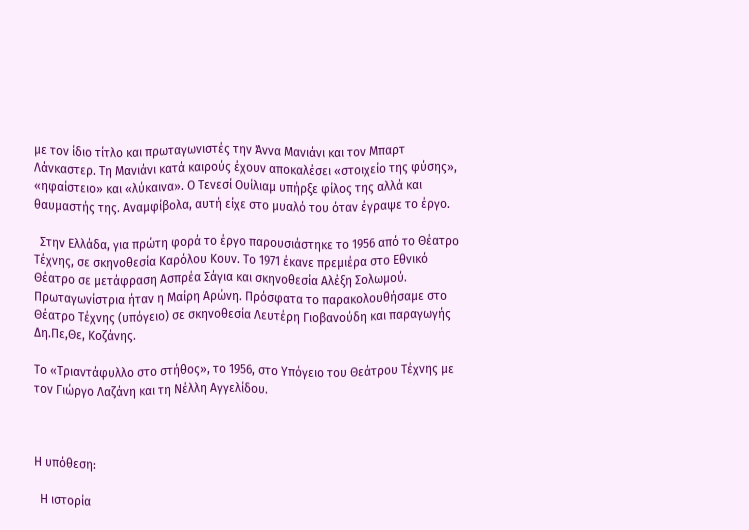με τον ίδιο τίτλο και πρωταγωνιστές την Άννα Μανιάνι και τον Μπαρτ Λάνκαστερ. Τη Μανιάνι κατά καιρούς έχουν αποκαλέσει «στοιχείο της φύσης», «ηφαίστειο» και «λύκαινα». Ο Τενεσί Ουίλιαμ υπήρξε φίλος της αλλά και θαυμαστής της. Αναμφίβολα, αυτή είχε στο μυαλό του όταν έγραψε το έργο.

  Στην Ελλάδα, για πρώτη φορά το έργο παρουσιάστηκε το 1956 από το Θέατρο Τέχνης, σε σκηνοθεσία Καρόλου Κουν. Το 1971 έκανε πρεμιέρα στο Εθνικό Θέατρο σε μετάφραση Ασπρέα Σάγια και σκηνοθεσία Αλέξη Σολωμού. Πρωταγωνίστρια ήταν η Μαίρη Αρώνη. Πρόσφατα το παρακολουθήσαμε στο Θέατρο Τέχνης (υπόγειο) σε σκηνοθεσία Λευτέρη Γιοβανούδη και παραγωγής Δη.Πε,Θε, Κοζάνης.

Το «Τριαντάφυλλο στο στήθος», το 1956, στο Υπόγειο του Θεάτρου Τέχνης με τον Γιώργο Λαζάνη και τη Νέλλη Αγγελίδου.



Η υπόθεση:

  Η ιστορία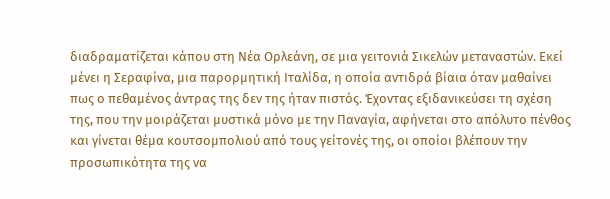διαδραματίζεται κάπου στη Νέα Ορλεάνη, σε μια γειτονιά Σικελών μεταναστών. Εκεί μένει η Σεραφίνα, μια παρορμητική Ιταλίδα, η οποία αντιδρά βίαια όταν μαθαίνει πως ο πεθαμένος άντρας της δεν της ήταν πιστός. Έχοντας εξιδανικεύσει τη σχέση της, που την μοιράζεται μυστικά μόνο με την Παναγία, αφήνεται στο απόλυτο πένθος και γίνεται θέμα κουτσομπολιού από τους γείτονές της, οι οποίοι βλέπουν την προσωπικότητα της να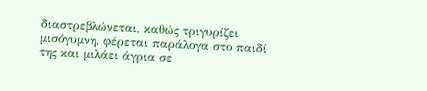διαστρεβλώνεται, καθώς τριγυρίζει μισόγυμνη, φέρεται παράλογα στο παιδί της και μιλάει άγρια σε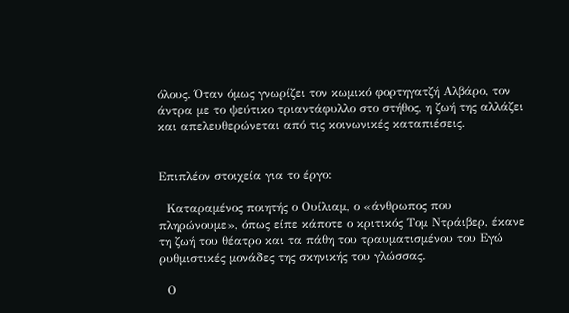όλους. Όταν όμως γνωρίζει τον κωμικό φορτηγατζή Αλβάρο, τον άντρα με το ψεύτικο τριαντάφυλλο στο στήθος, η ζωή της αλλάζει και απελευθερώνεται από τις κοινωνικές καταπιέσεις.


Επιπλέον στοιχεία για το έργο:

  Καταραμένος ποιητής ο Ουίλιαμ, ο «άνθρωπος που πληρώνουμε», όπως είπε κάποτε ο κριτικός Τομ Ντράιβερ, έκανε τη ζωή του θέατρο και τα πάθη του τραυματισμένου του Εγώ ρυθμιστικές μονάδες της σκηνικής του γλώσσας.

  Ο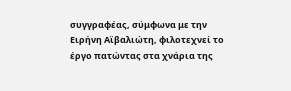συγγραφέας, σύμφωνα με την Ειρήνη Αϊβαλιώτη, φιλοτεχνεί το έργο πατώντας στα χνάρια της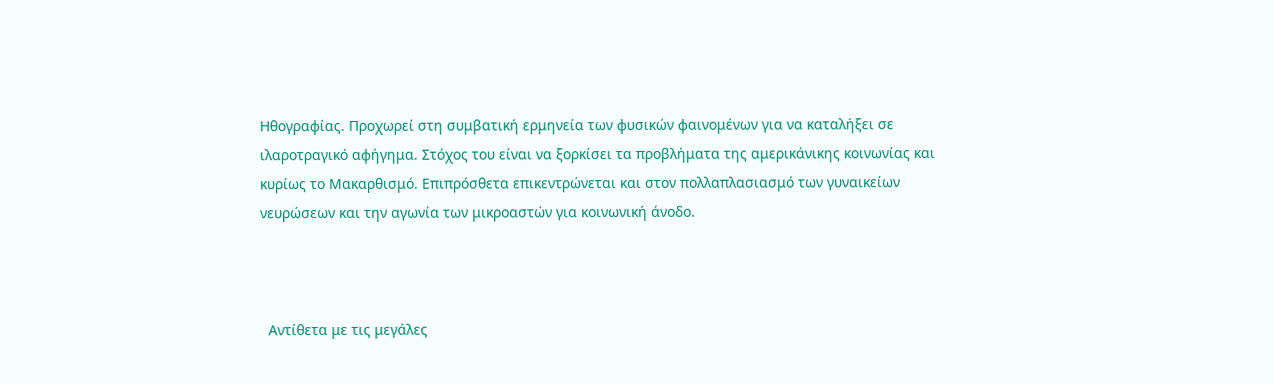Ηθογραφίας. Προχωρεί στη συμβατική ερμηνεία των φυσικών φαινομένων για να καταλήξει σε ιλαροτραγικό αφήγημα. Στόχος του είναι να ξορκίσει τα προβλήματα της αμερικάνικης κοινωνίας και κυρίως το Μακαρθισμό. Επιπρόσθετα επικεντρώνεται και στον πολλαπλασιασμό των γυναικείων νευρώσεων και την αγωνία των μικροαστών για κοινωνική άνοδο.



  Αντίθετα με τις μεγάλες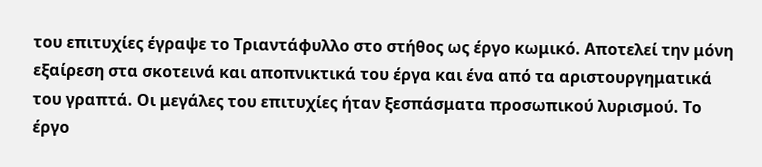του επιτυχίες έγραψε το Τριαντάφυλλο στο στήθος ως έργο κωμικό. Αποτελεί την μόνη εξαίρεση στα σκοτεινά και αποπνικτικά του έργα και ένα από τα αριστουργηματικά του γραπτά. Οι μεγάλες του επιτυχίες ήταν ξεσπάσματα προσωπικού λυρισμού. Το έργο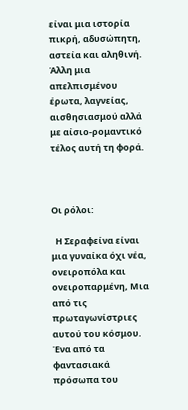είναι μια ιστορία πικρή, αδυσώπητη, αστεία και αληθινή. Άλλη μια απελπισμένου έρωτα, λαγνείας, αισθησιασμού αλλά με αίσιο-ρομαντικό τέλος αυτή τη φορά.



Οι ρόλοι:

  Η Σεραφείνα είναι μια γυναίκα όχι νέα, ονειροπόλα και ονειροπαρμένη, Μια από τις πρωταγωνίστριες αυτού του κόσμου. Ένα από τα φαντασιακά πρόσωπα του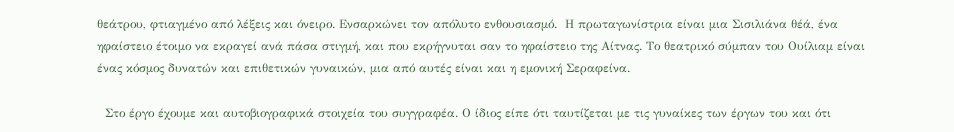θεάτρου, φτιαγμένο από λέξεις και όνειρο. Ενσαρκώνει τον απόλυτο ενθουσιασμό.  Η πρωταγωνίστρια είναι μια Σισιλιάνα θέά, ένα ηφαίστειο έτοιμο να εκραγεί ανά πάσα στιγμή, και που εκρήγνυται σαν το ηφαίστειο της Αίτνας. Το θεατρικό σύμπαν του Ουίλιαμ είναι ένας κόσμος δυνατών και επιθετικών γυναικών, μια από αυτές είναι και η εμονική Σεραφείνα.

  Στο έργο έχουμε και αυτοβιογραφικά στοιχεία του συγγραφέα. Ο ίδιος είπε ότι ταυτίζεται με τις γυναίκες των έργων του και ότι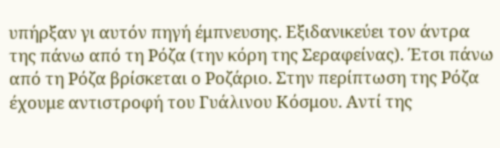υπήρξαν γι αυτόν πηγή έμπνευσης. Εξιδανικεύει τον άντρα της πάνω από τη Ρόζα (την κόρη της Σεραφείνας). Έτσι πάνω από τη Ρόζα βρίσκεται ο Ροζάριο. Στην περίπτωση της Ρόζα έχουμε αντιστροφή του Γυάλινου Κόσμου. Αντί της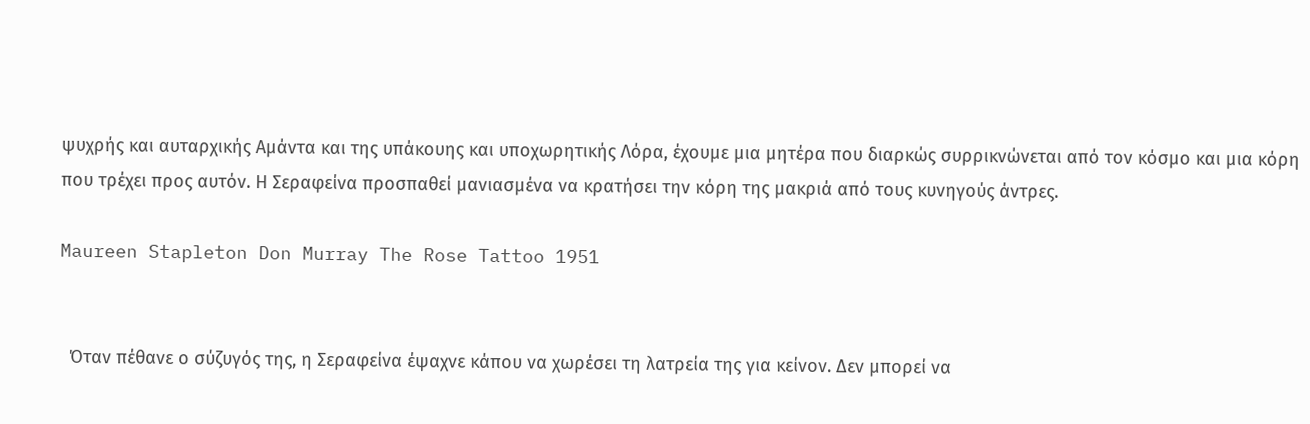ψυχρής και αυταρχικής Αμάντα και της υπάκουης και υποχωρητικής Λόρα, έχουμε μια μητέρα που διαρκώς συρρικνώνεται από τον κόσμο και μια κόρη που τρέχει προς αυτόν. Η Σεραφείνα προσπαθεί μανιασμένα να κρατήσει την κόρη της μακριά από τους κυνηγούς άντρες.

Maureen Stapleton Don Murray The Rose Tattoo 1951


  Όταν πέθανε ο σύζυγός της, η Σεραφείνα έψαχνε κάπου να χωρέσει τη λατρεία της για κείνον. Δεν μπορεί να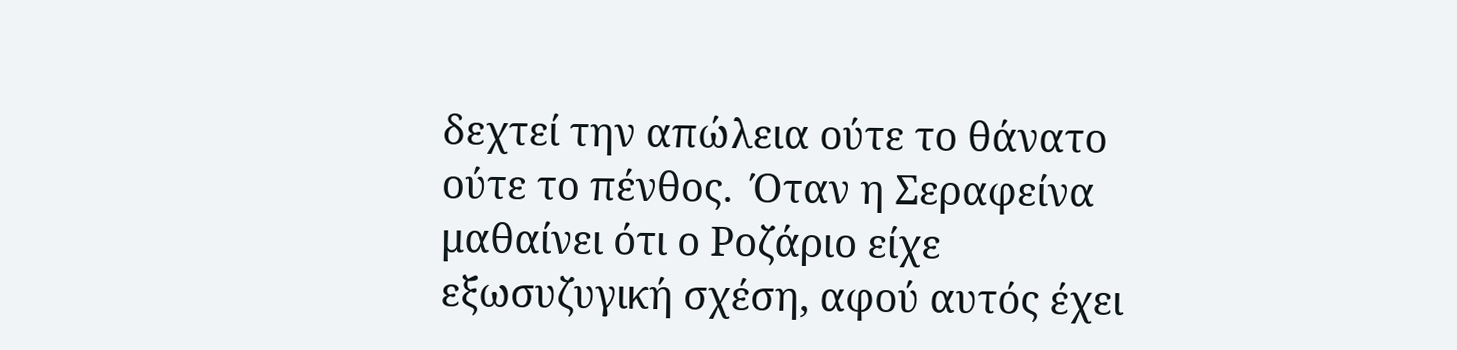δεχτεί την απώλεια ούτε το θάνατο ούτε το πένθος.  Όταν η Σεραφείνα μαθαίνει ότι ο Ροζάριο είχε εξωσυζυγική σχέση, αφού αυτός έχει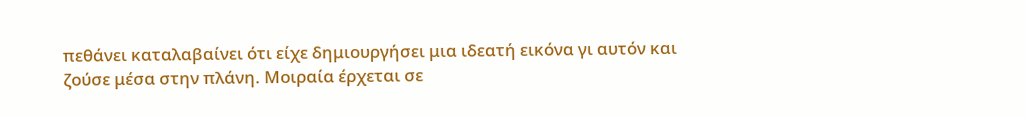πεθάνει καταλαβαίνει ότι είχε δημιουργήσει μια ιδεατή εικόνα γι αυτόν και ζούσε μέσα στην πλάνη. Μοιραία έρχεται σε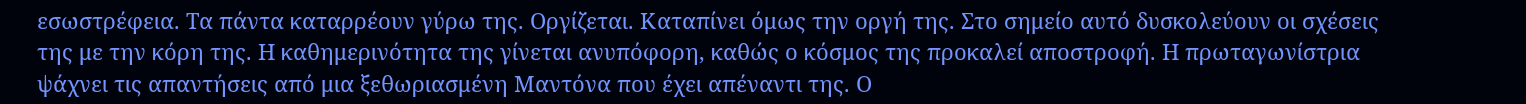εσωστρέφεια. Τα πάντα καταρρέουν γύρω της. Οργίζεται. Καταπίνει όμως την οργή της. Στο σημείο αυτό δυσκολεύουν οι σχέσεις της με την κόρη της. Η καθημερινότητα της γίνεται ανυπόφορη, καθώς ο κόσμος της προκαλεί αποστροφή. Η πρωταγωνίστρια ψάχνει τις απαντήσεις από μια ξεθωριασμένη Μαντόνα που έχει απέναντι της. Ο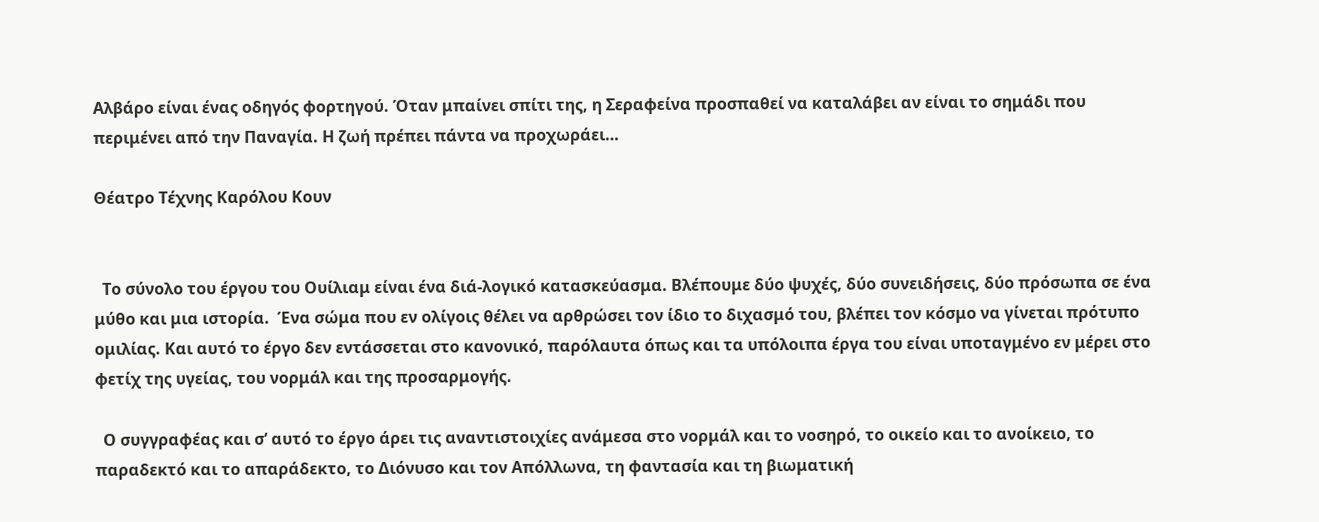Αλβάρο είναι ένας οδηγός φορτηγού. Όταν μπαίνει σπίτι της, η Σεραφείνα προσπαθεί να καταλάβει αν είναι το σημάδι που περιμένει από την Παναγία. Η ζωή πρέπει πάντα να προχωράει…

Θέατρο Τέχνης Καρόλου Κουν


  Το σύνολο του έργου του Ουίλιαμ είναι ένα διά-λογικό κατασκεύασμα. Βλέπουμε δύο ψυχές, δύο συνειδήσεις, δύο πρόσωπα σε ένα μύθο και μια ιστορία.  Ένα σώμα που εν ολίγοις θέλει να αρθρώσει τον ίδιο το διχασμό του, βλέπει τον κόσμο να γίνεται πρότυπο ομιλίας. Και αυτό το έργο δεν εντάσσεται στο κανονικό, παρόλαυτα όπως και τα υπόλοιπα έργα του είναι υποταγμένο εν μέρει στο φετίχ της υγείας, του νορμάλ και της προσαρμογής.

  Ο συγγραφέας και σ’ αυτό το έργο άρει τις αναντιστοιχίες ανάμεσα στο νορμάλ και το νοσηρό, το οικείο και το ανοίκειο, το παραδεκτό και το απαράδεκτο, το Διόνυσο και τον Απόλλωνα, τη φαντασία και τη βιωματική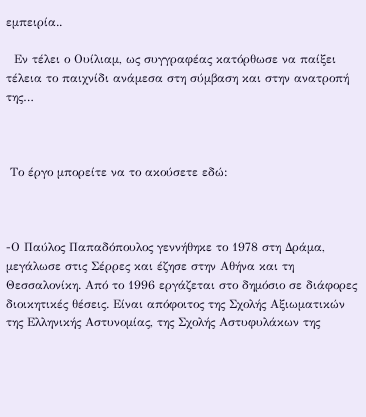εμπειρία..

  Εν τέλει ο Ουίλιαμ, ως συγγραφέας κατόρθωσε να παίξει τέλεια το παιχνίδι ανάμεσα στη σύμβαση και στην ανατροπή της…



 Το έργο μπορείτε να το ακούσετε εδώ:



-Ο Παύλος Παπαδόπουλος γεννήθηκε το 1978 στη Δράμα, μεγάλωσε στις Σέρρες και έζησε στην Αθήνα και τη Θεσσαλονίκη. Από το 1996 εργάζεται στο δημόσιο σε διάφορες διοικητικές θέσεις. Είναι απόφοιτος της Σχολής Αξιωματικών της Ελληνικής Αστυνομίας, της Σχολής Αστυφυλάκων της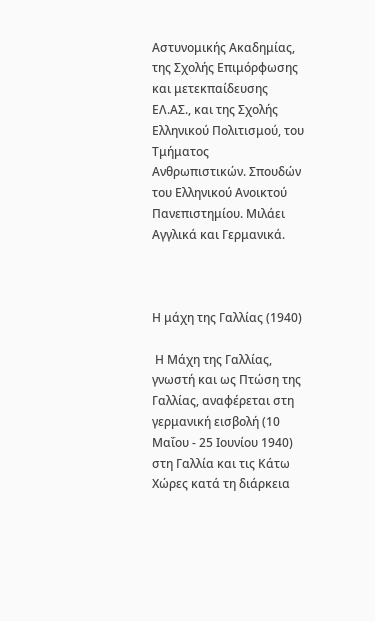Αστυνομικής Ακαδημίας, της Σχολής Επιμόρφωσης και μετεκπαίδευσης ΕΛ.ΑΣ., και της Σχολής Ελληνικού Πολιτισμού, του Τμήματος Ανθρωπιστικών. Σπουδών του Ελληνικού Ανοικτού Πανεπιστημίου. Μιλάει Αγγλικά και Γερμανικά.



Η μάχη της Γαλλίας (1940)

 Η Mάχη της Γαλλίας, γνωστή και ως Πτώση της Γαλλίας, αναφέρεται στη γερμανική εισβολή (10 Μαΐου - 25 Ιουνίου 1940) στη Γαλλία και τις Κάτω Χώρες κατά τη διάρκεια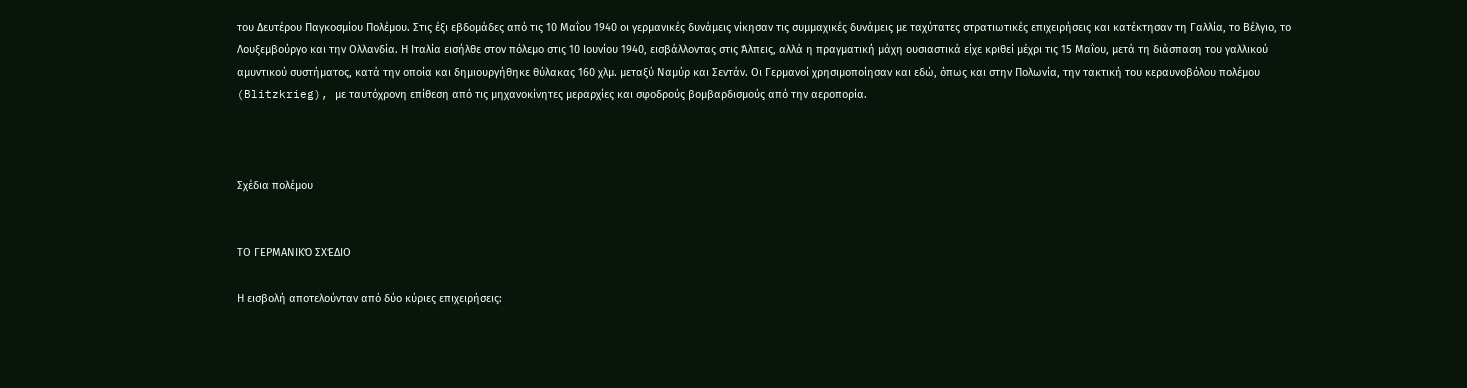του Δευτέρου Παγκοσμίου Πολέμου. Στις έξι εβδομάδες από τις 10 Μαΐου 1940 οι γερμανικές δυνάμεις νίκησαν τις συμμαχικές δυνάμεις με ταχύτατες στρατιωτικές επιχειρήσεις και κατέκτησαν τη Γαλλία, το Βέλγιο, το Λουξεμβούργο και την Ολλανδία. Η Ιταλία εισήλθε στον πόλεμο στις 10 Ιουνίου 1940, εισβάλλοντας στις Άλπεις, αλλά η πραγματική μάχη ουσιαστικά είχε κριθεί μέχρι τις 15 Μαΐου, μετά τη διάσπαση του γαλλικού αμυντικού συστήματος, κατά την οποία και δημιουργήθηκε θύλακας 160 χλμ. μεταξύ Ναμύρ και Σεντάν. Οι Γερμανοί χρησιμοποίησαν και εδώ, όπως και στην Πολωνία, την τακτική του κεραυνοβόλου πολέμου (Blitzkrieg), με ταυτόχρονη επίθεση από τις μηχανοκίνητες μεραρχίες και σφοδρούς βομβαρδισμούς από την αεροπορία.



Σχέδια πολέμου


ΤΟ ΓΕΡΜΑΝΙΚΌ ΣΧΈΔΙΟ

Η εισβολή αποτελούνταν από δύο κύριες επιχειρήσεις: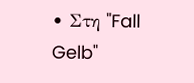• Στη "Fall Gelb"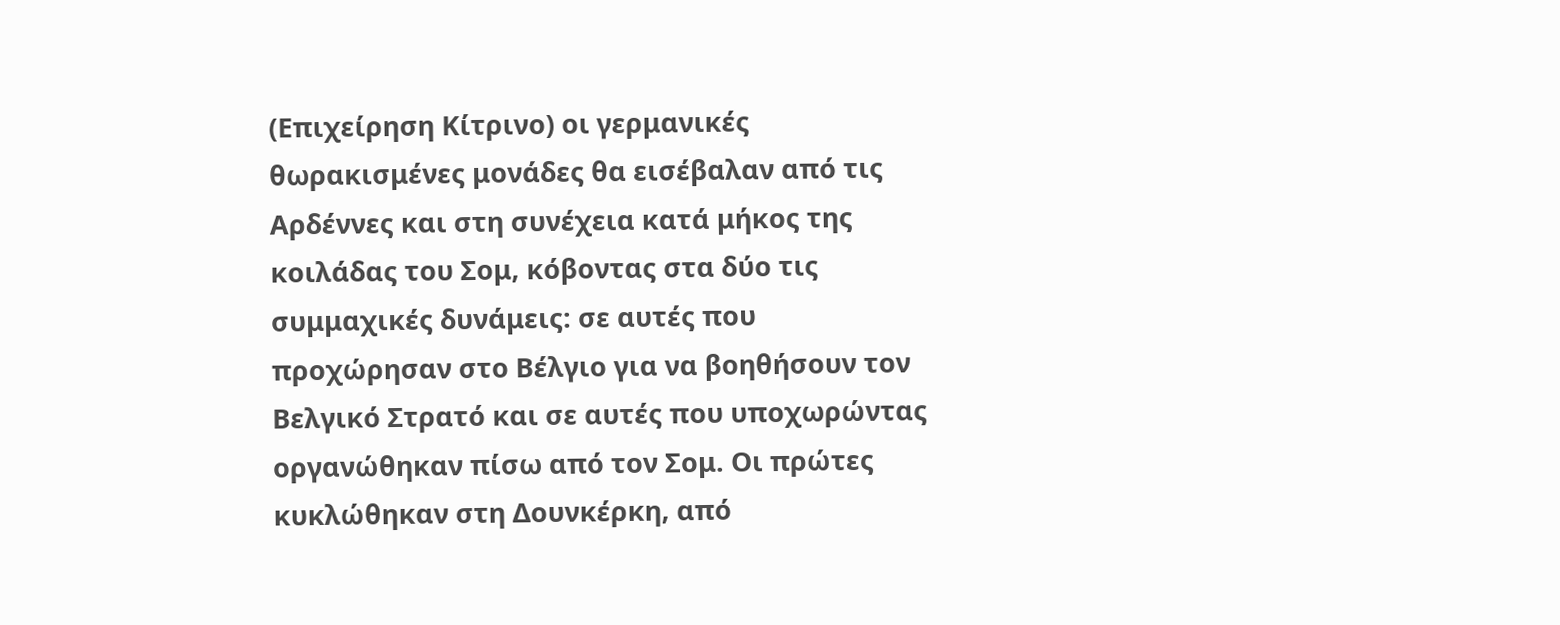(Επιχείρηση Kίτρινο) οι γερμανικές θωρακισμένες μονάδες θα εισέβαλαν από τις Αρδέννες και στη συνέχεια κατά μήκος της κοιλάδας του Σομ, κόβοντας στα δύο τις συμμαχικές δυνάμεις: σε αυτές που προχώρησαν στο Βέλγιο για να βοηθήσουν τον Βελγικό Στρατό και σε αυτές που υποχωρώντας οργανώθηκαν πίσω από τον Σομ. Οι πρώτες κυκλώθηκαν στη Δουνκέρκη, από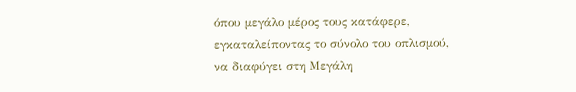όπου μεγάλο μέρος τους κατάφερε, εγκαταλείποντας το σύνολο του οπλισμού, να διαφύγει στη Μεγάλη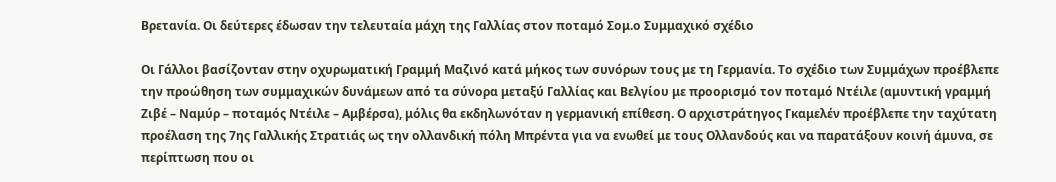Βρετανία. Οι δεύτερες έδωσαν την τελευταία μάχη της Γαλλίας στον ποταμό Σομ.ο Συμμαχικό σχέδιο

Οι Γάλλοι βασίζονταν στην οχυρωματική Γραμμή Μαζινό κατά μήκος των συνόρων τους με τη Γερμανία. Το σχέδιο των Συμμάχων προέβλεπε την προώθηση των συμμαχικών δυνάμεων από τα σύνορα μεταξύ Γαλλίας και Βελγίου με προορισμό τον ποταμό Ντέιλε (αμυντική γραμμή Ζιβέ – Ναμύρ – ποταμός Ντέιλε – Αμβέρσα), μόλις θα εκδηλωνόταν η γερμανική επίθεση. Ο αρχιστράτηγος Γκαμελέν προέβλεπε την ταχύτατη προέλαση της 7ης Γαλλικής Στρατιάς ως την ολλανδική πόλη Μπρέντα για να ενωθεί με τους Ολλανδούς και να παρατάξουν κοινή άμυνα, σε περίπτωση που οι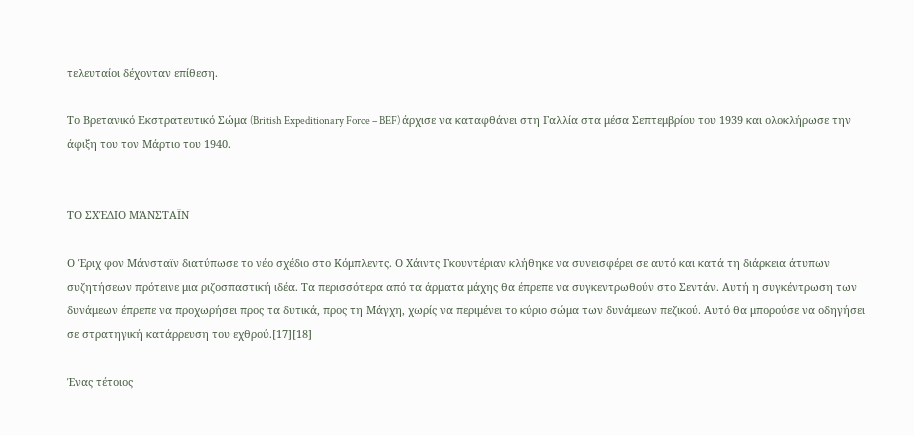τελευταίοι δέχονταν επίθεση.

Το Βρετανικό Εκστρατευτικό Σώμα (British Expeditionary Force – BEF) άρχισε να καταφθάνει στη Γαλλία στα μέσα Σεπτεμβρίου του 1939 και ολοκλήρωσε την άφιξη του τον Μάρτιο του 1940.


ΤΟ ΣΧΈΔΙΟ ΜΆΝΣΤΑΪΝ

Ο Έριχ φον Μάνσταϊν διατύπωσε το νέο σχέδιο στο Κόμπλεντς. Ο Χάιντς Γκουντέριαν κλήθηκε να συνεισφέρει σε αυτό και κατά τη διάρκεια άτυπων συζητήσεων πρότεινε μια ριζοσπαστική ιδέα. Τα περισσότερα από τα άρματα μάχης θα έπρεπε να συγκεντρωθούν στο Σεντάν. Αυτή η συγκέντρωση των δυνάμεων έπρεπε να προχωρήσει προς τα δυτικά, προς τη Μάγχη, χωρίς να περιμένει το κύριο σώμα των δυνάμεων πεζικού. Αυτό θα μπορούσε να οδηγήσει σε στρατηγική κατάρρευση του εχθρού.[17][18]

Ένας τέτοιος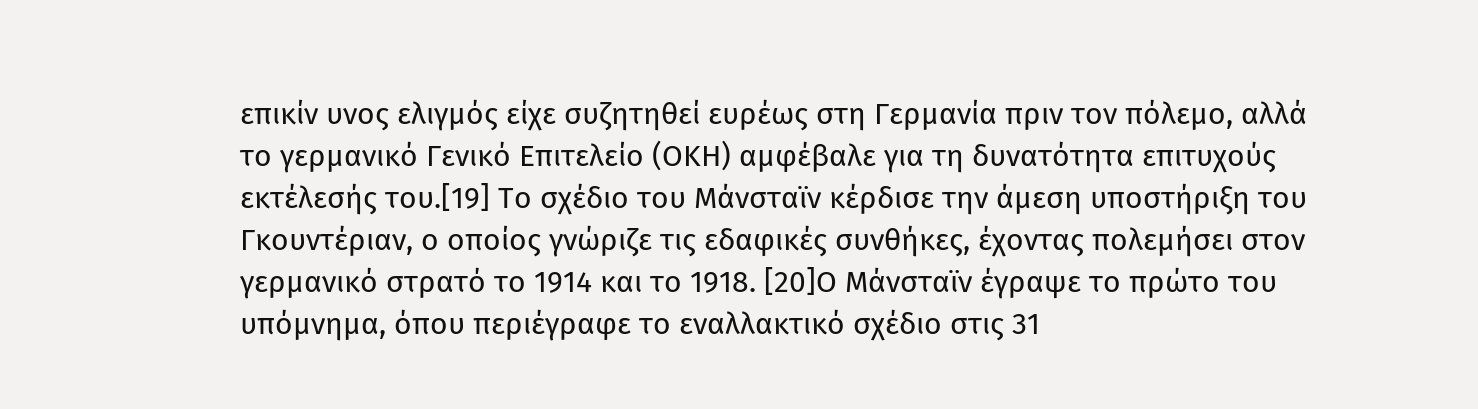επικίν υνος ελιγμός είχε συζητηθεί ευρέως στη Γερμανία πριν τον πόλεμο, αλλά το γερμανικό Γενικό Επιτελείο (ΟΚΗ) αμφέβαλε για τη δυνατότητα επιτυχούς εκτέλεσής του.[19] Το σχέδιο του Mάνσταϊν κέρδισε την άμεση υποστήριξη του Γκουντέριαν, ο οποίος γνώριζε τις εδαφικές συνθήκες, έχοντας πολεμήσει στον γερμανικό στρατό το 1914 και το 1918. [20]Ο Mάνσταϊν έγραψε το πρώτο του υπόμνημα, όπου περιέγραφε το εναλλακτικό σχέδιο στις 31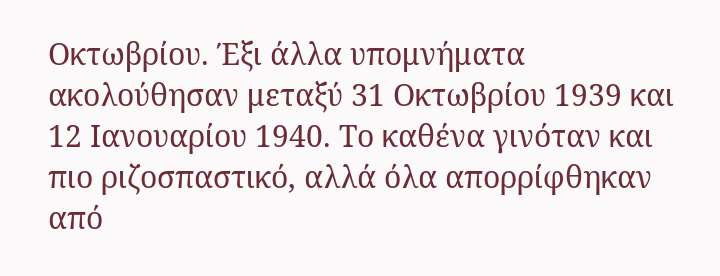Οκτωβρίου. Έξι άλλα υπομνήματα ακολούθησαν μεταξύ 31 Οκτωβρίου 1939 και 12 Ιανουαρίου 1940. Το καθένα γινόταν και πιο ριζοσπαστικό, αλλά όλα απορρίφθηκαν από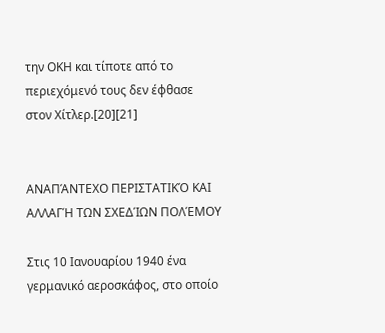την ΟΚΗ και τίποτε από το περιεχόμενό τους δεν έφθασε στον Χίτλερ.[20][21]


ΑΝΑΠΆΝΤΕΧΟ ΠΕΡΙΣΤΑΤΙΚΌ ΚΑΙ ΑΛΛΑΓΉ ΤΩΝ ΣΧΕΔΊΩΝ ΠΟΛΈΜΟΥ

Στις 10 Ιανουαρίου 1940 ένα γερμανικό αεροσκάφος, στο οποίο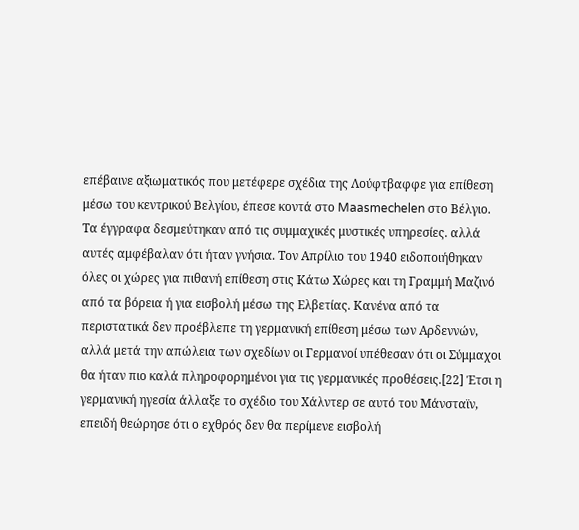επέβαινε αξιωματικός που μετέφερε σχέδια της Λούφτβαφφε για επίθεση μέσω του κεντρικού Βελγίου, έπεσε κοντά στο Maasmechelen στο Βέλγιο. Τα έγγραφα δεσμεύτηκαν από τις συμμαχικές μυστικές υπηρεσίες. αλλά αυτές αμφέβαλαν ότι ήταν γνήσια. Τον Απρίλιο του 1940 ειδοποιήθηκαν όλες οι χώρες για πιθανή επίθεση στις Κάτω Χώρες και τη Γραμμή Μαζινό από τα βόρεια ή για εισβολή μέσω της Ελβετίας. Κανένα από τα περιστατικά δεν προέβλεπε τη γερμανική επίθεση μέσω των Αρδεννών, αλλά μετά την απώλεια των σχεδίων οι Γερμανοί υπέθεσαν ότι οι Σύμμαχοι θα ήταν πιο καλά πληροφορημένοι για τις γερμανικές προθέσεις.[22] Έτσι η γερμανική ηγεσία άλλαξε το σχέδιο του Χάλντερ σε αυτό του Μάνσταϊν, επειδή θεώρησε ότι ο εχθρός δεν θα περίμενε εισβολή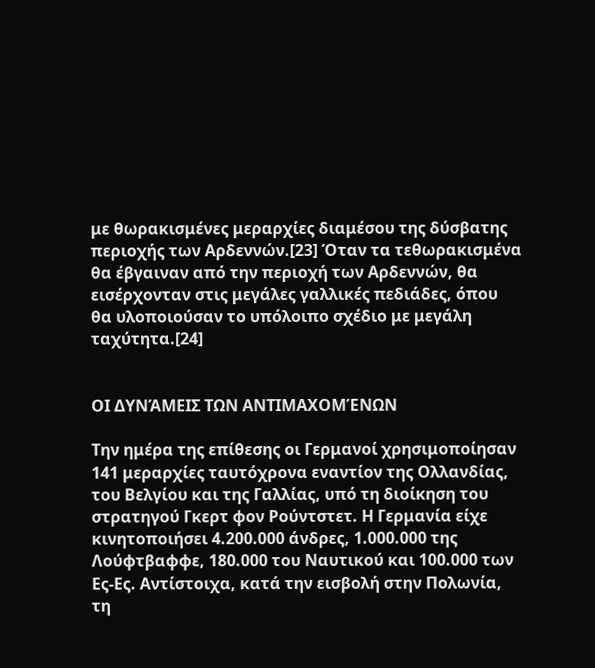με θωρακισμένες μεραρχίες διαμέσου της δύσβατης περιοχής των Αρδεννών.[23] Όταν τα τεθωρακισμένα θα έβγαιναν από την περιοχή των Αρδεννών, θα εισέρχονταν στις μεγάλες γαλλικές πεδιάδες, όπου θα υλοποιούσαν το υπόλοιπο σχέδιο με μεγάλη ταχύτητα.[24]


ΟΙ ΔΥΝΆΜΕΙΣ ΤΩΝ ΑΝΤΙΜΑΧΟΜΈΝΩΝ

Την ημέρα της επίθεσης οι Γερμανοί χρησιμοποίησαν 141 μεραρχίες ταυτόχρονα εναντίον της Ολλανδίας, του Βελγίου και της Γαλλίας, υπό τη διοίκηση του στρατηγού Γκερτ φον Ρούντστετ. Η Γερμανία είχε κινητοποιήσει 4.200.000 άνδρες, 1.000.000 της Λούφτβαφφε, 180.000 του Ναυτικού και 100.000 των Ες-Ες. Αντίστοιχα, κατά την εισβολή στην Πολωνία, τη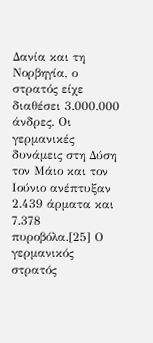Δανία και τη Νορβηγία, ο στρατός είχε διαθέσει 3.000.000 άνδρες. Οι γερμανικές δυνάμεις στη Δύση τον Μάιο και τον Ιούνιο ανέπτυξαν 2.439 άρματα και 7.378 πυροβόλα.[25] Ο γερμανικός στρατός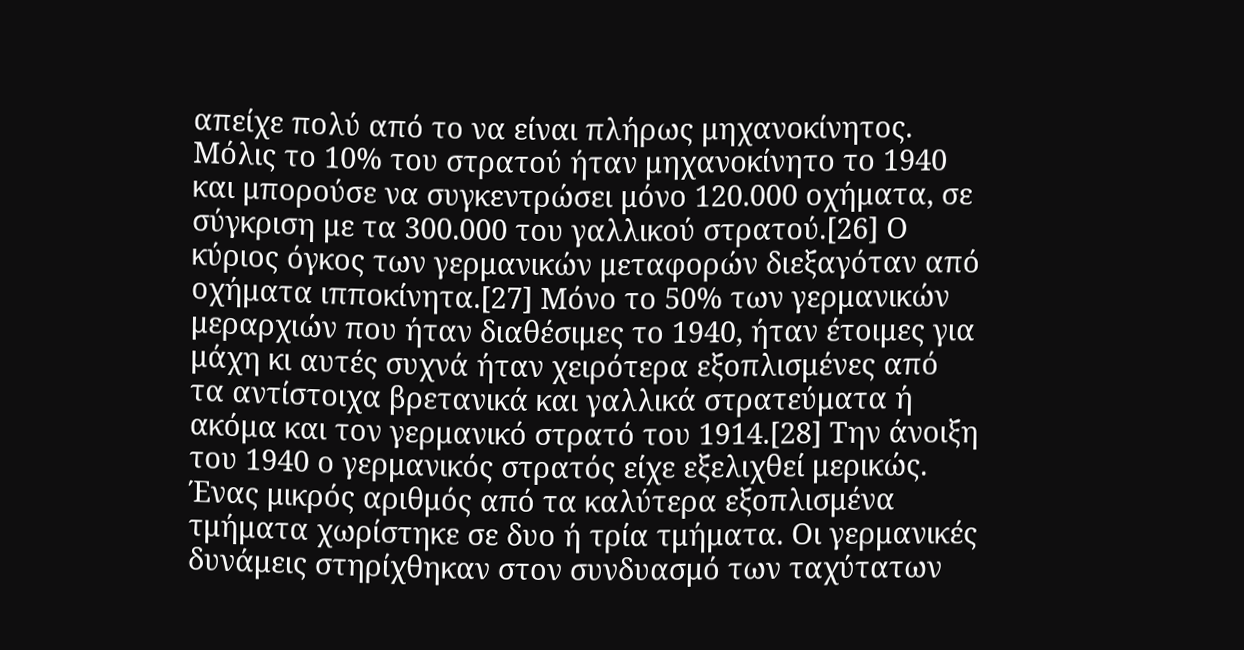απείχε πολύ από το να είναι πλήρως μηχανοκίνητος. Μόλις το 10% του στρατού ήταν μηχανοκίνητο το 1940 και μπορούσε να συγκεντρώσει μόνο 120.000 οχήματα, σε σύγκριση με τα 300.000 του γαλλικού στρατού.[26] Ο κύριος όγκος των γερμανικών μεταφορών διεξαγόταν από οχήματα ιπποκίνητα.[27] Μόνο το 50% των γερμανικών μεραρχιών που ήταν διαθέσιμες το 1940, ήταν έτοιμες για μάχη κι αυτές συχνά ήταν χειρότερα εξοπλισμένες από τα αντίστοιχα βρετανικά και γαλλικά στρατεύματα ή ακόμα και τον γερμανικό στρατό του 1914.[28] Την άνοιξη του 1940 ο γερμανικός στρατός είχε εξελιχθεί μερικώς. Ένας μικρός αριθμός από τα καλύτερα εξοπλισμένα τμήματα χωρίστηκε σε δυο ή τρία τμήματα. Οι γερμανικές δυνάμεις στηρίχθηκαν στον συνδυασμό των ταχύτατων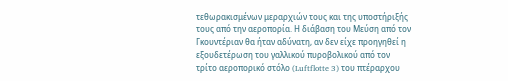τεθωρακισμένων μεραρχιών τους και της υποστήριξής τους από την αεροπορία. Η διάβαση του Μεύση από τον Γκουντέριαν θα ήταν αδύνατη, αν δεν είχε προηγηθεί η εξουδετέρωση του γαλλικού πυροβολικού από τον τρίτο αεροπορικό στόλο (Luftflotte 3) του πτέραρχου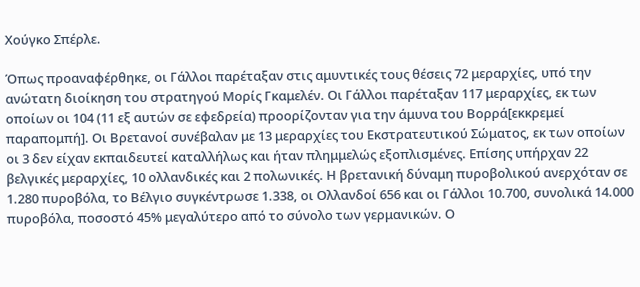Χούγκο Σπέρλε.

Όπως προαναφέρθηκε, οι Γάλλοι παρέταξαν στις αμυντικές τους θέσεις 72 μεραρχίες, υπό την ανώτατη διοίκηση του στρατηγού Μορίς Γκαμελέν. Οι Γάλλοι παρέταξαν 117 μεραρχίες, εκ των οποίων οι 104 (11 εξ αυτών σε εφεδρεία) προορίζονταν για την άμυνα του Βορρά[εκκρεμεί παραπομπή]. Οι Βρετανοί συνέβαλαν με 13 μεραρχίες του Εκστρατευτικού Σώματος, εκ των οποίων οι 3 δεν είχαν εκπαιδευτεί καταλλήλως και ήταν πλημμελώς εξοπλισμένες. Επίσης υπήρχαν 22 βελγικές μεραρχίες, 10 ολλανδικές και 2 πολωνικές. Η βρετανική δύναμη πυροβολικού ανερχόταν σε 1.280 πυροβόλα, το Βέλγιο συγκέντρωσε 1.338, οι Ολλανδοί 656 και οι Γάλλοι 10.700, συνολικά 14.000 πυροβόλα, ποσοστό 45% μεγαλύτερο από το σύνολο των γερμανικών. Ο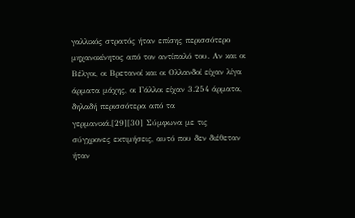γαλλικός στρατός ήταν επίσης περισσότερο μηχανοκίνητος από τον αντίπαλό του. Αν και οι Βέλγοι, οι Βρετανοί και οι Ολλανδοί είχαν λίγα άρματα μάχης, οι Γάλλοι είχαν 3.254 άρματα, δηλαδή περισσότερα από τα γερμανικά.[29][30] Σύμφωνα με τις σύγχρονες εκτιμήσεις, αυτό που δεν διέθεταν ήταν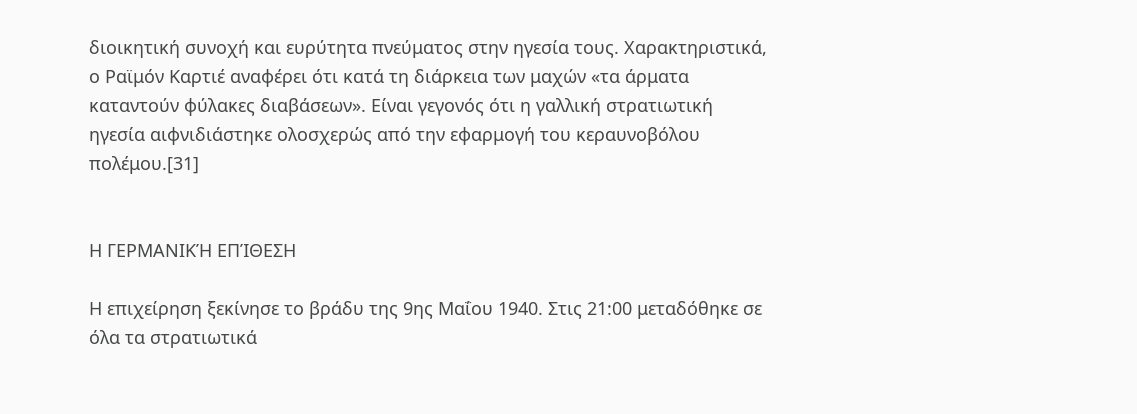διοικητική συνοχή και ευρύτητα πνεύματος στην ηγεσία τους. Χαρακτηριστικά, ο Ραϊμόν Καρτιέ αναφέρει ότι κατά τη διάρκεια των μαχών «τα άρματα καταντούν φύλακες διαβάσεων». Είναι γεγονός ότι η γαλλική στρατιωτική ηγεσία αιφνιδιάστηκε ολοσχερώς από την εφαρμογή του κεραυνοβόλου πολέμου.[31]


Η ΓΕΡΜΑΝΙΚΉ ΕΠΊΘΕΣΗ

Η επιχείρηση ξεκίνησε το βράδυ της 9ης Μαΐου 1940. Στις 21:00 μεταδόθηκε σε όλα τα στρατιωτικά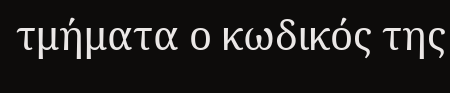τμήματα ο κωδικός της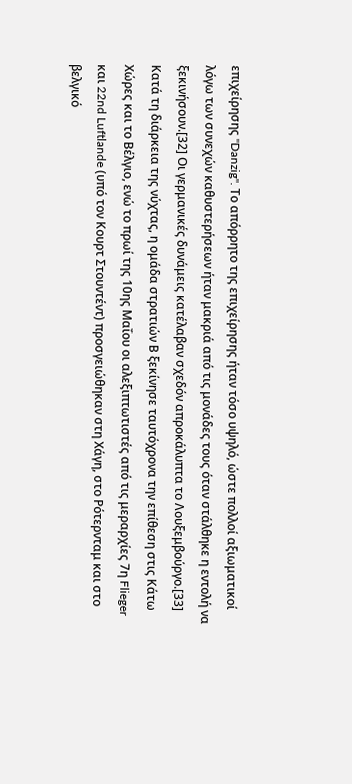επιχείρησης "Danzig". Το απόρρητο της επιχείρησης ήταν τόσο υψηλό, ώστε πολλοί αξιωματικοί λόγω των συνεχών καθυστερήσεων ήταν μακριά από τις μονάδες τους όταν στάλθηκε η εντολή να ξεκινήσουν.[32] Οι γερμανικές δυνάμεις κατέλαβαν σχεδόν απροκάλυπτα το Λουξεμβούργο.[33] Κατά τη διάρκεια της νύχτας, η ομάδα στρατιών Β ξεκίνησε ταυτόχρονα την επίθεση στις Κάτω Χώρες και το Βέλγιο, ενώ το πρωί της 10ης Μαΐου οι αλεξιπτωτιστές από τις μεραρχίες 7η Flieger και 22nd Luftlande (υπό τον Κουρτ Στουντέντ) προσγειώθηκαν στη Χάγη, στο Ρότερνταμ και στο βελγικό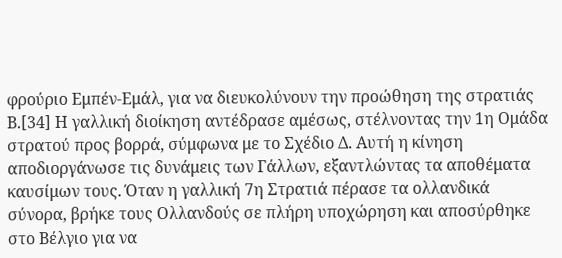φρούριο Εμπέν-Εμάλ, για να διευκολύνουν την προώθηση της στρατιάς Β.[34] Η γαλλική διοίκηση αντέδρασε αμέσως, στέλνοντας την 1η Ομάδα στρατού προς βορρά, σύμφωνα με το Σχέδιο Δ. Αυτή η κίνηση αποδιοργάνωσε τις δυνάμεις των Γάλλων, εξαντλώντας τα αποθέματα καυσίμων τους. Όταν η γαλλική 7η Στρατιά πέρασε τα ολλανδικά σύνορα, βρήκε τους Ολλανδούς σε πλήρη υποχώρηση και αποσύρθηκε στο Βέλγιο για να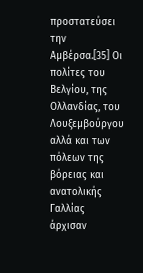προστατεύσει την Αμβέρσα.[35] Οι πολίτες του Βελγίου, της Ολλανδίας, του Λουξεμβούργου αλλά και των πόλεων της βόρειας και ανατολικής Γαλλίας άρχισαν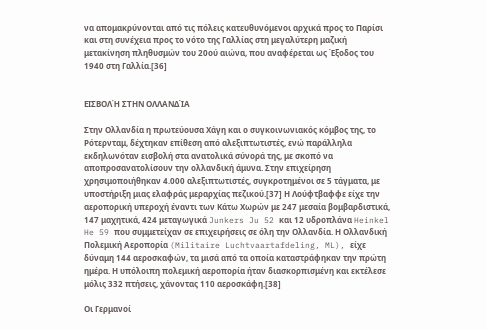να απομακρύνονται από τις πόλεις κατευθυνόμενοι αρχικά προς το Παρίσι και στη συνέχεια προς το νότο της Γαλλίας στη μεγαλύτερη μαζική μετακίνηση πληθυσμών του 20ού αιώνα, που αναφέρεται ως Έξοδος του 1940 στη Γαλλία.[36]


ΕΙΣΒΟΛΉ ΣΤΗΝ ΟΛΛΑΝΔΊΑ

Στην Ολλανδία η πρωτεύουσα Χάγη και ο συγκοινωνιακός κόμβος της, το Ρότερνταμ, δέχτηκαν επίθεση από αλεξιπτωτιστές, ενώ παράλληλα εκδηλωνόταν εισβολή στα ανατολικά σύνορά της, με σκοπό να αποπροσανατολίσουν την ολλανδική άμυνα. Στην επιχείρηση χρησιμοποιήθηκαν 4.000 αλεξιπτωτιστές, συγκροτημένοι σε 5 τάγματα, με υποστήριξη μιας ελαφράς μεραρχίας πεζικού.[37] Η Λούφτβαφφε είχε την αεροπορική υπεροχή έναντι των Κάτω Χωρών με 247 μεσαία βομβαρδιστικά, 147 μαχητικά, 424 μεταγωγικά Junkers Ju 52 και 12 υδροπλάνα Heinkel He 59 που συμμετείχαν σε επιχειρήσεις σε όλη την Ολλανδία. Η Ολλανδική Πολεμική Αεροπορία (Militaire Luchtvaartafdeling, ML), είχε δύναμη 144 αεροσκαφών, τα μισά από τα οποία καταστράφηκαν την πρώτη ημέρα. Η υπόλοιπη πολεμική αεροπορία ήταν διασκορπισμένη και εκτέλεσε μόλις 332 πτήσεις, χάνοντας 110 αεροσκάφη.[38]

Οι Γερμανοί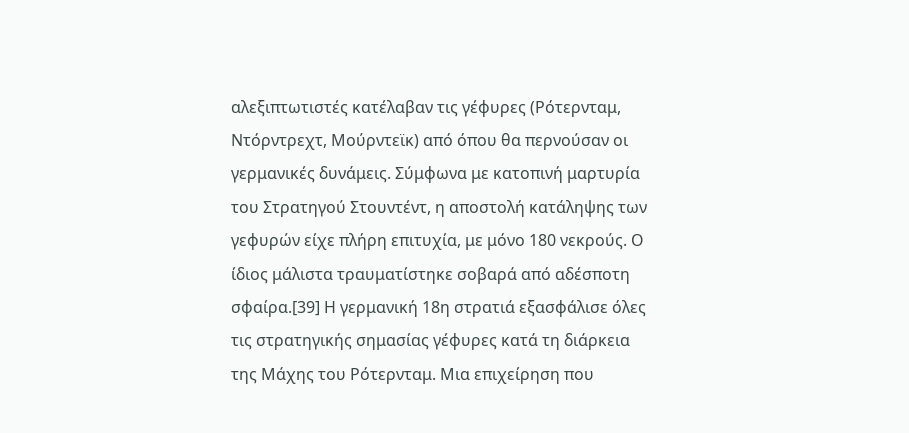αλεξιπτωτιστές κατέλαβαν τις γέφυρες (Ρότερνταμ, Ντόρντρεχτ, Μούρντεϊκ) από όπου θα περνούσαν οι γερμανικές δυνάμεις. Σύμφωνα με κατοπινή μαρτυρία του Στρατηγού Στουντέντ, η αποστολή κατάληψης των γεφυρών είχε πλήρη επιτυχία, με μόνο 180 νεκρούς. Ο ίδιος μάλιστα τραυματίστηκε σοβαρά από αδέσποτη σφαίρα.[39] Η γερμανική 18η στρατιά εξασφάλισε όλες τις στρατηγικής σημασίας γέφυρες κατά τη διάρκεια της Μάχης του Ρότερνταμ. Μια επιχείρηση που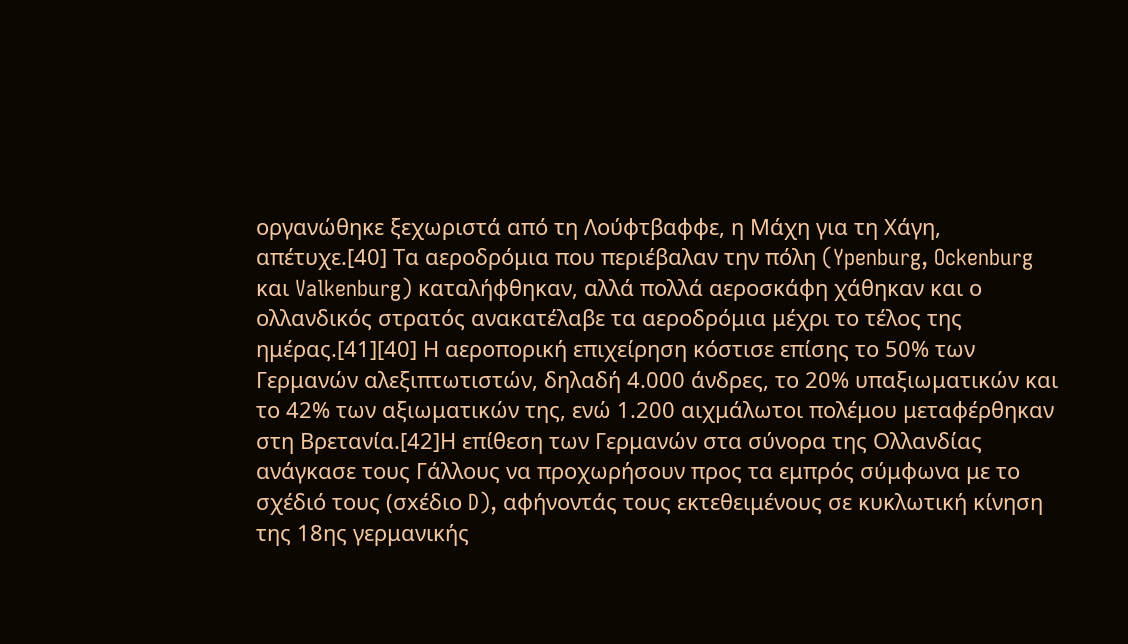οργανώθηκε ξεχωριστά από τη Λούφτβαφφε, η Μάχη για τη Χάγη, απέτυχε.[40] Τα αεροδρόμια που περιέβαλαν την πόλη (Ypenburg, Ockenburg και Valkenburg) καταλήφθηκαν, αλλά πολλά αεροσκάφη χάθηκαν και ο ολλανδικός στρατός ανακατέλαβε τα αεροδρόμια μέχρι το τέλος της ημέρας.[41][40] Η αεροπορική επιχείρηση κόστισε επίσης το 50% των Γερμανών αλεξιπτωτιστών, δηλαδή 4.000 άνδρες, το 20% υπαξιωματικών και το 42% των αξιωματικών της, ενώ 1.200 αιχμάλωτοι πολέμου μεταφέρθηκαν στη Βρετανία.[42]Η επίθεση των Γερμανών στα σύνορα της Ολλανδίας ανάγκασε τους Γάλλους να προχωρήσουν προς τα εμπρός σύμφωνα με το σχέδιό τους (σxέδιο D), αφήνοντάς τους εκτεθειμένους σε κυκλωτική κίνηση της 18ης γερμανικής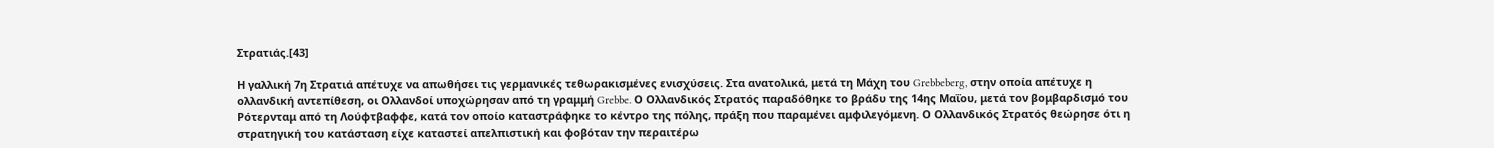Στρατιάς.[43]

Η γαλλική 7η Στρατιά απέτυχε να απωθήσει τις γερμανικές τεθωρακισμένες ενισχύσεις. Στα ανατολικά, μετά τη Μάχη του Grebbeberg, στην οποία απέτυχε η ολλανδική αντεπίθεση, οι Ολλανδοί υποχώρησαν από τη γραμμή Grebbe. Ο Ολλανδικός Στρατός παραδόθηκε το βράδυ της 14ης Μαΐου, μετά τον βομβαρδισμό του Ρότερνταμ από τη Λούφτβαφφε, κατά τον οποίο καταστράφηκε το κέντρο της πόλης, πράξη που παραμένει αμφιλεγόμενη. Ο Ολλανδικός Στρατός θεώρησε ότι η στρατηγική του κατάσταση είχε καταστεί απελπιστική και φοβόταν την περαιτέρω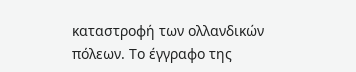καταστροφή των ολλανδικών πόλεων. Το έγγραφο της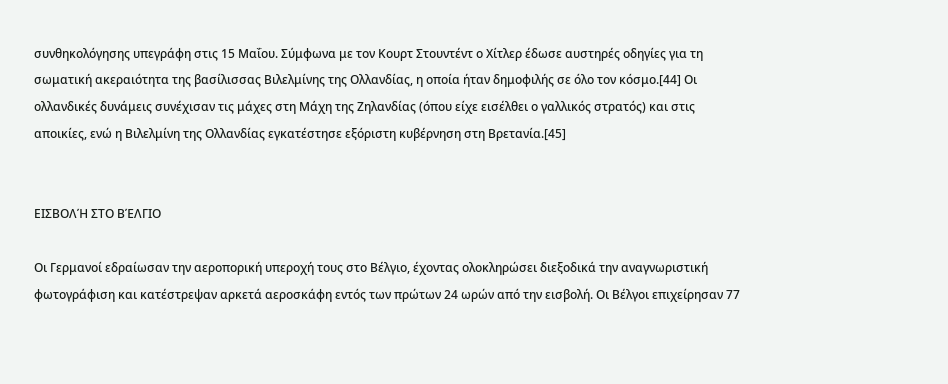συνθηκολόγησης υπεγράφη στις 15 Μαΐου. Σύμφωνα με τον Κουρτ Στουντέντ ο Χίτλερ έδωσε αυστηρές οδηγίες για τη σωματική ακεραιότητα της βασίλισσας Βιλελμίνης της Ολλανδίας, η οποία ήταν δημοφιλής σε όλο τον κόσμο.[44] Οι ολλανδικές δυνάμεις συνέχισαν τις μάχες στη Μάχη της Ζηλανδίας (όπου είχε εισέλθει ο γαλλικός στρατός) και στις αποικίες, ενώ η Βιλελμίνη της Ολλανδίας εγκατέστησε εξόριστη κυβέρνηση στη Βρετανία.[45]


ΕΙΣΒΟΛΉ ΣΤΟ ΒΈΛΓΙΟ

Οι Γερμανοί εδραίωσαν την αεροπορική υπεροχή τους στο Βέλγιο, έχοντας ολοκληρώσει διεξοδικά την αναγνωριστική φωτογράφιση και κατέστρεψαν αρκετά αεροσκάφη εντός των πρώτων 24 ωρών από την εισβολή. Οι Βέλγοι επιχείρησαν 77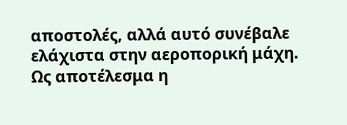αποστολές, αλλά αυτό συνέβαλε ελάχιστα στην αεροπορική μάχη. Ως αποτέλεσμα η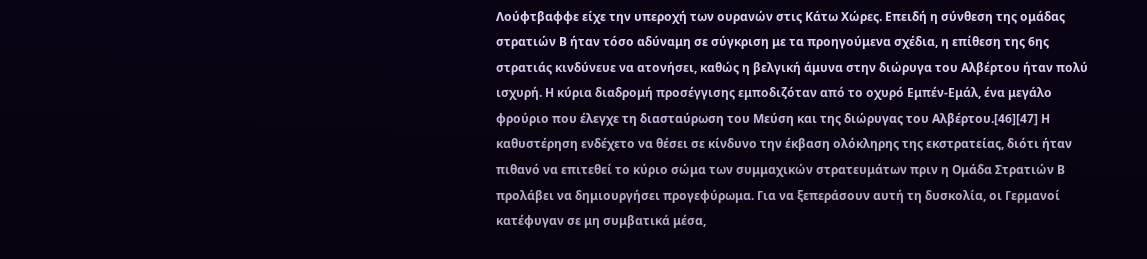Λούφτβαφφε είχε την υπεροχή των ουρανών στις Κάτω Χώρες. Επειδή η σύνθεση της ομάδας στρατιών Β ήταν τόσο αδύναμη σε σύγκριση με τα προηγούμενα σχέδια, η επίθεση της 6ης στρατιάς κινδύνευε να ατονήσει, καθώς η βελγική άμυνα στην διώρυγα του Αλβέρτου ήταν πολύ ισχυρή. Η κύρια διαδρομή προσέγγισης εμποδιζόταν από το οχυρό Εμπέν-Εμάλ, ένα μεγάλο φρούριο που έλεγχε τη διασταύρωση του Μεύση και της διώρυγας του Αλβέρτου.[46][47] Η καθυστέρηση ενδέχετο να θέσει σε κίνδυνο την έκβαση ολόκληρης της εκστρατείας, διότι ήταν πιθανό να επιτεθεί το κύριο σώμα των συμμαχικών στρατευμάτων πριν η Ομάδα Στρατιών Β προλάβει να δημιουργήσει προγεφύρωμα. Για να ξεπεράσουν αυτή τη δυσκολία, οι Γερμανοί κατέφυγαν σε μη συμβατικά μέσα,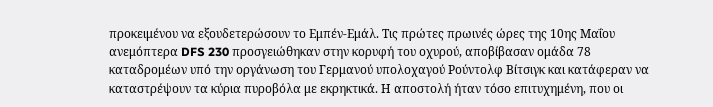προκειμένου να εξουδετερώσουν το Εμπέν-Εμάλ. Τις πρώτες πρωινές ώρες της 10ης Μαΐου ανεμόπτερα DFS 230 προσγειώθηκαν στην κορυφή του οχυρού, αποβίβασαν ομάδα 78 καταδρομέων υπό την οργάνωση του Γερμανού υπολοχαγού Ρούντολφ Βίτσιγκ και κατάφεραν να καταστρέψουν τα κύρια πυροβόλα με εκρηκτικά. Η αποστολή ήταν τόσο επιτυχημένη, που οι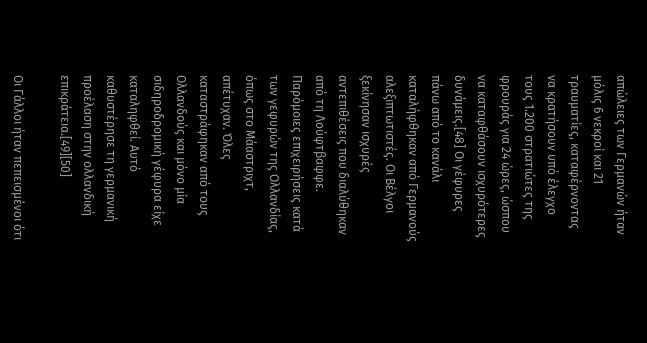απώλειες των Γερμανών ήταν μόλις 6 νεκροί και 21 τραυματίες, καταφέρνοντας να κρατήσουν υπό έλεγχο τους 1.200 στρατιώτες της φρουράς για 24 ώρες, ώσπου να καταφθάσουν ισχυρότερες δυνάμεις.[48] Οι γέφυρες πάνω από το κανάλι καταλήφθηκαν από Γερμανούς αλεξιπτωτιστές. Οι Βέλγοι ξεκίνησαν ισχυρές αντεπιθέσεις που διαλύθηκαν από τη Λούφτβαφφε. Παρόμοιες επιχειρήσεις κατά των γεφυρών της Ολλανδίας, όπως στο Μάαστριχτ, απέτυχαν. Όλες καταστράφηκαν από τους Ολλανδούς και μόνο μία σιδηροδρομική γέφυρα είχε καταληφθεί. Αυτό καθυστέρησε τη γερμανική προέλαση στην ολλανδική επικράτεια.[49][50]

Οι Γάλλοι ήταν πεπεισμένοι ότι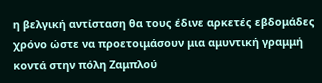η βελγική αντίσταση θα τους έδινε αρκετές εβδομάδες χρόνο ώστε να προετοιμάσουν μια αμυντική γραμμή κοντά στην πόλη Ζαμπλού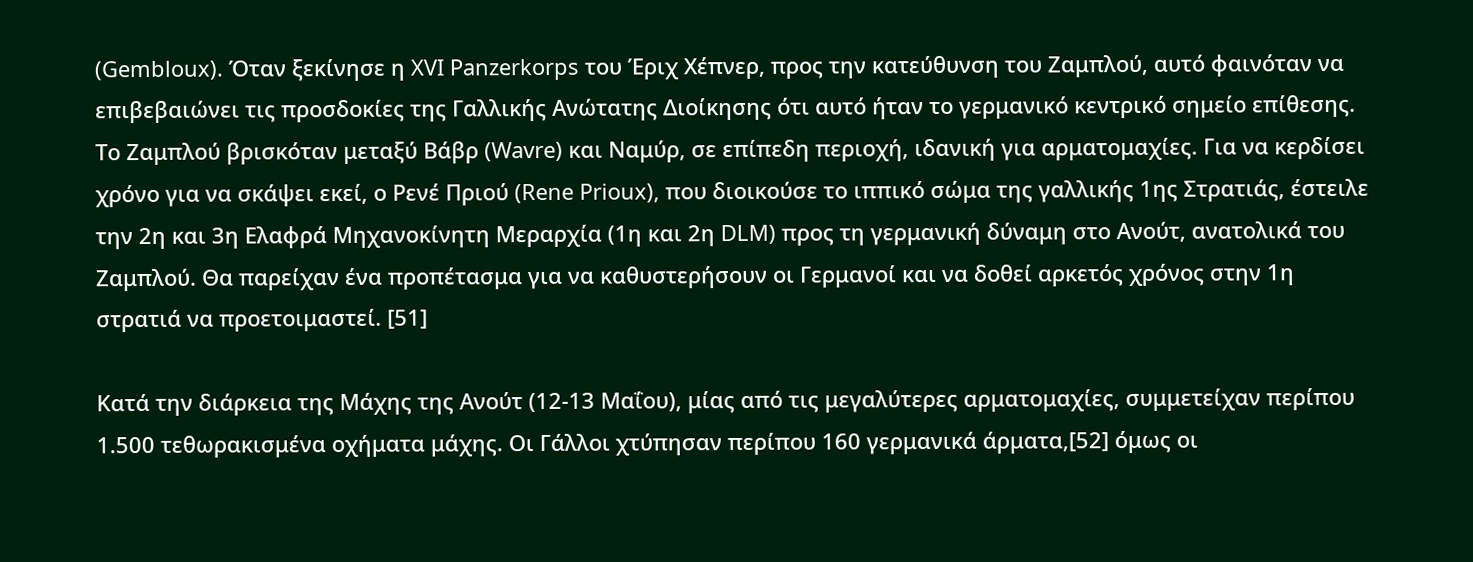(Gembloux). Όταν ξεκίνησε η XVI Panzerkorps του Έριχ Χέπνερ, προς την κατεύθυνση του Ζαμπλού, αυτό φαινόταν να επιβεβαιώνει τις προσδοκίες της Γαλλικής Ανώτατης Διοίκησης ότι αυτό ήταν το γερμανικό κεντρικό σημείο επίθεσης. Το Ζαμπλού βρισκόταν μεταξύ Βάβρ (Wavre) και Ναμύρ, σε επίπεδη περιοχή, ιδανική για αρματομαχίες. Για να κερδίσει χρόνο για να σκάψει εκεί, ο Ρενέ Πριού (Rene Prioux), που διοικούσε το ιππικό σώμα της γαλλικής 1ης Στρατιάς, έστειλε την 2η και 3η Ελαφρά Μηχανοκίνητη Μεραρχία (1η και 2η DLM) προς τη γερμανική δύναμη στο Ανούτ, ανατολικά του Ζαμπλού. Θα παρείχαν ένα προπέτασμα για να καθυστερήσουν οι Γερμανοί και να δοθεί αρκετός χρόνος στην 1η στρατιά να προετοιμαστεί. [51]

Κατά την διάρκεια της Μάχης της Ανούτ (12-13 Μαΐου), μίας από τις μεγαλύτερες αρματομαχίες, συμμετείχαν περίπου 1.500 τεθωρακισμένα οχήματα μάχης. Οι Γάλλοι χτύπησαν περίπου 160 γερμανικά άρματα,[52] όμως οι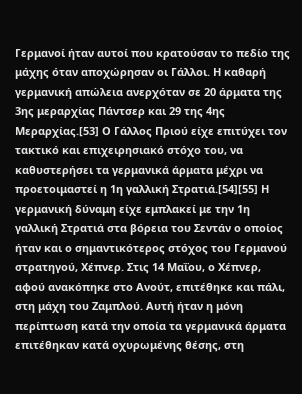Γερμανοί ήταν αυτοί που κρατούσαν το πεδίο της μάχης όταν αποχώρησαν οι Γάλλοι. Η καθαρή γερμανική απώλεια ανερχόταν σε 20 άρματα της 3ης μεραρχίας Πάντσερ και 29 της 4ης Μεραρχίας.[53] Ο Γάλλος Πριού είχε επιτύχει τον τακτικό και επιχειρησιακό στόχο του, να καθυστερήσει τα γερμανικά άρματα μέχρι να προετοιμαστεί η 1η γαλλική Στρατιά.[54][55] Η γερμανική δύναμη είχε εμπλακεί με την 1η γαλλική Στρατιά στα βόρεια του Σεντάν ο οποίος ήταν και ο σημαντικότερος στόχος του Γερμανού στρατηγού, Χέπνερ. Στις 14 Μαΐου, ο Χέπνερ, αφού ανακόπηκε στο Ανούτ, επιτέθηκε και πάλι, στη μάχη του Ζαμπλού. Αυτή ήταν η μόνη περίπτωση κατά την οποία τα γερμανικά άρματα επιτέθηκαν κατά οχυρωμένης θέσης, στη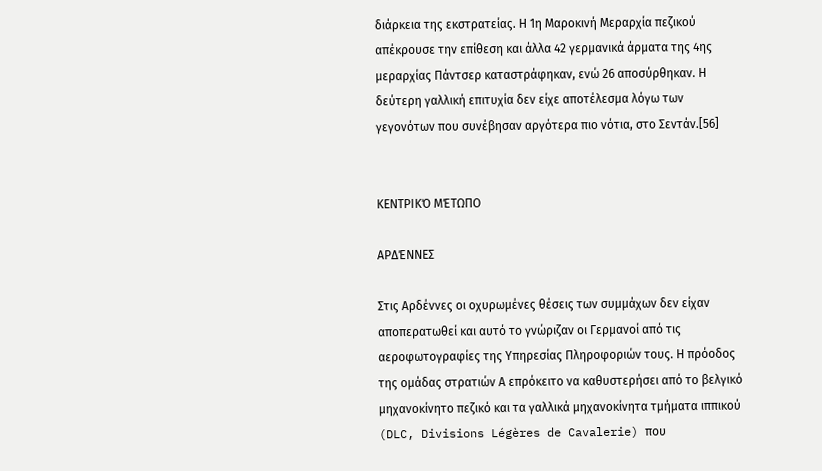διάρκεια της εκστρατείας. Η 1η Μαροκινή Μεραρχία πεζικού απέκρουσε την επίθεση και άλλα 42 γερμανικά άρματα της 4ης μεραρχίας Πάντσερ καταστράφηκαν, ενώ 26 αποσύρθηκαν. Η δεύτερη γαλλική επιτυχία δεν είχε αποτέλεσμα λόγω των γεγονότων που συνέβησαν αργότερα πιο νότια, στο Σεντάν.[56]


ΚΕΝΤΡΙΚΌ ΜΈΤΩΠΟ

ΑΡΔΈΝΝΕΣ

Στις Αρδέννες οι οχυρωμένες θέσεις των συμμάχων δεν είχαν αποπερατωθεί και αυτό το γνώριζαν οι Γερμανοί από τις αεροφωτογραφίες της Υπηρεσίας Πληροφοριών τους. Η πρόοδος της ομάδας στρατιών Α επρόκειτο να καθυστερήσει από το βελγικό μηχανοκίνητο πεζικό και τα γαλλικά μηχανοκίνητα τμήματα ιππικού (DLC, Divisions Légères de Cavalerie) που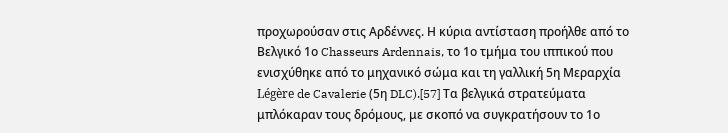προχωρούσαν στις Αρδέννες. Η κύρια αντίσταση προήλθε από το Βελγικό 1ο Chasseurs Ardennais, το 1ο τμήμα του ιππικού που ενισχύθηκε από το μηχανικό σώμα και τη γαλλική 5η Μεραρχία Légère de Cavalerie (5η DLC).[57] Τα βελγικά στρατεύματα μπλόκαραν τους δρόμους, με σκοπό να συγκρατήσουν το 1ο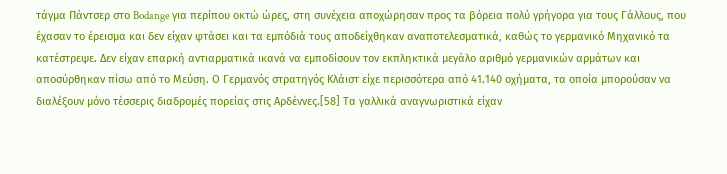τάγμα Πάντσερ στο Bodange για περίπου οκτώ ώρες, στη συνέχεια αποχώρησαν προς τα βόρεια πολύ γρήγορα για τους Γάλλους, που έχασαν το έρεισμα και δεν είχαν φτάσει και τα εμπόδιά τους αποδείχθηκαν αναποτελεσματικά, καθώς το γερμανικό Μηχανικό τα κατέστρεψε. Δεν είχαν επαρκή αντιαρματικά ικανά να εμποδίσουν τον εκπληκτικά μεγάλο αριθμό γερμανικών αρμάτων και αποσύρθηκαν πίσω από το Μεύση. Ο Γερμανός στρατηγός Κλάιστ είχε περισσότερα από 41.140 οχήματα, τα οποία μπορούσαν να διαλέξουν μόνο τέσσερις διαδρομές πορείας στις Αρδέννες.[58] Τα γαλλικά αναγνωριστικά είχαν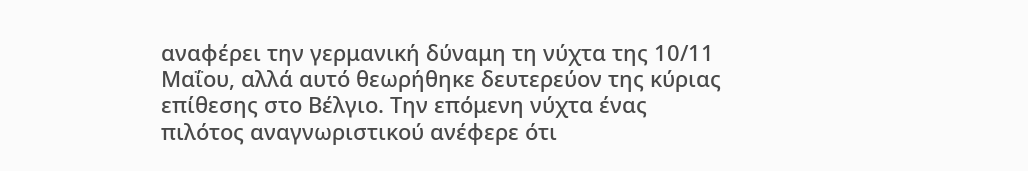αναφέρει την γερμανική δύναμη τη νύχτα της 10/11 Μαΐου, αλλά αυτό θεωρήθηκε δευτερεύον της κύριας επίθεσης στο Βέλγιο. Την επόμενη νύχτα ένας πιλότος αναγνωριστικού ανέφερε ότι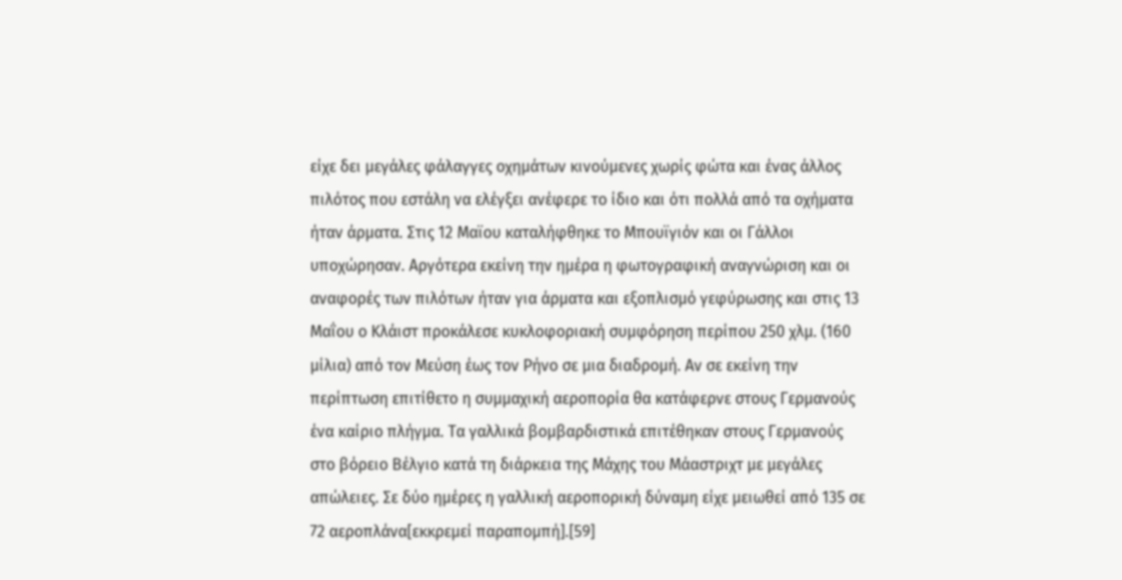είχε δει μεγάλες φάλαγγες οχημάτων κινούμενες χωρίς φώτα και ένας άλλος πιλότος που εστάλη να ελέγξει ανέφερε το ίδιο και ότι πολλά από τα οχήματα ήταν άρματα. Στις 12 Μαϊου καταλήφθηκε το Μπουϊγιόν και οι Γάλλοι υποχώρησαν. Αργότερα εκείνη την ημέρα η φωτογραφική αναγνώριση και οι αναφορές των πιλότων ήταν για άρματα και εξοπλισμό γεφύρωσης και στις 13 Μαΐου ο Κλάιστ προκάλεσε κυκλοφοριακή συμφόρηση περίπου 250 χλμ. (160 μίλια) από τον Μεύση έως τον Ρήνο σε μια διαδρομή. Αν σε εκείνη την περίπτωση επιτίθετο η συμμαχική αεροπορία θα κατάφερνε στους Γερμανούς ένα καίριο πλήγμα. Τα γαλλικά βομβαρδιστικά επιτέθηκαν στους Γερμανούς στο βόρειο Βέλγιο κατά τη διάρκεια της Μάχης του Μάαστριχτ με μεγάλες απώλειες. Σε δύο ημέρες η γαλλική αεροπορική δύναμη είχε μειωθεί από 135 σε 72 αεροπλάνα[εκκρεμεί παραπομπή].[59]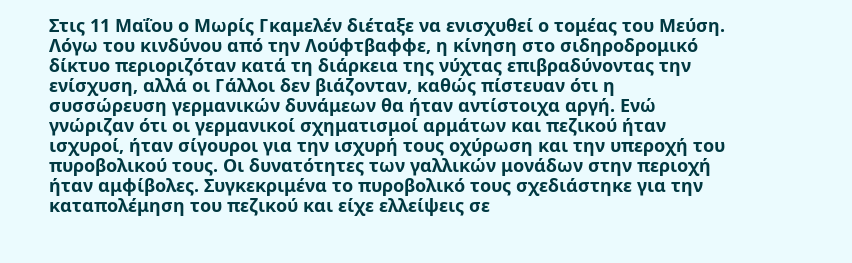Στις 11 Μαΐου ο Μωρίς Γκαμελέν διέταξε να ενισχυθεί ο τομέας του Μεύση. Λόγω του κινδύνου από την Λούφτβαφφε, η κίνηση στο σιδηροδρομικό δίκτυο περιοριζόταν κατά τη διάρκεια της νύχτας επιβραδύνοντας την ενίσχυση, αλλά οι Γάλλοι δεν βιάζονταν, καθώς πίστευαν ότι η συσσώρευση γερμανικών δυνάμεων θα ήταν αντίστοιχα αργή. Ενώ γνώριζαν ότι οι γερμανικοί σχηματισμοί αρμάτων και πεζικού ήταν ισχυροί, ήταν σίγουροι για την ισχυρή τους οχύρωση και την υπεροχή του πυροβολικού τους. Οι δυνατότητες των γαλλικών μονάδων στην περιοχή ήταν αμφίβολες. Συγκεκριμένα το πυροβολικό τους σχεδιάστηκε για την καταπολέμηση του πεζικού και είχε ελλείψεις σε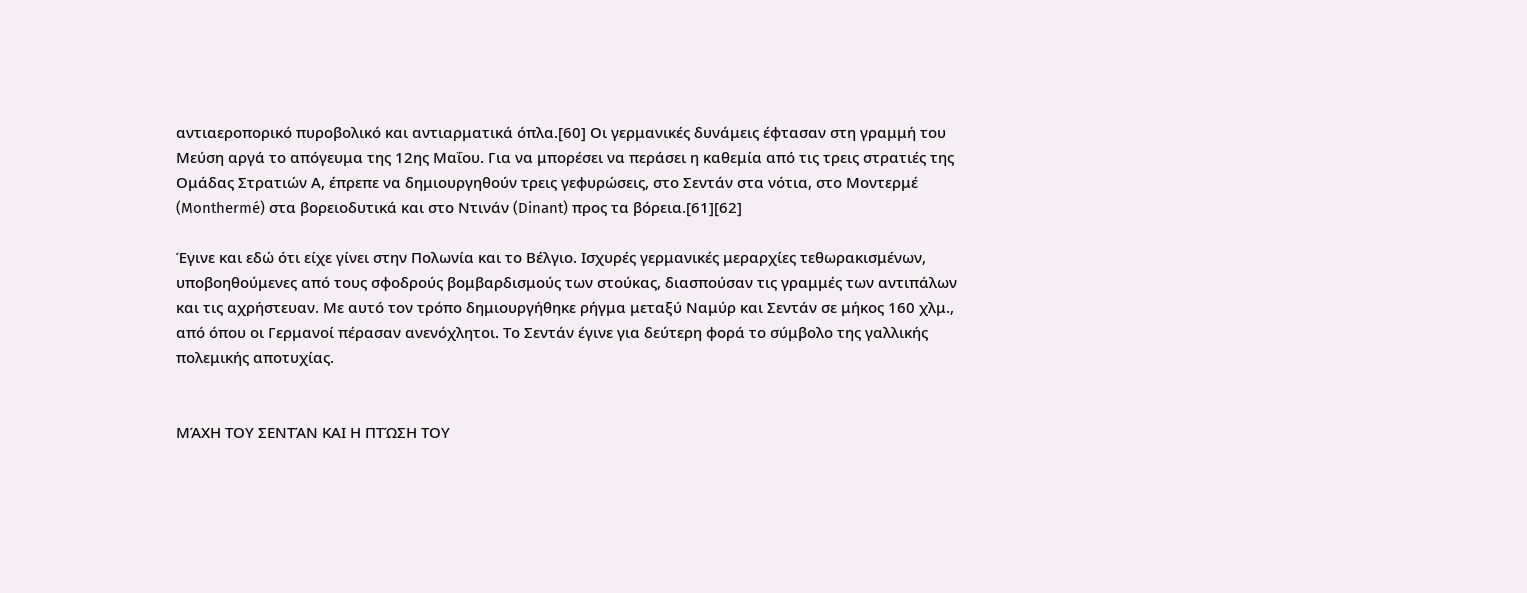αντιαεροπορικό πυροβολικό και αντιαρματικά όπλα.[60] Οι γερμανικές δυνάμεις έφτασαν στη γραμμή του Μεύση αργά το απόγευμα της 12ης Μαΐου. Για να μπορέσει να περάσει η καθεμία από τις τρεις στρατιές της Ομάδας Στρατιών Α, έπρεπε να δημιουργηθούν τρεις γεφυρώσεις, στο Σεντάν στα νότια, στο Μοντερμέ (Monthermé) στα βορειοδυτικά και στο Ντινάν (Dinant) προς τα βόρεια.[61][62]

Έγινε και εδώ ότι είχε γίνει στην Πολωνία και το Βέλγιο. Ισχυρές γερμανικές μεραρχίες τεθωρακισμένων, υποβοηθούμενες από τους σφοδρούς βομβαρδισμούς των στούκας, διασπούσαν τις γραμμές των αντιπάλων και τις αχρήστευαν. Με αυτό τον τρόπο δημιουργήθηκε ρήγμα μεταξύ Ναμύρ και Σεντάν σε μήκος 160 χλμ., από όπου οι Γερμανοί πέρασαν ανενόχλητοι. Το Σεντάν έγινε για δεύτερη φορά το σύμβολο της γαλλικής πολεμικής αποτυχίας.


ΜΆΧΗ ΤΟΥ ΣΕΝΤΆΝ ΚΑΙ Η ΠΤΏΣΗ ΤΟΥ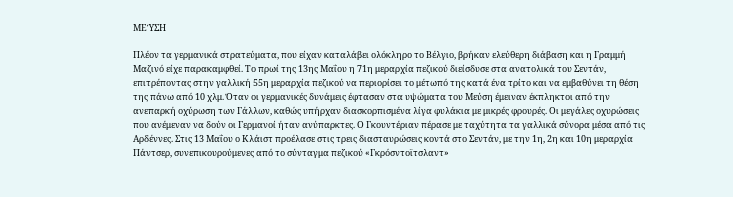ΜΕΎΣΗ

Πλέον τα γερμανικά στρατεύματα, που είχαν καταλάβει ολόκληρο το Βέλγιο, βρήκαν ελεύθερη διάβαση και η Γραμμή Μαζινό είχε παρακαμφθεί. Το πρωί της 13ης Μαΐου η 71η μεραρχία πεζικού διείσδυσε στα ανατολικά του Σεντάν, επιτρέποντας στην γαλλική 55η μεραρχία πεζικού να περιορίσει το μέτωπό της κατά ένα τρίτο και να εμβαθύνει τη θέση της πάνω από 10 χλμ. Όταν οι γερμανικές δυνάμεις έφτασαν στα υψώματα του Μεύση έμειναν έκπληκτοι από την ανεπαρκή οχύρωση των Γάλλων, καθώς υπήρχαν διασκορπισμένα λίγα φυλάκια με μικρές φρουρές. Οι μεγάλες οχυρώσεις που ανέμεναν να δούν οι Γερμανοί ήταν ανύπαρκτες. Ο Γκουντέριαν πέρασε με ταχύτητα τα γαλλικά σύνορα μέσα από τις Αρδέννες. Στις 13 Μαΐου ο Κλάιστ προέλασε στις τρεις διασταυρώσεις κοντά στο Σεντάν, με την 1η, 2η και 10η μεραρχία Πάντσερ, συνεπικουρούμενες από το σύνταγμα πεζικού «Γκρόσντοϊτσλαντ»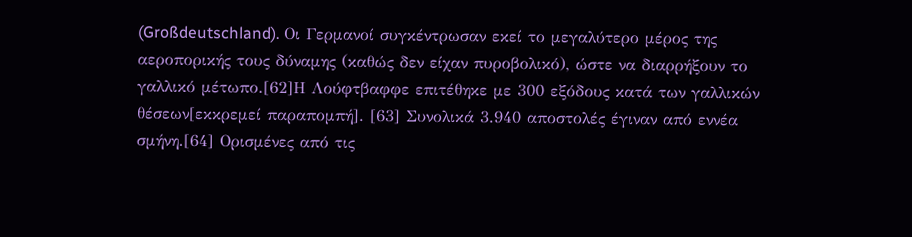(Großdeutschland). Οι Γερμανοί συγκέντρωσαν εκεί το μεγαλύτερο μέρος της αεροπορικής τους δύναμης (καθώς δεν είχαν πυροβολικό), ώστε να διαρρήξουν το γαλλικό μέτωπο.[62]Η Λούφτβαφφε επιτέθηκε με 300 εξόδους κατά των γαλλικών θέσεων[εκκρεμεί παραπομπή]. [63] Συνολικά 3.940 αποστολές έγιναν από εννέα σμήνη.[64] Ορισμένες από τις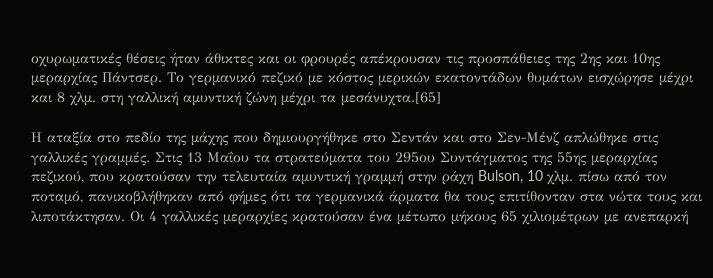οχυρωματικές θέσεις ήταν άθικτες και οι φρουρές απέκρουσαν τις προσπάθειες της 2ης και 10ης μεραρχίας Πάντσερ. Το γερμανικό πεζικό με κόστος μερικών εκατοντάδων θυμάτων εισχώρησε μέχρι και 8 χλμ. στη γαλλική αμυντική ζώνη μέχρι τα μεσάνυχτα.[65]

Η αταξία στο πεδίο της μάχης που δημιουργήθηκε στο Σεντάν και στο Σεν-Μένζ απλώθηκε στις γαλλικές γραμμές. Στις 13 Μαΐου τα στρατεύματα του 295ου Συντάγματος της 55ης μεραρχίας πεζικού, που κρατούσαν την τελευταία αμυντική γραμμή στην ράχη Bulson, 10 χλμ. πίσω από τον ποταμό, πανικοβλήθηκαν από φήμες ότι τα γερμανικά άρματα θα τους επιτίθονταν στα νώτα τους και λιποτάκτησαν. Οι 4 γαλλικές μεραρχίες κρατούσαν ένα μέτωπο μήκους 65 χιλιομέτρων με ανεπαρκή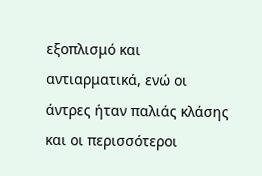εξοπλισμό και αντιαρματικά, ενώ οι άντρες ήταν παλιάς κλάσης και οι περισσότεροι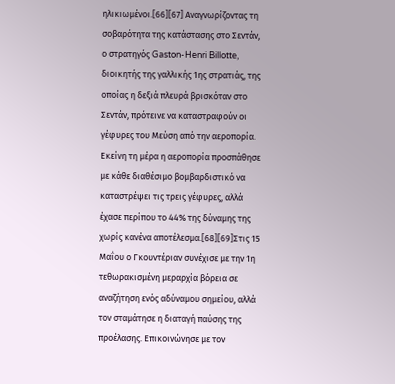ηλικιωμένοι.[66][67] Αναγνωρίζοντας τη σοβαρότητα της κατάστασης στο Σεντάν, ο στρατηγός Gaston-Henri Billotte, διοικητής της γαλλικής 1ης στρατιάς, της οποίας η δεξιά πλευρά βρισκόταν στο Σεντάν, πρότεινε να καταστραφούν οι γέφυρες του Μεύση από την αεροπορία. Εκείνη τη μέρα η αεροπορία προσπάθησε με κάθε διαθέσιμο βομβαρδιστικό να καταστρέψει τις τρεις γέφυρες, αλλά έχασε περίπου το 44% της δύναμης της χωρίς κανένα αποτέλεσμα.[68][69]Στις 15 Μαΐου ο Γκουντέριαν συνέχισε με την 1η τεθωρακισμένη μεραρχία βόρεια σε αναζήτηση ενός αδύναμου σημείου, αλλά τον σταμάτησε η διαταγή παύσης της προέλασης. Επικοινώνησε με τον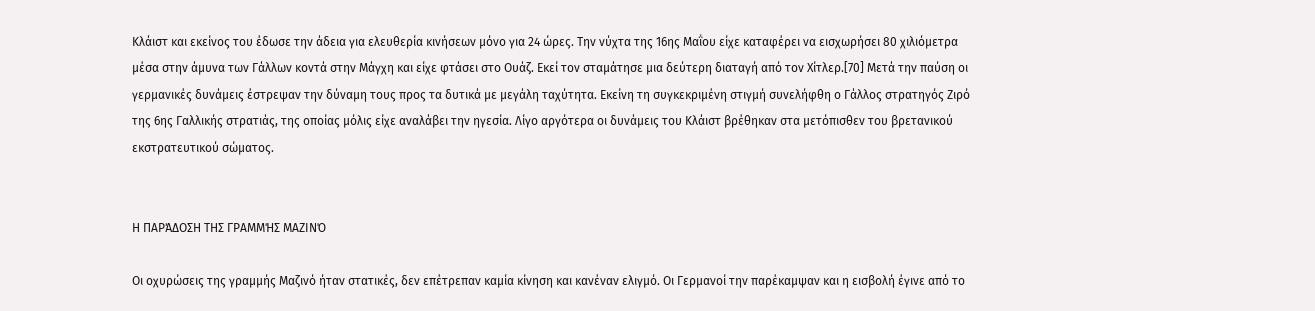Κλάιστ και εκείνος του έδωσε την άδεια για ελευθερία κινήσεων μόνο για 24 ώρες. Την νύχτα της 16ης Μαΐου είχε καταφέρει να εισχωρήσει 80 χιλιόμετρα μέσα στην άμυνα των Γάλλων κοντά στην Μάγχη και είχε φτάσει στο Ουάζ. Εκεί τον σταμάτησε μια δεύτερη διαταγή από τον Χίτλερ.[70] Μετά την παύση οι γερμανικές δυνάμεις έστρεψαν την δύναμη τους προς τα δυτικά με μεγάλη ταχύτητα. Εκείνη τη συγκεκριμένη στιγμή συνελήφθη ο Γάλλος στρατηγός Ζιρό της 6ης Γαλλικής στρατιάς, της οποίας μόλις είχε αναλάβει την ηγεσία. Λίγο αργότερα οι δυνάμεις του Κλάιστ βρέθηκαν στα μετόπισθεν του βρετανικού εκστρατευτικού σώματος.


Η ΠΑΡΆΔΟΣΗ ΤΗΣ ΓΡΑΜΜΉΣ ΜΑΖΙΝΌ

Οι οχυρώσεις της γραμμής Μαζινό ήταν στατικές, δεν επέτρεπαν καμία κίνηση και κανέναν ελιγμό. Οι Γερμανοί την παρέκαμψαν και η εισβολή έγινε από το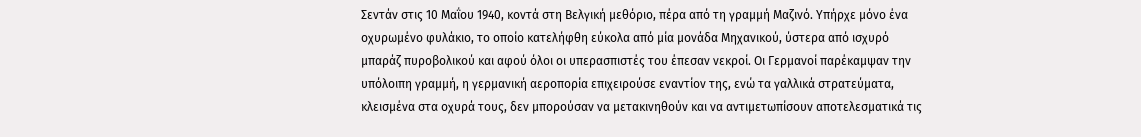Σεντάν στις 10 Μαΐου 1940, κοντά στη Βελγική μεθόριο, πέρα από τη γραμμή Μαζινό. Υπήρχε μόνο ένα οχυρωμένο φυλάκιο, το οποίο κατελήφθη εύκολα από μία μονάδα Μηχανικού, ύστερα από ισχυρό μπαράζ πυροβολικού και αφού όλοι οι υπερασπιστές του έπεσαν νεκροί. Οι Γερμανοί παρέκαμψαν την υπόλοιπη γραμμή, η γερμανική αεροπορία επιχειρούσε εναντίον της, ενώ τα γαλλικά στρατεύματα, κλεισμένα στα οχυρά τους, δεν μπορούσαν να μετακινηθούν και να αντιμετωπίσουν αποτελεσματικά τις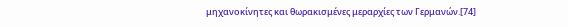μηχανοκίνητες και θωρακισμένες μεραρχίες των Γερμανών.[74]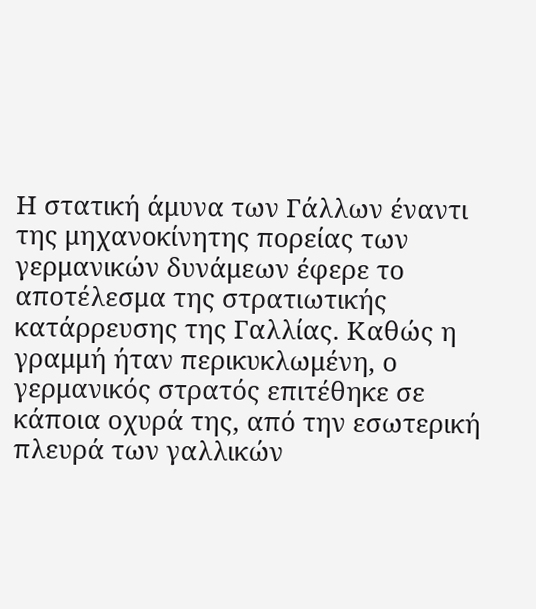Η στατική άμυνα των Γάλλων έναντι της μηχανοκίνητης πορείας των γερμανικών δυνάμεων έφερε το αποτέλεσμα της στρατιωτικής κατάρρευσης της Γαλλίας. Καθώς η γραμμή ήταν περικυκλωμένη, ο γερμανικός στρατός επιτέθηκε σε κάποια οχυρά της, από την εσωτερική πλευρά των γαλλικών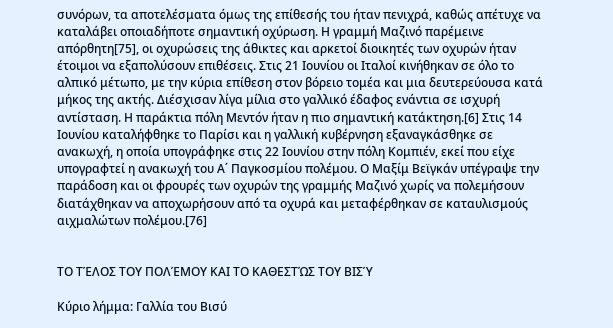συνόρων, τα αποτελέσματα όμως της επίθεσής του ήταν πενιχρά, καθώς απέτυχε να καταλάβει οποιαδήποτε σημαντική οχύρωση. Η γραμμή Μαζινό παρέμεινε απόρθητη[75], οι οχυρώσεις της άθικτες και αρκετοί διοικητές των οχυρών ήταν έτοιμοι να εξαπολύσουν επιθέσεις. Στις 21 Ιουνίου οι Ιταλοί κινήθηκαν σε όλο το αλπικό μέτωπο, με την κύρια επίθεση στον βόρειο τομέα και μια δευτερεύουσα κατά μήκος της ακτής. Διέσχισαν λίγα μίλια στο γαλλικό έδαφος ενάντια σε ισχυρή αντίσταση. Η παράκτια πόλη Μεντόν ήταν η πιο σημαντική κατάκτηση.[6] Στις 14 Ιουνίου καταλήφθηκε το Παρίσι και η γαλλική κυβέρνηση εξαναγκάσθηκε σε ανακωχή, η οποία υπογράφηκε στις 22 Ιουνίου στην πόλη Κομπιέν, εκεί που είχε υπογραφτεί η ανακωχή του Α΄ Παγκοσμίου πολέμου. Ο Μαξίμ Βεϊγκάν υπέγραψε την παράδοση και οι φρουρές των οχυρών της γραμμής Μαζινό χωρίς να πολεμήσουν διατάχθηκαν να αποχωρήσουν από τα οχυρά και μεταφέρθηκαν σε καταυλισμούς αιχμαλώτων πολέμου.[76]


ΤΟ ΤΈΛΟΣ ΤΟΥ ΠΟΛΈΜΟΥ ΚΑΙ ΤΟ ΚΑΘΕΣΤΏΣ ΤΟΥ ΒΙΣΎ

Κύριο λήμμα: Γαλλία του Βισύ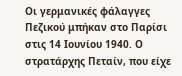Οι γερμανικές φάλαγγες Πεζικού μπήκαν στο Παρίσι στις 14 Ιουνίου 1940. Ο στρατάρχης Πεταίν, που είχε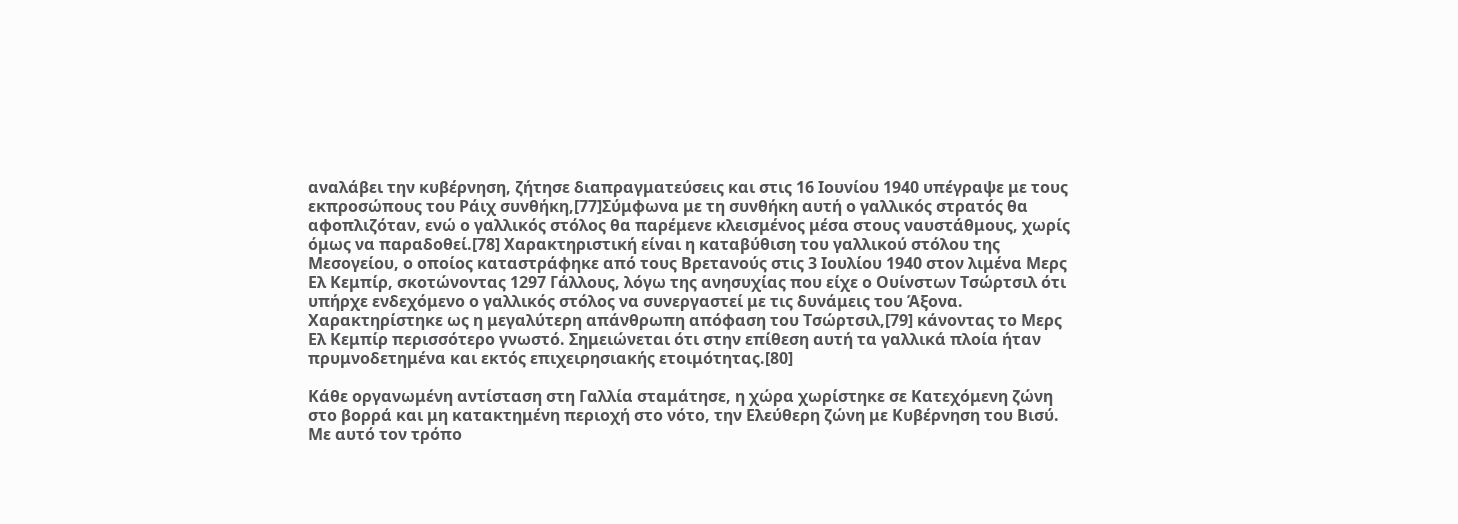αναλάβει την κυβέρνηση, ζήτησε διαπραγματεύσεις και στις 16 Ιουνίου 1940 υπέγραψε με τους εκπροσώπους του Ράιχ συνθήκη,[77]Σύμφωνα με τη συνθήκη αυτή ο γαλλικός στρατός θα αφοπλιζόταν, ενώ ο γαλλικός στόλος θα παρέμενε κλεισμένος μέσα στους ναυστάθμους, χωρίς όμως να παραδοθεί.[78] Χαρακτηριστική είναι η καταβύθιση του γαλλικού στόλου της Μεσογείου, ο οποίος καταστράφηκε από τους Βρετανούς στις 3 Ιουλίου 1940 στον λιμένα Μερς Ελ Κεμπίρ, σκοτώνοντας 1297 Γάλλους, λόγω της ανησυχίας που είχε ο Ουίνστων Τσώρτσιλ ότι υπήρχε ενδεχόμενο ο γαλλικός στόλος να συνεργαστεί με τις δυνάμεις του Άξονα. Χαρακτηρίστηκε ως η μεγαλύτερη απάνθρωπη απόφαση του Τσώρτσιλ,[79] κάνοντας το Μερς Ελ Κεμπίρ περισσότερο γνωστό. Σημειώνεται ότι στην επίθεση αυτή τα γαλλικά πλοία ήταν πρυμνοδετημένα και εκτός επιχειρησιακής ετοιμότητας.[80]

Κάθε οργανωμένη αντίσταση στη Γαλλία σταμάτησε, η χώρα χωρίστηκε σε Κατεχόμενη ζώνη στο βορρά και μη κατακτημένη περιοχή στο νότο, την Ελεύθερη ζώνη με Κυβέρνηση του Βισύ. Με αυτό τον τρόπο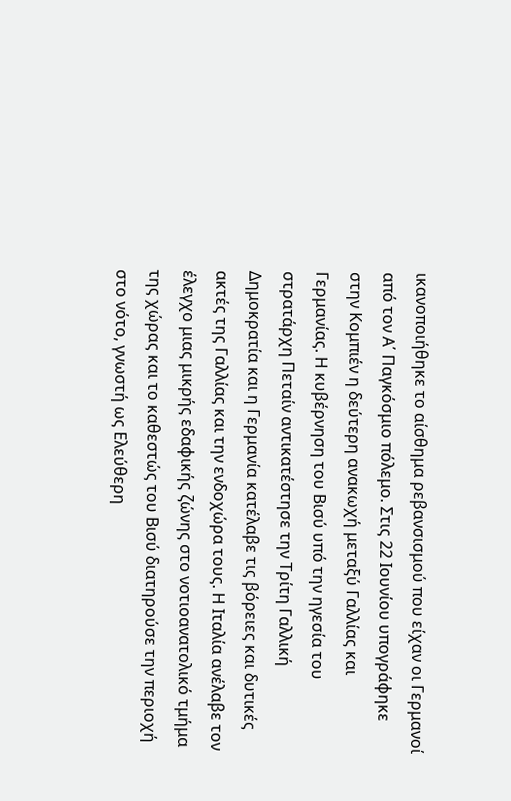ικανοποιήθηκε το αίσθημα ρεβανσισμού που είχαν οι Γερμανοί από τον Α΄ Παγκόσμιο πόλεμο. Στις 22 Ιουνίου υπογράφηκε στην Κομπιέν η δεύτερη ανακωχή μεταξύ Γαλλίας και Γερμανίας. Η κυβέρνηση του Βισύ υπό την ηγεσία του στρατάρχη Πεταίν αντικατέστησε την Τρίτη Γαλλική Δημοκρατία και η Γερμανία κατέλαβε τις βόρειες και δυτικές ακτές της Γαλλίας και την ενδοχώρα τους. Η Ιταλία ανέλαβε τον έλεγχο μιας μικρής εδαφικής ζώνης στο νοτιοανατολικό τμήμα της χώρας και το καθεστώς του Βισύ διατηρούσε την περιοχή στο νότο, γνωστή ως Ελεύθερη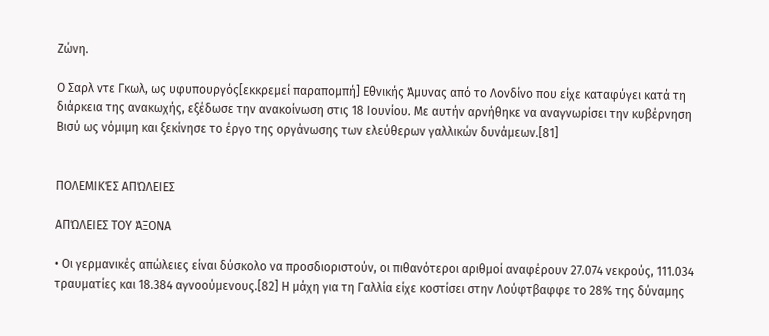Ζώνη.

Ο Σαρλ ντε Γκωλ, ως υφυπουργός[εκκρεμεί παραπομπή] Εθνικής Άμυνας από το Λονδίνο που είχε καταφύγει κατά τη διάρκεια της ανακωχής, εξέδωσε την ανακοίνωση στις 18 Ιουνίου. Με αυτήν αρνήθηκε να αναγνωρίσει την κυβέρνηση Βισύ ως νόμιμη και ξεκίνησε το έργο της οργάνωσης των ελεύθερων γαλλικών δυνάμεων.[81]


ΠΟΛΕΜΙΚΈΣ ΑΠΏΛΕΙΕΣ

ΑΠΏΛΕΙΕΣ ΤΟΥ ΆΞΟΝΑ

• Οι γερμανικές απώλειες είναι δύσκολο να προσδιοριστούν, οι πιθανότεροι αριθμοί αναφέρουν 27.074 νεκρούς, 111.034 τραυματίες και 18.384 αγνοούμενους.[82] Η μάχη για τη Γαλλία είχε κοστίσει στην Λούφτβαφφε το 28% της δύναμης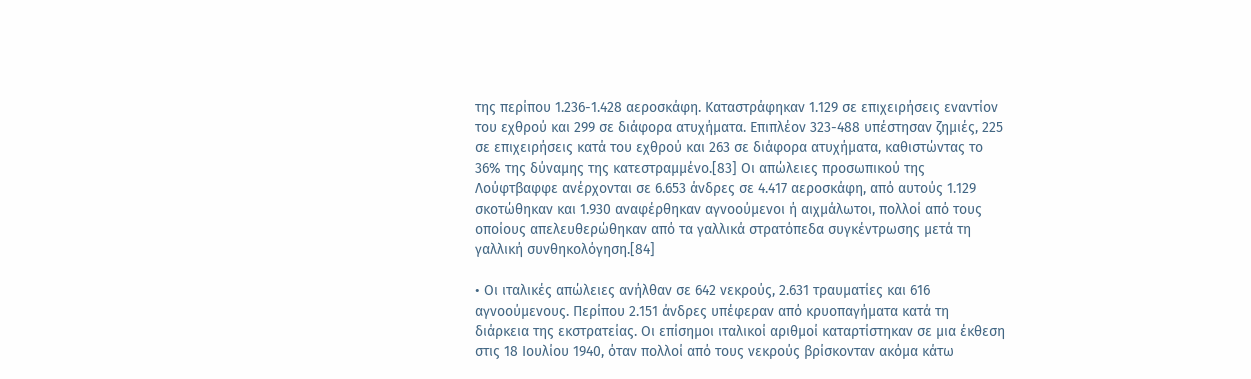της περίπου 1.236-1.428 αεροσκάφη. Καταστράφηκαν 1.129 σε επιχειρήσεις εναντίον του εχθρού και 299 σε διάφορα ατυχήματα. Επιπλέον 323-488 υπέστησαν ζημιές, 225 σε επιχειρήσεις κατά του εχθρού και 263 σε διάφορα ατυχήματα, καθιστώντας το 36% της δύναμης της κατεστραμμένο.[83] Οι απώλειες προσωπικού της Λούφτβαφφε ανέρχονται σε 6.653 άνδρες σε 4.417 αεροσκάφη, από αυτούς 1.129 σκοτώθηκαν και 1.930 αναφέρθηκαν αγνοούμενοι ή αιχμάλωτοι, πολλοί από τους οποίους απελευθερώθηκαν από τα γαλλικά στρατόπεδα συγκέντρωσης μετά τη γαλλική συνθηκολόγηση.[84]

• Οι ιταλικές απώλειες ανήλθαν σε 642 νεκρούς, 2.631 τραυματίες και 616 αγνοούμενους. Περίπου 2.151 άνδρες υπέφεραν από κρυοπαγήματα κατά τη διάρκεια της εκστρατείας. Οι επίσημοι ιταλικοί αριθμοί καταρτίστηκαν σε μια έκθεση στις 18 Ιουλίου 1940, όταν πολλοί από τους νεκρούς βρίσκονταν ακόμα κάτω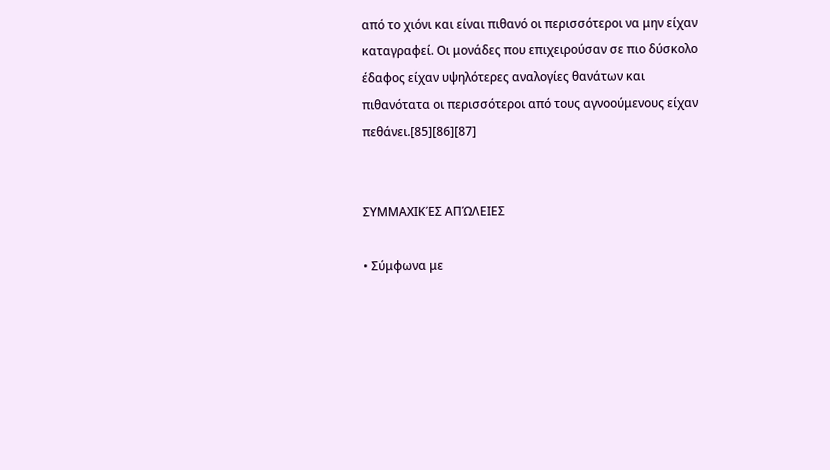από το χιόνι και είναι πιθανό οι περισσότεροι να μην είχαν καταγραφεί. Οι μονάδες που επιχειρούσαν σε πιο δύσκολο έδαφος είχαν υψηλότερες αναλογίες θανάτων και πιθανότατα οι περισσότεροι από τους αγνοούμενους είχαν πεθάνει.[85][86][87]


ΣΥΜΜΑΧΙΚΈΣ ΑΠΏΛΕΙΕΣ

• Σύμφωνα με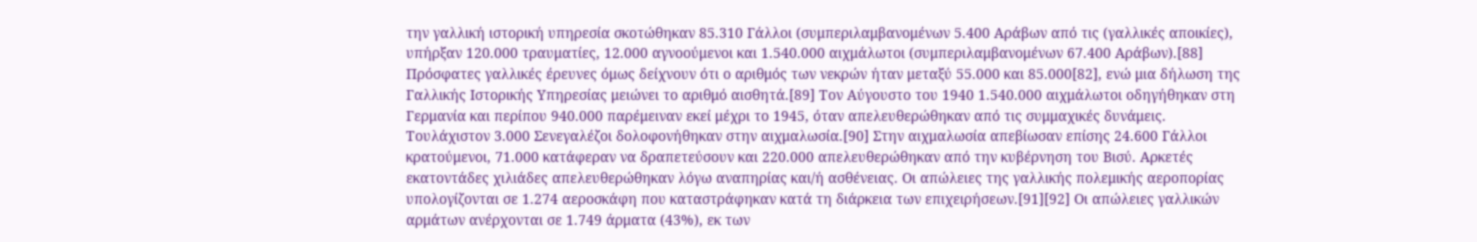την γαλλική ιστορική υπηρεσία σκοτώθηκαν 85.310 Γάλλοι (συμπεριλαμβανομένων 5.400 Αράβων από τις (γαλλικές αποικίες), υπήρξαν 120.000 τραυματίες, 12.000 αγνοούμενοι και 1.540.000 αιχμάλωτοι (συμπεριλαμβανομένων 67.400 Αράβων).[88] Πρόσφατες γαλλικές έρευνες όμως δείχνουν ότι ο αριθμός των νεκρών ήταν μεταξύ 55.000 και 85.000[82], ενώ μια δήλωση της Γαλλικής Ιστορικής Υπηρεσίας μειώνει το αριθμό αισθητά.[89] Τον Αύγουστο του 1940 1.540.000 αιχμάλωτοι οδηγήθηκαν στη Γερμανία και περίπου 940.000 παρέμειναν εκεί μέχρι το 1945, όταν απελευθερώθηκαν από τις συμμαχικές δυνάμεις. Τουλάχιστον 3.000 Σενεγαλέζοι δολοφονήθηκαν στην αιχμαλωσία.[90] Στην αιχμαλωσία απεβίωσαν επίσης 24.600 Γάλλοι κρατούμενοι, 71.000 κατάφεραν να δραπετεύσουν και 220.000 απελευθερώθηκαν από την κυβέρνηση του Βισύ. Αρκετές εκατοντάδες χιλιάδες απελευθερώθηκαν λόγω αναπηρίας και/ή ασθένειας. Οι απώλειες της γαλλικής πολεμικής αεροπορίας υπολογίζονται σε 1.274 αεροσκάφη που καταστράφηκαν κατά τη διάρκεια των επιχειρήσεων.[91][92] Οι απώλειες γαλλικών αρμάτων ανέρχονται σε 1.749 άρματα (43%), εκ των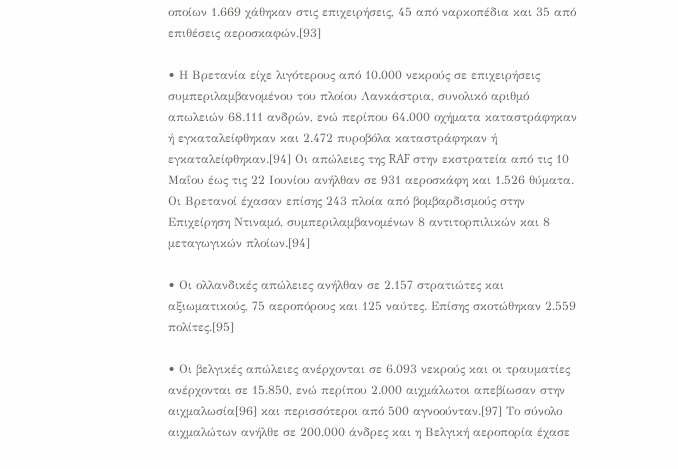οποίων 1.669 χάθηκαν στις επιχειρήσεις, 45 από ναρκοπέδια και 35 από επιθέσεις αεροσκαφών.[93]

• Η Βρετανία είχε λιγότερους από 10.000 νεκρούς σε επιχειρήσεις συμπεριλαμβανομένου του πλοίου Λανκάστρια, συνολικό αριθμό απωλειών 68.111 ανδρών, ενώ περίπου 64.000 οχήματα καταστράφηκαν ή εγκαταλείφθηκαν και 2.472 πυροβόλα καταστράφηκαν ή εγκαταλείφθηκαν.[94] Οι απώλειες της RAF στην εκστρατεία από τις 10 Μαΐου έως τις 22 Ιουνίου ανήλθαν σε 931 αεροσκάφη και 1.526 θύματα. Οι Βρετανοί έχασαν επίσης 243 πλοία από βομβαρδισμούς στην Επιχείρηση Ντιναμό, συμπεριλαμβανομένων 8 αντιτορπιλικών και 8 μεταγωγικών πλοίων.[94]

• Οι ολλανδικές απώλειες ανήλθαν σε 2.157 στρατιώτες και αξιωματικούς, 75 αεροπόρους και 125 ναύτες. Επίσης σκοτώθηκαν 2.559 πολίτες.[95]

• Οι βελγικές απώλειες ανέρχονται σε 6.093 νεκρούς και οι τραυματίες ανέρχονται σε 15.850, ενώ περίπου 2.000 αιχμάλωτοι απεβίωσαν στην αιχμαλωσία[96] και περισσότεροι από 500 αγνοούνταν.[97] Το σύνολο αιχμαλώτων ανήλθε σε 200.000 άνδρες και η Βελγική αεροπορία έχασε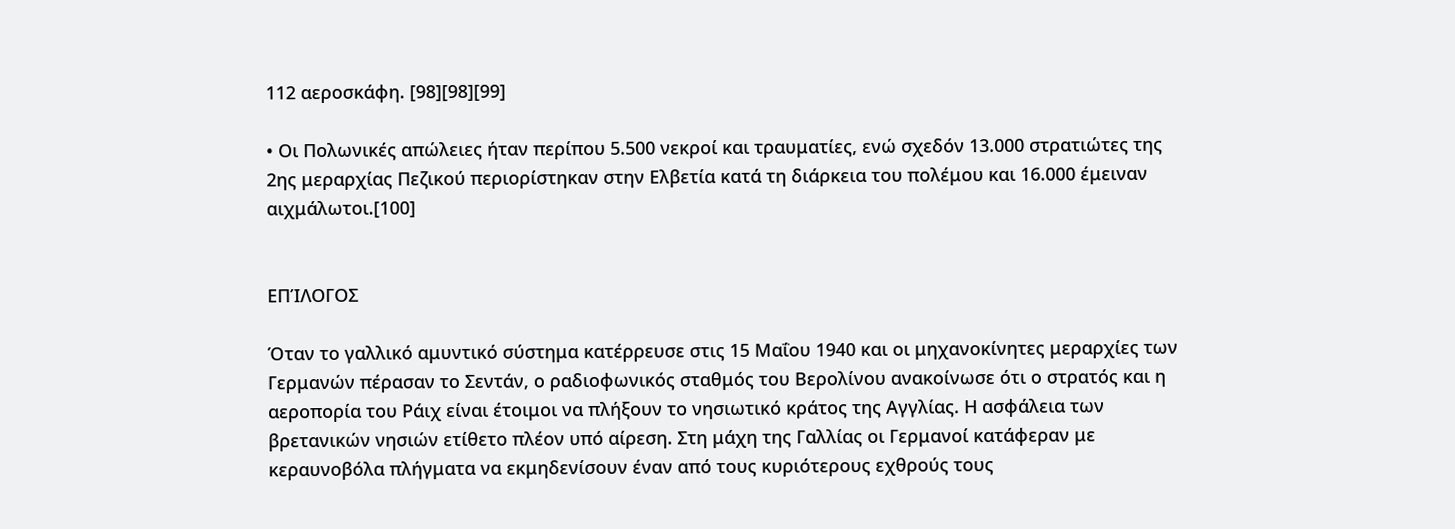112 αεροσκάφη. [98][98][99]

• Οι Πολωνικές απώλειες ήταν περίπου 5.500 νεκροί και τραυματίες, ενώ σχεδόν 13.000 στρατιώτες της 2ης μεραρχίας Πεζικού περιορίστηκαν στην Ελβετία κατά τη διάρκεια του πολέμου και 16.000 έμειναν αιχμάλωτοι.[100]


ΕΠΊΛΟΓΟΣ

Όταν το γαλλικό αμυντικό σύστημα κατέρρευσε στις 15 Μαΐου 1940 και οι μηχανοκίνητες μεραρχίες των Γερμανών πέρασαν το Σεντάν, ο ραδιοφωνικός σταθμός του Βερολίνου ανακοίνωσε ότι ο στρατός και η αεροπορία του Ράιχ είναι έτοιμοι να πλήξουν το νησιωτικό κράτος της Αγγλίας. Η ασφάλεια των βρετανικών νησιών ετίθετο πλέον υπό αίρεση. Στη μάχη της Γαλλίας οι Γερμανοί κατάφεραν με κεραυνοβόλα πλήγματα να εκμηδενίσουν έναν από τους κυριότερους εχθρούς τους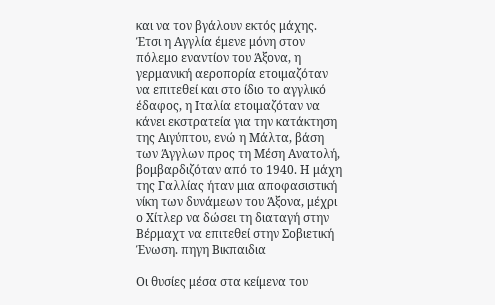και να τον βγάλουν εκτός μάχης. Έτσι η Αγγλία έμενε μόνη στον πόλεμο εναντίον του Άξονα, η γερμανική αεροπορία ετοιμαζόταν να επιτεθεί και στο ίδιο το αγγλικό έδαφος, η Ιταλία ετοιμαζόταν να κάνει εκστρατεία για την κατάκτηση της Αιγύπτου, ενώ η Μάλτα, βάση των Άγγλων προς τη Μέση Ανατολή, βομβαρδιζόταν από το 1940. Η μάχη της Γαλλίας ήταν μια αποφασιστική νίκη των δυνάμεων του Άξονα, μέχρι ο Χίτλερ να δώσει τη διαταγή στην Βέρμαχτ να επιτεθεί στην Σοβιετική Ένωση. πηγη Βικπαιδια

Οι θυσίες μέσα στα κείμενα του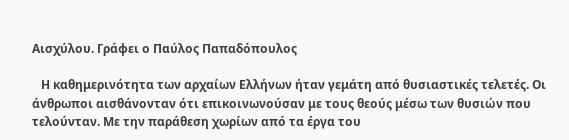Αισχύλου. Γράφει ο Παύλος Παπαδόπουλος

   Η καθημερινότητα των αρχαίων Ελλήνων ήταν γεμάτη από θυσιαστικές τελετές. Οι άνθρωποι αισθάνονταν ότι επικοινωνούσαν με τους θεούς μέσω των θυσιών που τελούνταν. Με την παράθεση χωρίων από τα έργα του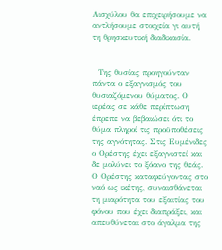Αισχύλου θα επιχειρήσουμε να αντλήσουμε στοιχεία γι αυτή τη θρησκευτική διαδικασία.


  Της θυσίας προηγούνταν πάντα ο εξαγνισμός του θυσιαζόμενου θύματος. Ο ιερέας σε κάθε περίπτωση έπρεπε να βεβαιώσει ότι το θύμα πληροί τις προϋποθέσεις της αγνότητας. Στις Ευμένιδες ο Ορέστης έχει εξαγνιστεί και δε μολύνει το ξόανο της θεάς. Ο Ορέστης καταφεύγοντας στο ναό ως ικέτης, συναισθάνεται τη μιαρότητα του εξαιτίας του φόνου που έχει διαπράξει, και απευθύνεται στο άγαλμα της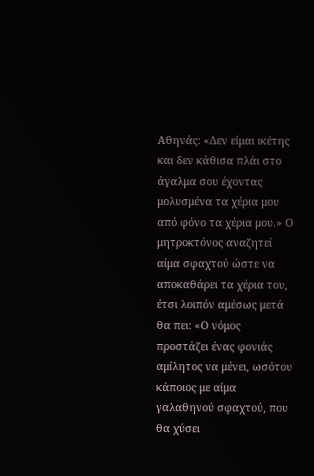Αθηνάς: «Δεν είμαι ικέτης και δεν κάθισα πλάι στο άγαλμα σου έχοντας μολυσμένα τα χέρια μου από φόνο τα χέρια μου.» Ο μητροκτόνος αναζητεί αίμα σφαχτού ώστε να αποκαθάρει τα χέρια του, έτσι λοιπόν αμέσως μετά θα πει: «Ο νόμος προστάζει ένας φονιάς αμίλητος να μένει, ωσότου κάποιος με αίμα γαλαθηνού σφαχτού, που θα χύσει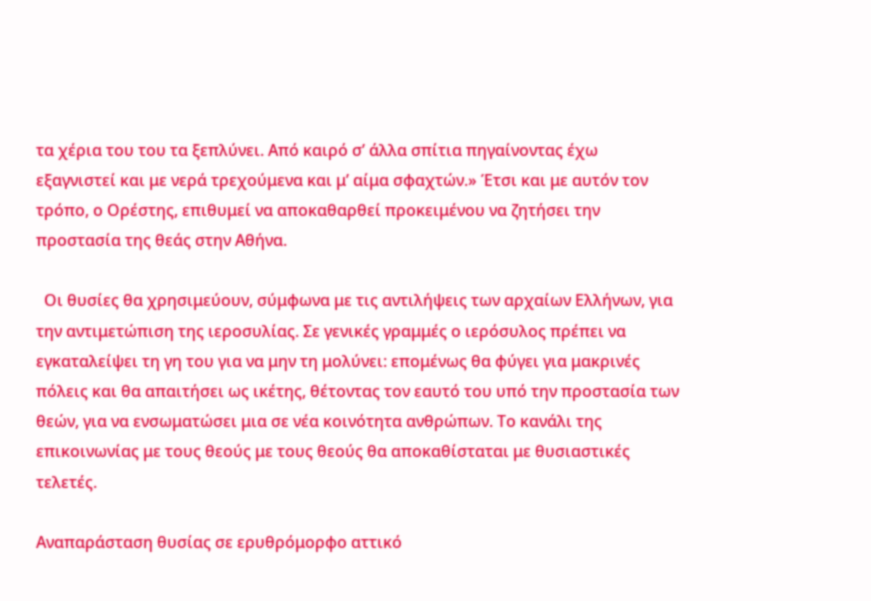τα χέρια του του τα ξεπλύνει. Από καιρό σ’ άλλα σπίτια πηγαίνοντας έχω εξαγνιστεί και με νερά τρεχούμενα και μ’ αίμα σφαχτών.» Έτσι και με αυτόν τον τρόπο, ο Ορέστης, επιθυμεί να αποκαθαρθεί προκειμένου να ζητήσει την προστασία της θεάς στην Αθήνα.

  Οι θυσίες θα χρησιμεύουν, σύμφωνα με τις αντιλήψεις των αρχαίων Ελλήνων, για την αντιμετώπιση της ιεροσυλίας. Σε γενικές γραμμές ο ιερόσυλος πρέπει να εγκαταλείψει τη γη του για να μην τη μολύνει: επομένως θα φύγει για μακρινές πόλεις και θα απαιτήσει ως ικέτης, θέτοντας τον εαυτό του υπό την προστασία των θεών, για να ενσωματώσει μια σε νέα κοινότητα ανθρώπων. Το κανάλι της επικοινωνίας με τους θεούς με τους θεούς θα αποκαθίσταται με θυσιαστικές τελετές.

Αναπαράσταση θυσίας σε ερυθρόμορφο αττικό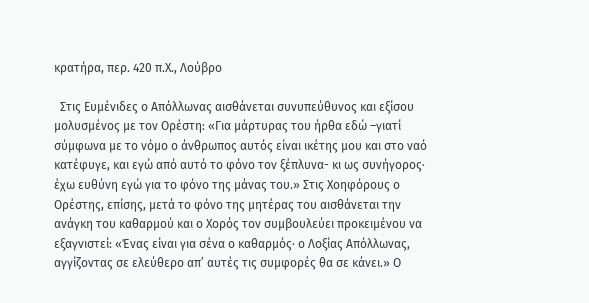κρατήρα, περ. 420 π.Χ., Λούβρο

  Στις Ευμένιδες ο Απόλλωνας αισθάνεται συνυπεύθυνος και εξίσου μολυσμένος με τον Ορέστη: «Για μάρτυρας του ήρθα εδώ –γιατί σύμφωνα με το νόμο ο άνθρωπος αυτός είναι ικέτης μου και στο ναό κατέφυγε, και εγώ από αυτό το φόνο τον ξέπλυνα- κι ως συνήγορος· έχω ευθύνη εγώ για το φόνο της μάνας του.» Στις Χοηφόρους ο Ορέστης, επίσης, μετά το φόνο της μητέρας του αισθάνεται την ανάγκη του καθαρμού και ο Χορός τον συμβουλεύει προκειμένου να εξαγνιστεί: «Ένας είναι για σένα ο καθαρμός· ο Λοξίας Απόλλωνας, αγγίζοντας σε ελεύθερο απ’ αυτές τις συμφορές θα σε κάνει.» Ο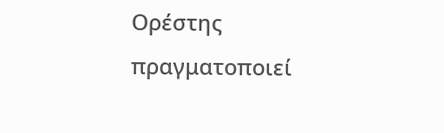Ορέστης πραγματοποιεί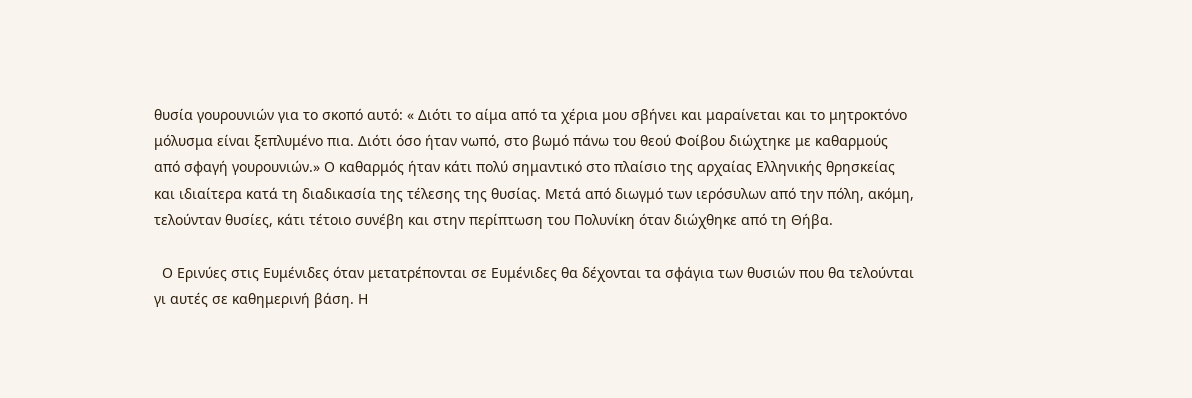θυσία γουρουνιών για το σκοπό αυτό: « Διότι το αίμα από τα χέρια μου σβήνει και μαραίνεται και το μητροκτόνο μόλυσμα είναι ξεπλυμένο πια. Διότι όσο ήταν νωπό, στο βωμό πάνω του θεού Φοίβου διώχτηκε με καθαρμούς από σφαγή γουρουνιών.» Ο καθαρμός ήταν κάτι πολύ σημαντικό στο πλαίσιο της αρχαίας Ελληνικής θρησκείας και ιδιαίτερα κατά τη διαδικασία της τέλεσης της θυσίας. Μετά από διωγμό των ιερόσυλων από την πόλη, ακόμη, τελούνταν θυσίες, κάτι τέτοιο συνέβη και στην περίπτωση του Πολυνίκη όταν διώχθηκε από τη Θήβα.

  Ο Ερινύες στις Ευμένιδες όταν μετατρέπονται σε Ευμένιδες θα δέχονται τα σφάγια των θυσιών που θα τελούνται γι αυτές σε καθημερινή βάση. Η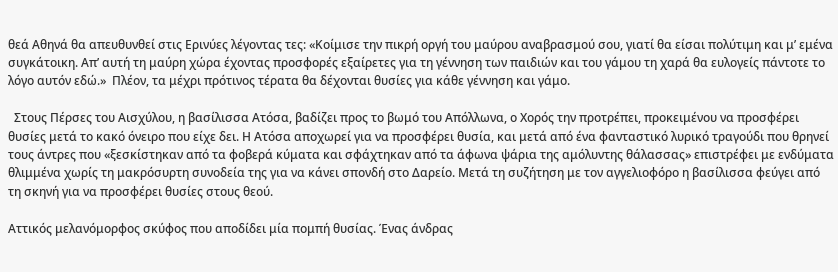θεά Αθηνά θα απευθυνθεί στις Ερινύες λέγοντας τες: «Κοίμισε την πικρή οργή του μαύρου αναβρασμού σου, γιατί θα είσαι πολύτιμη και μ’ εμένα συγκάτοικη. Απ’ αυτή τη μαύρη χώρα έχοντας προσφορές εξαίρετες για τη γέννηση των παιδιών και του γάμου τη χαρά θα ευλογείς πάντοτε το λόγο αυτόν εδώ.»  Πλέον, τα μέχρι πρότινος τέρατα θα δέχονται θυσίες για κάθε γέννηση και γάμο.

  Στους Πέρσες του Αισχύλου, η βασίλισσα Ατόσα, βαδίζει προς το βωμό του Απόλλωνα, ο Χορός την προτρέπει, προκειμένου να προσφέρει θυσίες μετά το κακό όνειρο που είχε δει. Η Ατόσα αποχωρεί για να προσφέρει θυσία, και μετά από ένα φανταστικό λυρικό τραγούδι που θρηνεί τους άντρες που «ξεσκίστηκαν από τα φοβερά κύματα και σφάχτηκαν από τα άφωνα ψάρια της αμόλυντης θάλασσας» επιστρέφει με ενδύματα θλιμμένα χωρίς τη μακρόσυρτη συνοδεία της για να κάνει σπονδή στο Δαρείο. Μετά τη συζήτηση με τον αγγελιοφόρο η βασίλισσα φεύγει από τη σκηνή για να προσφέρει θυσίες στους θεού.

Αττικός μελανόμορφος σκύφος που αποδίδει μία πομπή θυσίας. Ένας άνδρας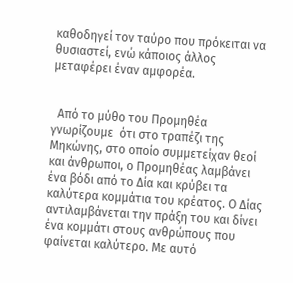καθοδηγεί τον ταύρο που πρόκειται να θυσιαστεί, ενώ κάποιος άλλος μεταφέρει έναν αμφορέα.


  Από το μύθο του Προμηθέα γνωρίζουμε  ότι στο τραπέζι της Μηκώνης, στο οποίο συμμετείχαν θεοί και άνθρωποι, ο Προμηθέας λαμβάνει ένα βόδι από το Δία και κρύβει τα καλύτερα κομμάτια του κρέατος. Ο Δίας αντιλαμβάνεται την πράξη του και δίνει ένα κομμάτι στους ανθρώπους που φαίνεται καλύτερο. Με αυτό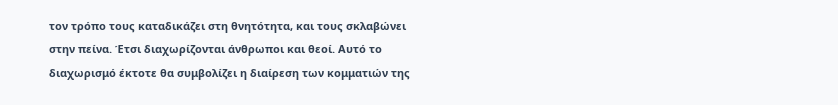τον τρόπο τους καταδικάζει στη θνητότητα, και τους σκλαβώνει στην πείνα. Έτσι διαχωρίζονται άνθρωποι και θεοί. Αυτό το διαχωρισμό έκτοτε θα συμβολίζει η διαίρεση των κομματιών της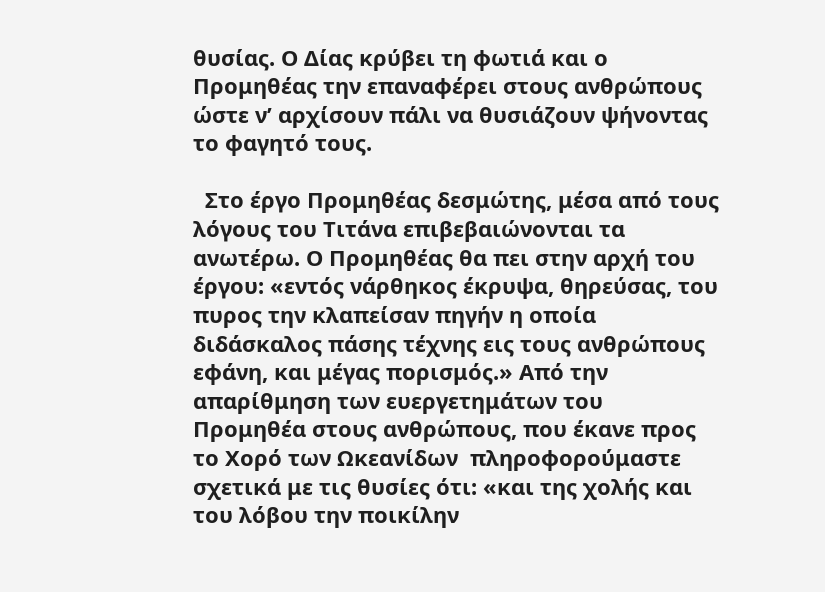θυσίας. Ο Δίας κρύβει τη φωτιά και ο Προμηθέας την επαναφέρει στους ανθρώπους ώστε ν’ αρχίσουν πάλι να θυσιάζουν ψήνοντας το φαγητό τους.

  Στο έργο Προμηθέας δεσμώτης, μέσα από τους λόγους του Τιτάνα επιβεβαιώνονται τα ανωτέρω. Ο Προμηθέας θα πει στην αρχή του έργου: «εντός νάρθηκος έκρυψα, θηρεύσας, του πυρος την κλαπείσαν πηγήν η οποία διδάσκαλος πάσης τέχνης εις τους ανθρώπους εφάνη, και μέγας πορισμός.» Από την απαρίθμηση των ευεργετημάτων του Προμηθέα στους ανθρώπους, που έκανε προς το Χορό των Ωκεανίδων  πληροφορούμαστε σχετικά με τις θυσίες ότι: «και της χολής και του λόβου την ποικίλην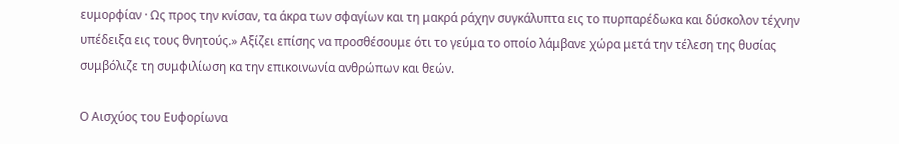ευμορφίαν · Ως προς την κνίσαν, τα άκρα των σφαγίων και τη μακρά ράχην συγκάλυπτα εις το πυρπαρέδωκα και δύσκολον τέχνην υπέδειξα εις τους θνητούς.» Αξίζει επίσης να προσθέσουμε ότι το γεύμα το οποίο λάμβανε χώρα μετά την τέλεση της θυσίας συμβόλιζε τη συμφιλίωση κα την επικοινωνία ανθρώπων και θεών.

Ο Αισχύος του Ευφορίωνα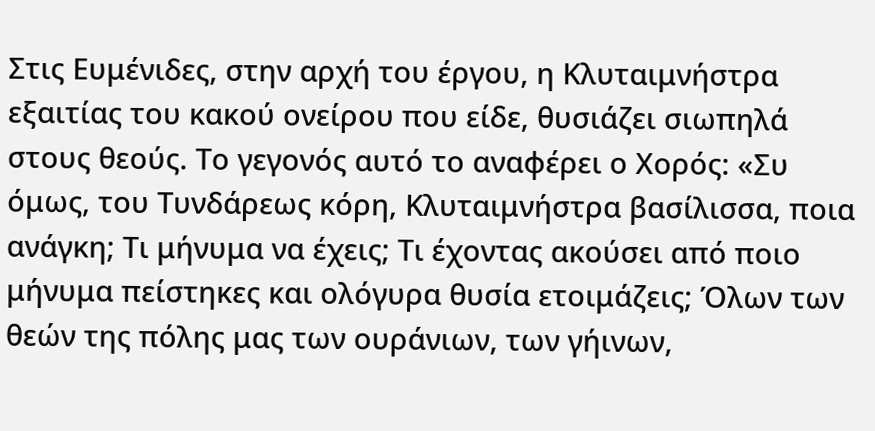Στις Ευμένιδες, στην αρχή του έργου, η Κλυταιμνήστρα εξαιτίας του κακού ονείρου που είδε, θυσιάζει σιωπηλά στους θεούς. Το γεγονός αυτό το αναφέρει ο Χορός: «Συ όμως, του Τυνδάρεως κόρη, Κλυταιμνήστρα βασίλισσα, ποια ανάγκη; Τι μήνυμα να έχεις; Τι έχοντας ακούσει από ποιο μήνυμα πείστηκες και ολόγυρα θυσία ετοιμάζεις; Όλων των θεών της πόλης μας των ουράνιων, των γήινων,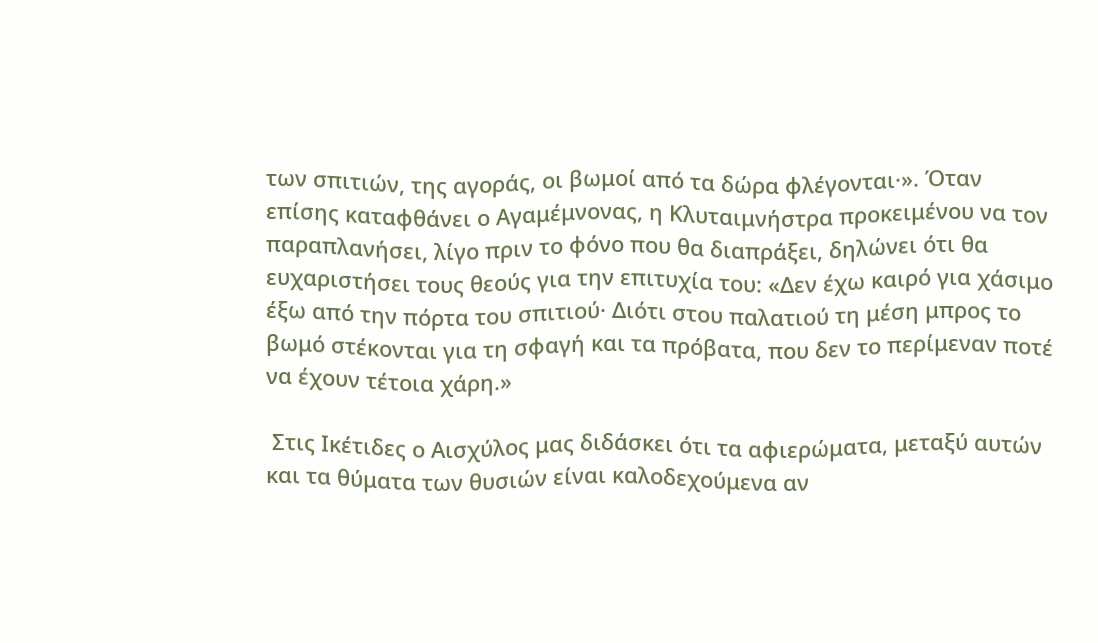των σπιτιών, της αγοράς, οι βωμοί από τα δώρα φλέγονται·». Όταν επίσης καταφθάνει ο Αγαμέμνονας, η Κλυταιμνήστρα προκειμένου να τον παραπλανήσει, λίγο πριν το φόνο που θα διαπράξει, δηλώνει ότι θα ευχαριστήσει τους θεούς για την επιτυχία του: «Δεν έχω καιρό για χάσιμο έξω από την πόρτα του σπιτιού· Διότι στου παλατιού τη μέση μπρος το βωμό στέκονται για τη σφαγή και τα πρόβατα, που δεν το περίμεναν ποτέ να έχουν τέτοια χάρη.»

 Στις Ικέτιδες ο Αισχύλος μας διδάσκει ότι τα αφιερώματα, μεταξύ αυτών και τα θύματα των θυσιών είναι καλοδεχούμενα αν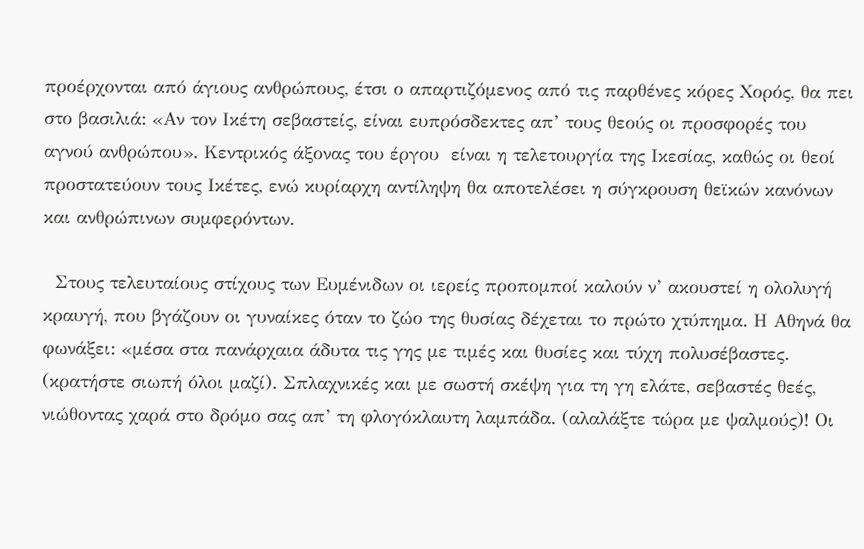προέρχονται από άγιους ανθρώπους, έτσι ο απαρτιζόμενος από τις παρθένες κόρες Χορός, θα πει στο βασιλιά: «Αν τον Ικέτη σεβαστείς, είναι ευπρόσδεκτες απ’ τους θεούς οι προσφορές του αγνού ανθρώπου». Κεντρικός άξονας του έργου  είναι η τελετουργία της Ικεσίας, καθώς οι θεοί προστατεύουν τους Ικέτες, ενώ κυρίαρχη αντίληψη θα αποτελέσει η σύγκρουση θεϊκών κανόνων και ανθρώπινων συμφερόντων.

  Στους τελευταίους στίχους των Ευμένιδων οι ιερείς προπομποί καλούν ν’ ακουστεί η ολολυγή κραυγή, που βγάζουν οι γυναίκες όταν το ζώο της θυσίας δέχεται το πρώτο χτύπημα. Η Αθηνά θα φωνάξει: «μέσα στα πανάρχαια άδυτα τις γης με τιμές και θυσίες και τύχη πολυσέβαστες. (κρατήστε σιωπή όλοι μαζί). Σπλαχνικές και με σωστή σκέψη για τη γη ελάτε, σεβαστές θεές, νιώθοντας χαρά στο δρόμο σας απ’ τη φλογόκλαυτη λαμπάδα. (αλαλάξτε τώρα με ψαλμούς)! Οι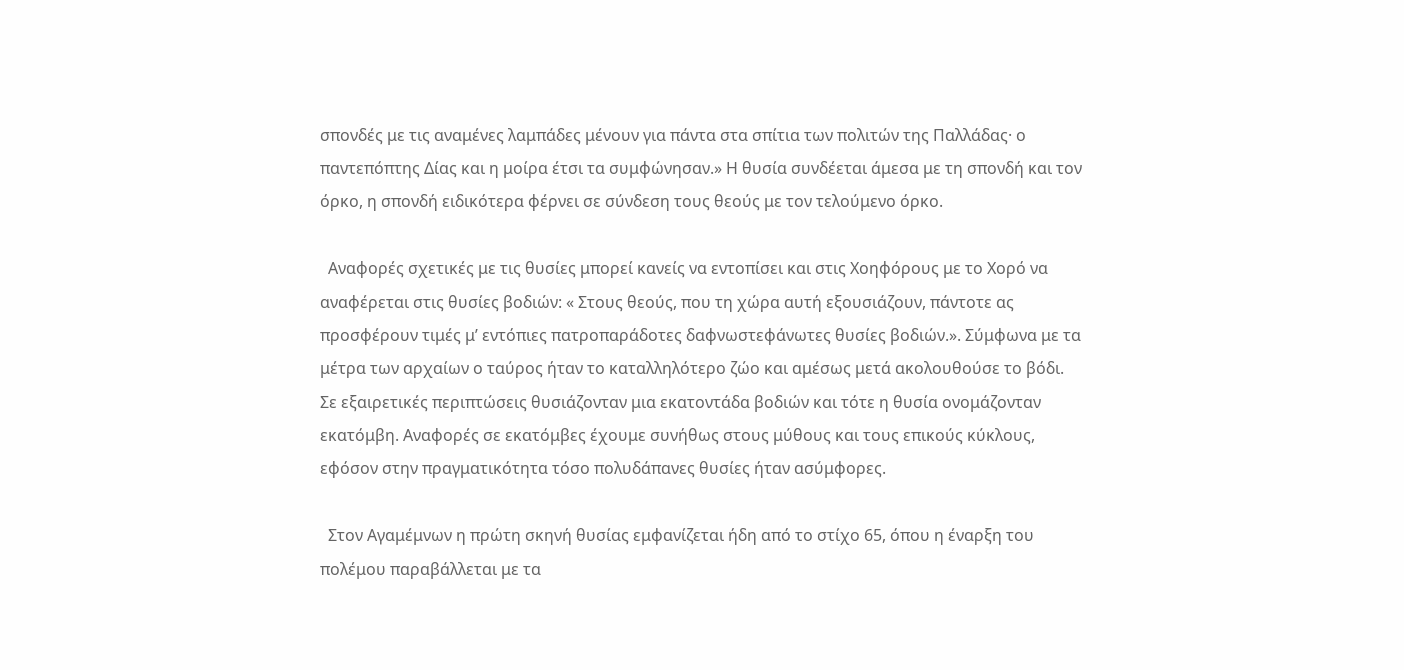σπονδές με τις αναμένες λαμπάδες μένουν για πάντα στα σπίτια των πολιτών της Παλλάδας· ο παντεπόπτης Δίας και η μοίρα έτσι τα συμφώνησαν.» Η θυσία συνδέεται άμεσα με τη σπονδή και τον όρκο, η σπονδή ειδικότερα φέρνει σε σύνδεση τους θεούς με τον τελούμενο όρκο.

  Αναφορές σχετικές με τις θυσίες μπορεί κανείς να εντοπίσει και στις Χοηφόρους με το Χορό να αναφέρεται στις θυσίες βοδιών: « Στους θεούς, που τη χώρα αυτή εξουσιάζουν, πάντοτε ας προσφέρουν τιμές μ’ εντόπιες πατροπαράδοτες δαφνωστεφάνωτες θυσίες βοδιών.». Σύμφωνα με τα μέτρα των αρχαίων ο ταύρος ήταν το καταλληλότερο ζώο και αμέσως μετά ακολουθούσε το βόδι. Σε εξαιρετικές περιπτώσεις θυσιάζονταν μια εκατοντάδα βοδιών και τότε η θυσία ονομάζονταν εκατόμβη. Αναφορές σε εκατόμβες έχουμε συνήθως στους μύθους και τους επικούς κύκλους, εφόσον στην πραγματικότητα τόσο πολυδάπανες θυσίες ήταν ασύμφορες.

  Στον Αγαμέμνων η πρώτη σκηνή θυσίας εμφανίζεται ήδη από το στίχο 65, όπου η έναρξη του πολέμου παραβάλλεται με τα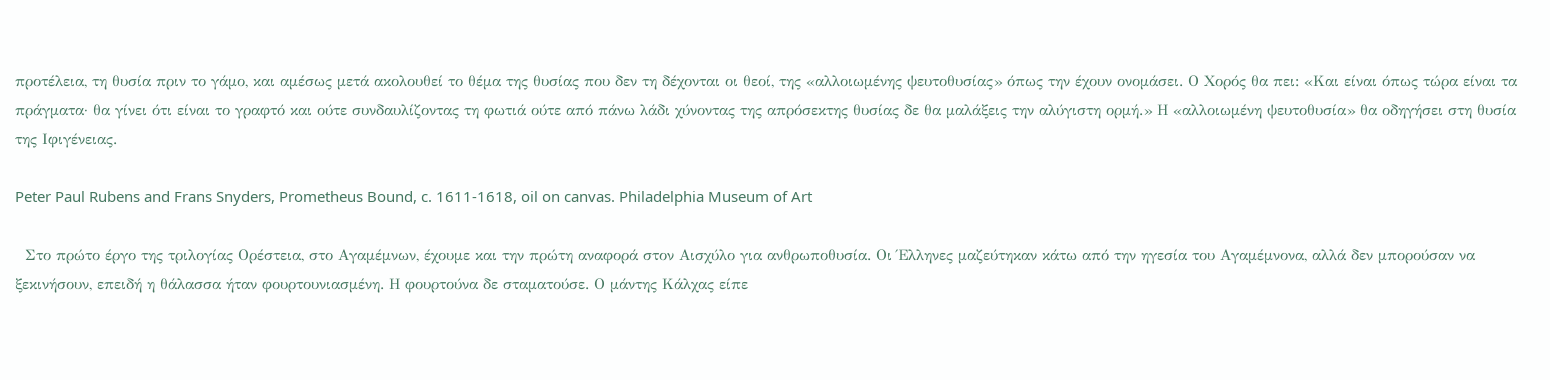προτέλεια, τη θυσία πριν το γάμο, και αμέσως μετά ακολουθεί το θέμα της θυσίας που δεν τη δέχονται οι θεοί, της «αλλοιωμένης ψευτοθυσίας» όπως την έχουν ονομάσει. Ο Χορός θα πει: «Και είναι όπως τώρα είναι τα πράγματα· θα γίνει ότι είναι το γραφτό και ούτε συνδαυλίζοντας τη φωτιά ούτε από πάνω λάδι χύνοντας της απρόσεκτης θυσίας δε θα μαλάξεις την αλύγιστη ορμή.» Η «αλλοιωμένη ψευτοθυσία» θα οδηγήσει στη θυσία της Ιφιγένειας.

Peter Paul Rubens and Frans Snyders, Prometheus Bound, c. 1611-1618, oil on canvas. Philadelphia Museum of Art

  Στο πρώτο έργο της τριλογίας Ορέστεια, στο Αγαμέμνων, έχουμε και την πρώτη αναφορά στον Αισχύλο για ανθρωποθυσία. Οι Έλληνες μαζεύτηκαν κάτω από την ηγεσία του Αγαμέμνονα, αλλά δεν μπορούσαν να ξεκινήσουν, επειδή η θάλασσα ήταν φουρτουνιασμένη. Η φουρτούνα δε σταματούσε. Ο μάντης Κάλχας είπε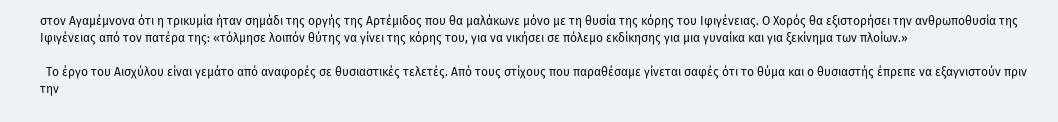στον Αγαμέμνονα ότι η τρικυμία ήταν σημάδι της οργής της Αρτέμιδος που θα μαλάκωνε μόνο με τη θυσία της κόρης του Ιφιγένειας. Ο Χορός θα εξιστορήσει την ανθρωποθυσία της Ιφιγένειας από τον πατέρα της: «τόλμησε λοιπόν θύτης να γίνει της κόρης του, για να νικήσει σε πόλεμο εκδίκησης για μια γυναίκα και για ξεκίνημα των πλοίων.»

  Το έργο του Αισχύλου είναι γεμάτο από αναφορές σε θυσιαστικές τελετές. Από τους στίχους που παραθέσαμε γίνεται σαφές ότι το θύμα και ο θυσιαστής έπρεπε να εξαγνιστούν πριν την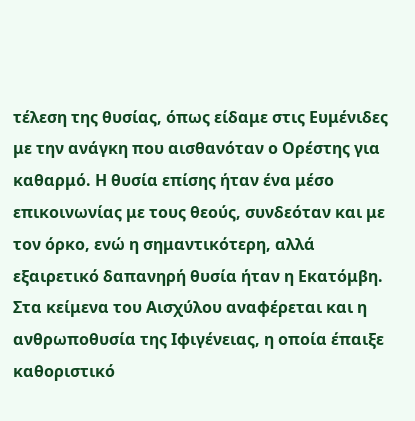τέλεση της θυσίας, όπως είδαμε στις Ευμένιδες με την ανάγκη που αισθανόταν ο Ορέστης για καθαρμό. Η θυσία επίσης ήταν ένα μέσο επικοινωνίας με τους θεούς, συνδεόταν και με τον όρκο, ενώ η σημαντικότερη, αλλά εξαιρετικό δαπανηρή θυσία ήταν η Εκατόμβη. Στα κείμενα του Αισχύλου αναφέρεται και η ανθρωποθυσία της Ιφιγένειας, η οποία έπαιξε καθοριστικό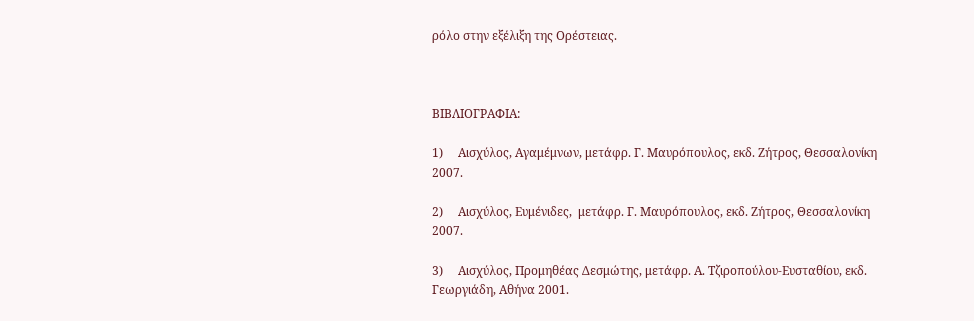ρόλο στην εξέλιξη της Ορέστειας.



ΒΙΒΛΙΟΓΡΑΦΙΑ:

1)     Αισχύλος, Αγαμέμνων, μετάφρ. Γ. Μαυρόπουλος, εκδ. Ζήτρος, Θεσσαλονίκη 2007.

2)     Αισχύλος, Ευμένιδες,  μετάφρ. Γ. Μαυρόπουλος, εκδ. Ζήτρος, Θεσσαλονίκη 2007.

3)     Αισχύλος, Προμηθέας Δεσμώτης, μετάφρ. Α. Τζιροπούλου-Ευσταθίου, εκδ. Γεωργιάδη, Αθήνα 2001.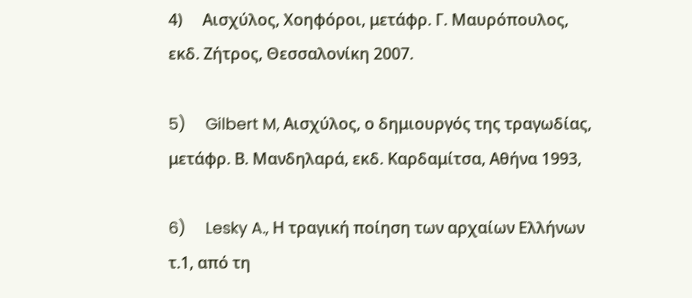4)     Αισχύλος, Χοηφόροι, μετάφρ. Γ. Μαυρόπουλος, εκδ. Ζήτρος, Θεσσαλονίκη 2007.

5)     Gilbert M, Αισχύλος, ο δημιουργός της τραγωδίας, μετάφρ. Β. Μανδηλαρά, εκδ. Καρδαμίτσα, Αθήνα 1993,

6)     Lesky A., Η τραγική ποίηση των αρχαίων Ελλήνων τ.1, από τη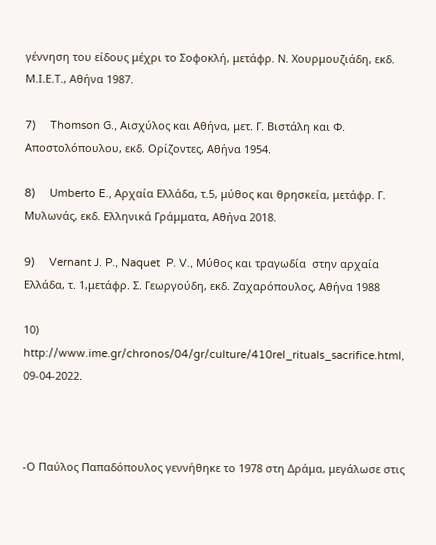γέννηση του είδους μέχρι το Σοφοκλή, μετάφρ. Ν. Χουρμουζιάδη, εκδ. Μ.Ι.Ε.Τ., Αθήνα 1987.

7)     Thomson G., Αισχύλος και Αθήνα, μετ. Γ. Βιστάλη και Φ. Αποστολόπουλου, εκδ. Ορίζοντες, Αθήνα 1954.

8)     Umberto E., Αρχαία Ελλάδα, τ.5, μύθος και θρησκεία, μετάφρ. Γ. Μυλωνάς, εκδ. Ελληνικά Γράμματα, Αθήνα 2018.

9)     Vernant J. P., Naquet  P. V., Μύθος και τραγωδία  στην αρχαία Ελλάδα, τ. 1,μετάφρ. Σ. Γεωργούδη, εκδ. Ζαχαρόπουλος, Αθήνα 1988

10) http://www.ime.gr/chronos/04/gr/culture/410rel_rituals_sacrifice.html, 09-04-2022.



-Ο Παύλος Παπαδόπουλος γεννήθηκε το 1978 στη Δράμα, μεγάλωσε στις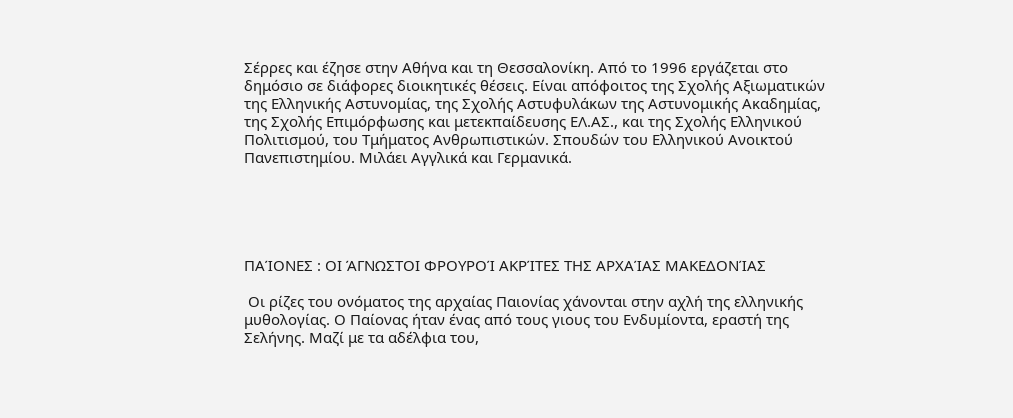Σέρρες και έζησε στην Αθήνα και τη Θεσσαλονίκη. Από το 1996 εργάζεται στο δημόσιο σε διάφορες διοικητικές θέσεις. Είναι απόφοιτος της Σχολής Αξιωματικών της Ελληνικής Αστυνομίας, της Σχολής Αστυφυλάκων της Αστυνομικής Ακαδημίας, της Σχολής Επιμόρφωσης και μετεκπαίδευσης ΕΛ.ΑΣ., και της Σχολής Ελληνικού Πολιτισμού, του Τμήματος Ανθρωπιστικών. Σπουδών του Ελληνικού Ανοικτού Πανεπιστημίου. Μιλάει Αγγλικά και Γερμανικά.





ΠΑΊΟΝΕΣ : ΟΙ ΆΓΝΩΣΤΟΙ ΦΡΟΥΡΟΊ ΑΚΡΊΤΕΣ ΤΗΣ ΑΡΧΑΊΑΣ ΜΑΚΕΔΟΝΊΑΣ

 Οι ρίζες του ονόματος της αρχαίας Παιονίας χάνονται στην αχλή της ελληνικής μυθολογίας. Ο Παίονας ήταν ένας από τους γιους του Ενδυμίοντα, εραστή της Σελήνης. Μαζί με τα αδέλφια του,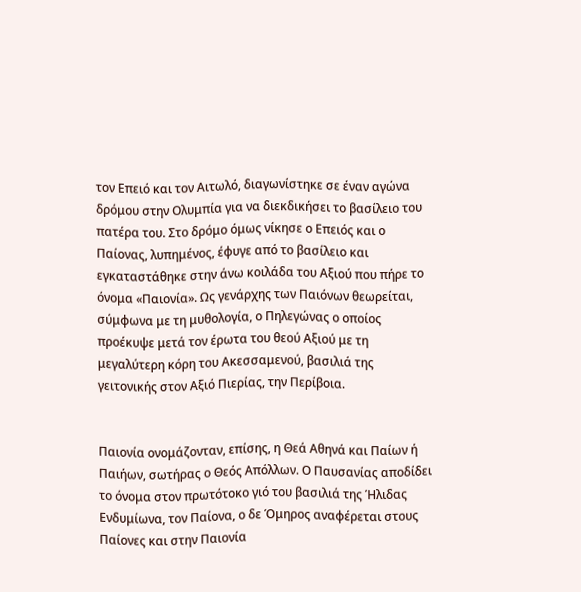τον Επειό και τον Αιτωλό, διαγωνίστηκε σε έναν αγώνα δρόμου στην Ολυμπία για να διεκδικήσει το βασίλειο του πατέρα του. Στο δρόμο όμως νίκησε ο Επειός και ο Παίονας, λυπημένος, έφυγε από το βασίλειο και εγκαταστάθηκε στην άνω κοιλάδα του Αξιού που πήρε το όνομα «Παιονία». Ως γενάρχης των Παιόνων θεωρείται, σύμφωνα με τη μυθολογία, ο Πηλεγώνας ο οποίος προέκυψε μετά τον έρωτα του θεού Αξιού με τη μεγαλύτερη κόρη του Ακεσσαμενού, βασιλιά της γειτονικής στον Αξιό Πιερίας, την Περίβοια.


Παιονία ονομάζονταν, επίσης, η Θεά Αθηνά και Παίων ή Παιήων, σωτήρας ο Θεός Απόλλων. Ο Παυσανίας αποδίδει το όνομα στον πρωτότοκο γιό του βασιλιά της Ήλιδας Ενδυμίωνα, τον Παίονα, ο δε Όμηρος αναφέρεται στους Παίονες και στην Παιονία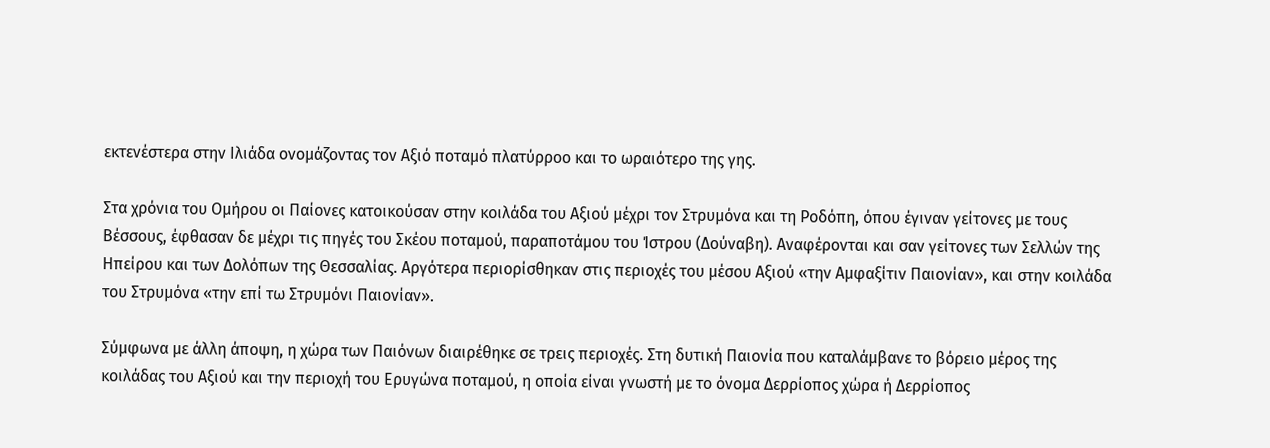εκτενέστερα στην Ιλιάδα ονομάζοντας τον Αξιό ποταμό πλατύρροο και το ωραιότερο της γης.

Στα χρόνια του Ομήρου οι Παίονες κατοικούσαν στην κοιλάδα του Aξιού μέχρι τον Στρυμόνα και τη Ροδόπη, όπου έγιναν γείτονες με τους Bέσσους, έφθασαν δε μέχρι τις πηγές του Σκέου ποταμού, παραποτάμου του Ίστρου (Δούναβη). Αναφέρονται και σαν γείτονες των Σελλών της Ηπείρου και των Δολόπων της Θεσσαλίας. Αργότερα περιορίσθηκαν στις περιοχές του μέσου Aξιού «την Αμφαξίτιν Παιονίαν», και στην κοιλάδα του Στρυμόνα «την επί τω Στρυμόνι Παιονίαν».

Σύμφωνα με άλλη άποψη, η χώρα των Παιόνων διαιρέθηκε σε τρεις περιοχές. Στη δυτική Παιονία που καταλάμβανε το βόρειο μέρος της κοιλάδας του Αξιού και την περιοχή του Ερυγώνα ποταμού, η οποία είναι γνωστή με το όνομα Δερρίοπος χώρα ή Δερρίοπος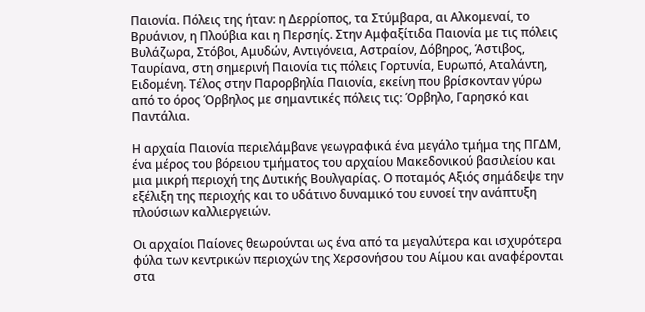Παιονία. Πόλεις της ήταν: η Δερρίοπος, τα Στύμβαρα, αι Αλκομεναί, το Βρυάνιον, η Πλούβια και η Περσηίς. Στην Αμφαξίτιδα Παιονία με τις πόλεις Βυλάζωρα, Στόβοι, Αμυδών, Αντιγόνεια, Αστραίον, Δόβηρος, Άστιβος, Ταυρίανα, στη σημερινή Παιονία τις πόλεις Γορτυνία, Ευρωπό, Αταλάντη, Ειδομένη. Τέλος στην Παρορβηλία Παιονία, εκείνη που βρίσκονταν γύρω από το όρος Όρβηλος με σημαντικές πόλεις τις: Όρβηλο, Γαρησκό και Παντάλια.

Η αρχαία Παιονία περιελάμβανε γεωγραφικά ένα μεγάλο τμήμα της ΠΓΔΜ, ένα μέρος του βόρειου τμήματος του αρχαίου Μακεδονικού βασιλείου και μια μικρή περιοχή της Δυτικής Βουλγαρίας. Ο ποταμός Αξιός σημάδεψε την εξέλιξη της περιοχής και το υδάτινο δυναμικό του ευνοεί την ανάπτυξη πλούσιων καλλιεργειών.

Οι αρχαίοι Παίονες θεωρούνται ως ένα από τα μεγαλύτερα και ισχυρότερα φύλα των κεντρικών περιοχών της Χερσονήσου του Αίμου και αναφέρονται στα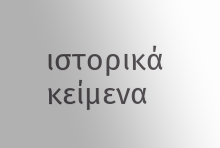ιστορικά κείμενα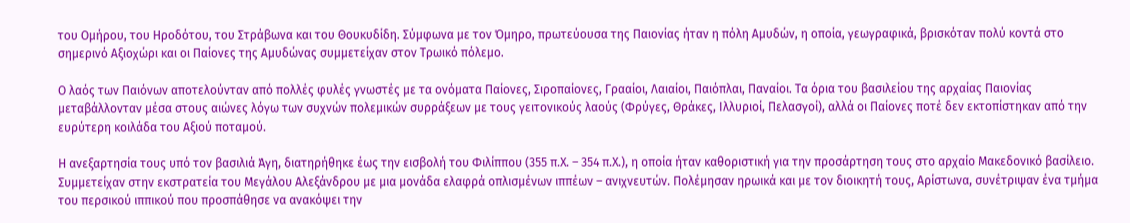του Ομήρου, του Ηροδότου, του Στράβωνα και του Θουκυδίδη. Σύμφωνα με τον Όμηρο, πρωτεύουσα της Παιονίας ήταν η πόλη Αμυδών, η οποία, γεωγραφικά, βρισκόταν πολύ κοντά στο σημερινό Αξιοχώρι και οι Παίονες της Αμυδώνας συμμετείχαν στον Τρωικό πόλεμο.

Ο λαός των Παιόνων αποτελούνταν από πολλές φυλές γνωστές με τα ονόματα Παίονες, Σιροπαίονες, Γρααίοι, Λαιαίοι, Παιόπλαι, Παναίοι. Τα όρια του βασιλείου της αρχαίας Παιονίας μεταβάλλονταν μέσα στους αιώνες λόγω των συχνών πολεμικών συρράξεων με τους γειτονικούς λαούς (Φρύγες, Θράκες, Ιλλυριοί, Πελασγοί), αλλά οι Παίονες ποτέ δεν εκτοπίστηκαν από την ευρύτερη κοιλάδα του Αξιού ποταμού.

Η ανεξαρτησία τους υπό τον βασιλιά Άγη, διατηρήθηκε έως την εισβολή του Φιλίππου (355 π.Χ. – 354 π.Χ.), η οποία ήταν καθοριστική για την προσάρτηση τους στο αρχαίο Μακεδονικό βασίλειο. Συμμετείχαν στην εκστρατεία του Μεγάλου Αλεξάνδρου με μια μονάδα ελαφρά οπλισμένων ιππέων – ανιχνευτών. Πολέμησαν ηρωικά και με τον διοικητή τους, Αρίστωνα, συνέτριψαν ένα τμήμα του περσικού ιππικού που προσπάθησε να ανακόψει την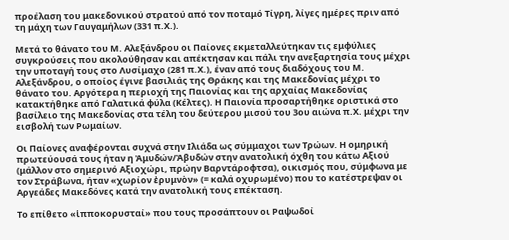προέλαση του μακεδονικού στρατού από τον ποταμό Τίγρη, λίγες ημέρες πριν από τη μάχη των Γαυγαμήλων (331 π.Χ.).

Μετά το θάνατο του Μ. Αλεξάνδρου οι Παίονες εκμεταλλεύτηκαν τις εμφύλιες συγκρούσεις που ακολούθησαν και απέκτησαν και πάλι την ανεξαρτησία τους μέχρι την υποταγή τους στο Λυσίμαχο (281 π.Χ.), έναν από τους διαδόχους του Μ. Αλεξάνδρου, ο οποίος έγινε βασιλιάς της Θράκης και της Μακεδονίας μέχρι το θάνατο του. Αργότερα η περιοχή της Παιονίας και της αρχαίας Μακεδονίας κατακτήθηκε από Γαλατικά φύλα (Κέλτες). Η Παιονία προσαρτήθηκε οριστικά στο βασίλειο της Μακεδονίας στα τέλη του δεύτερου μισού του 3ου αιώνα π.Χ. μέχρι την εισβολή των Ρωμαίων.

Οι Παίονες αναφέρονται συχνά στην Ιλιάδα ως σύμμαχοι των Τρώων. Η ομηρική πρωτεύουσά τους ήταν η Ἀμυδών/Ἀβυδών στην ανατολική όχθη του κάτω Αξιού (μάλλον στο σημερινό Αξιοχώρι, πρώην Βαρντάροφτσα), οικισμός που, σύμφωνα με τον Στράβωνα, ήταν «χωρίον ἐρυμνὸν» (= καλά οχυρωμένο) που το κατέστρεψαν οι Αργεάδες Μακεδόνες κατά την ανατολική τους επέκταση.

Το επίθετο «ἱπποκορυσταί» που τους προσάπτουν οι Ραψωδοί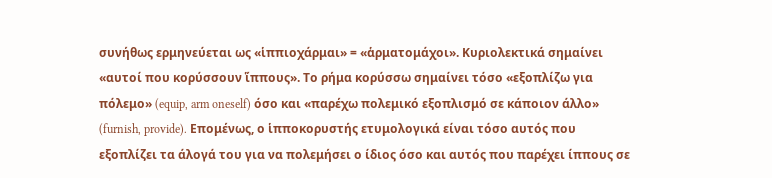συνήθως ερμηνεύεται ως «ἱππιοχάρμαι» = «ἁρματομάχοι». Κυριολεκτικά σημαίνει «αυτοί που κορύσσουν ἵππους». Tο ρήμα κορύσσω σημαίνει τόσο «εξοπλίζω για πόλεμο» (equip, arm oneself) όσο και «παρέχω πολεμικό εξοπλισμό σε κάποιον άλλο» (furnish, provide). Επομένως, ο ἱπποκορυστής ετυμολογικά είναι τόσο αυτός που εξοπλίζει τα άλογά του για να πολεμήσει ο ίδιος όσο και αυτός που παρέχει ίππους σε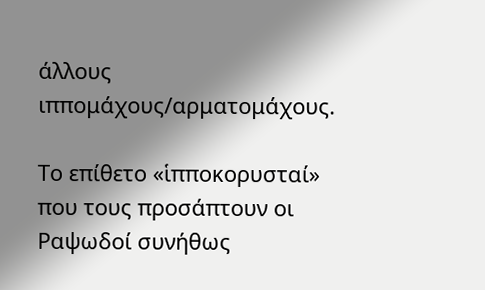άλλους ιππομάχους/αρματομάχους.

Το επίθετο «ἱπποκορυσταί» που τους προσάπτουν οι Ραψωδοί συνήθως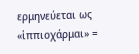ερμηνεύεται ως «ἱππιοχάρμαι» =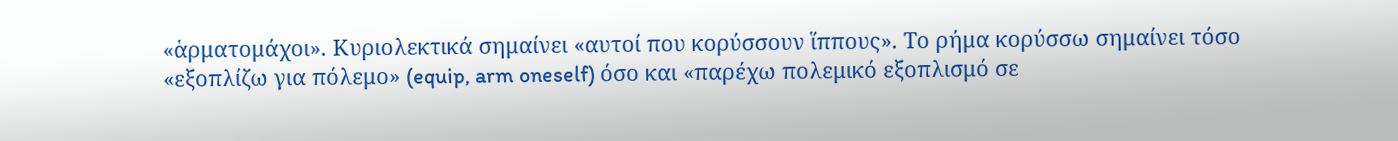«ἁρματομάχοι». Κυριολεκτικά σημαίνει «αυτοί που κορύσσουν ἵππους». Tο ρήμα κορύσσω σημαίνει τόσο «εξοπλίζω για πόλεμο» (equip, arm oneself) όσο και «παρέχω πολεμικό εξοπλισμό σε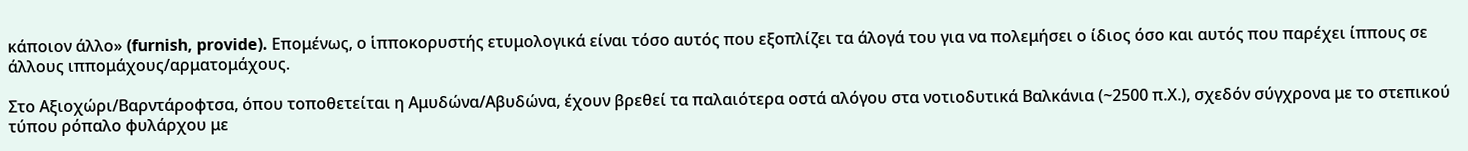κάποιον άλλο» (furnish, provide). Επομένως, ο ἱπποκορυστής ετυμολογικά είναι τόσο αυτός που εξοπλίζει τα άλογά του για να πολεμήσει ο ίδιος όσο και αυτός που παρέχει ίππους σε άλλους ιππομάχους/αρματομάχους.

Στο Αξιοχώρι/Βαρντάροφτσα, όπου τοποθετείται η Αμυδώνα/Αβυδώνα, έχουν βρεθεί τα παλαιότερα οστά αλόγου στα νοτιοδυτικά Βαλκάνια (~2500 π.Χ.), σχεδόν σύγχρονα με το στεπικού τύπου ρόπαλο φυλάρχου με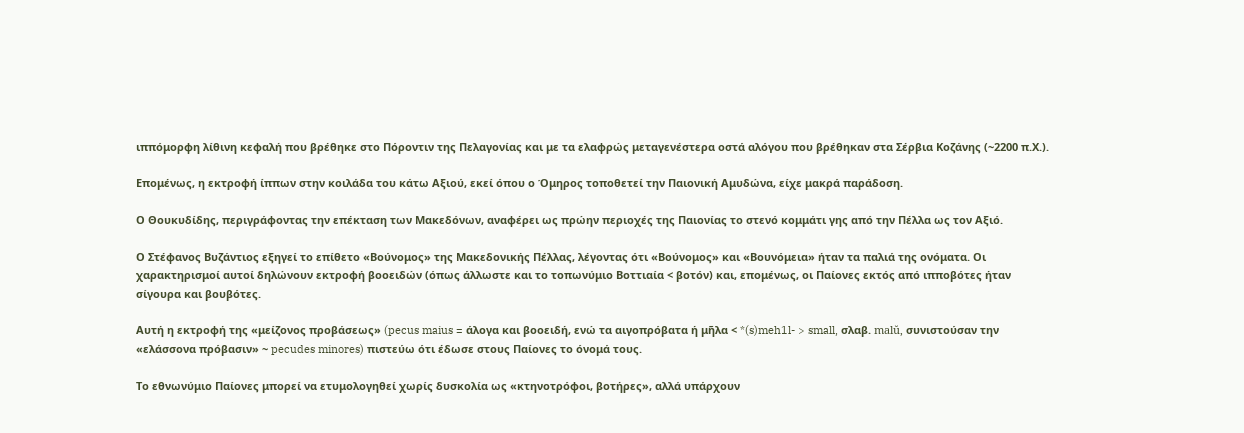ιππόμορφη λίθινη κεφαλή που βρέθηκε στο Πόροντιν της Πελαγονίας και με τα ελαφρώς μεταγενέστερα οστά αλόγου που βρέθηκαν στα Σέρβια Κοζάνης (~2200 π.Χ.).

Επομένως, η εκτροφή ίππων στην κοιλάδα του κάτω Αξιού, εκεί όπου ο Όμηρος τοποθετεί την Παιονική Αμυδώνα, είχε μακρά παράδοση.

Ο Θουκυδίδης, περιγράφοντας την επέκταση των Μακεδόνων, αναφέρει ως πρώην περιοχές της Παιονίας το στενό κομμάτι γης από την Πέλλα ως τον Αξιό.

Ο Στέφανος Βυζάντιος εξηγεί το επίθετο «Βούνομος» της Μακεδονικής Πέλλας, λέγοντας ότι «Βούνομος» και «Βουνόμεια» ήταν τα παλιά της ονόματα. Οι χαρακτηρισμοί αυτοί δηλώνουν εκτροφή βοοειδών (όπως άλλωστε και το τοπωνύμιο Βοττιαία < βοτόν) και, επομένως, οι Παίονες εκτός από ιπποβότες ήταν σίγουρα και βουβότες.

Αυτή η εκτροφή της «μείζονος προβάσεως» (pecus maius = άλογα και βοοειδή, ενώ τα αιγοπρόβατα ή μῆλα < *(s)meh1l- > small, σλαβ. malŭ, συνιστούσαν την «ελάσσονα πρόβασιν» ~ pecudes minores) πιστεύω ότι έδωσε στους Παίονες το όνομά τους.

Το εθνωνύμιο Παίονες μπορεί να ετυμολογηθεί χωρίς δυσκολία ως «κτηνοτρόφοι, βοτήρες», αλλά υπάρχουν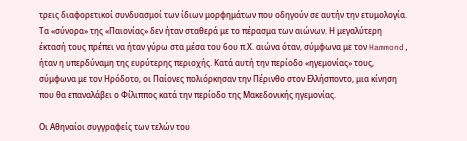τρεις διαφορετικοί συνδυασμοί των ίδιων μορφημάτων που οδηγούν σε αυτήν την ετυμολογία. Τα «σύνορα» της «Παιονίας» δεν ήταν σταθερά με το πέρασμα των αιώνων. Η μεγαλύτερη έκτασή τους πρέπει να ήταν γύρω στα μέσα του 6ου π.Χ. αιώνα όταν, σύμφωνα με τον Hammond, ήταν η υπερδύναμη της ευρύτερης περιοχής. Κατά αυτή την περίοδο «ηγεμονίας» τους, σύμφωνα με τον Ηρόδοτο, οι Παίονες πολιόρκησαν την Πέρινθο στον Ελλήσποντο, μια κίνηση που θα επαναλάβει ο Φίλιππος κατά την περίοδο της Μακεδονικής ηγεμονίας.

Οι Αθηναίοι συγγραφείς των τελών του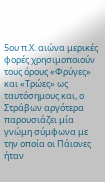5ου π.Χ. αιώνα μερικές φορές χρησιμοποιούν τους όρους «Φρύγες» και «Τρώες» ως ταυτόσημους και, ο Στράβων αργότερα παρουσιάζει μία γνώμη σύμφωνα με την οποία οι Πάιονες ήταν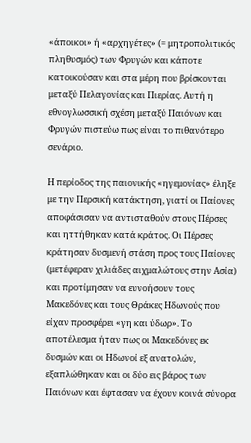«άποικοι» ή «αρχηγέτες» (= μητροπολιτικός πληθυσμός) των Φρυγών και κάποτε κατοικούσαν και στα μέρη που βρίσκονται μεταξύ Πελαγονίας και Πιερίας. Αυτή η εθνογλωσσική σχέση μεταξύ Παιόνων και Φρυγών πιστεύω πως είναι το πιθανότερο σενάριο.

Η περίοδος της παιονικής «ηγεμονίας» έληξε με την Περσική κατάκτηση, γιατί οι Παίονες αποφάσισαν να αντισταθούν στους Πέρσες και ηττήθηκαν κατά κράτος. Οι Πέρσες κράτησαν δυσμενή στάση προς τους Παίονες (μετέφεραν χιλιάδες αιχμαλώτους στην Ασία) και προτίμησαν να ευνοήσουν τους Μακεδόνες και τους Θράκες Ηδωνούς που είχαν προσφέρει «γη και ύδωρ». Το αποτέλεσμα ήταν πως οι Μακεδόνες εκ δυσμών και οι Ηδωνοί εξ ανατολών, εξαπλώθηκαν και οι δύο εις βάρος των Παιόνων και έφτασαν να έχουν κοινά σύνορα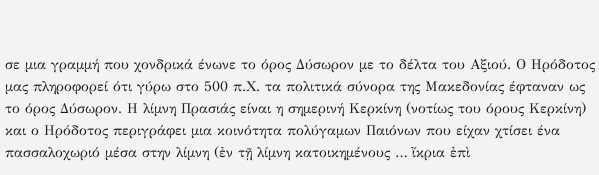σε μια γραμμή που χονδρικά ένωνε το όρος Δύσωρον με το δέλτα του Αξιού. Ο Ηρόδοτος μας πληροφορεί ότι γύρω στο 500 π.Χ. τα πολιτικά σύνορα της Μακεδονίας έφταναν ως το όρος Δύσωρον. Η λίμνη Πρασιάς είναι η σημερινή Κερκίνη (νοτίως του όρους Κερκίνη) και ο Ηρόδοτος περιγράφει μια κοινότητα πολύγαμων Παιόνων που είχαν χτίσει ένα πασσαλοχωριό μέσα στην λίμνη (ἐν τῇ λίμνη κατοικημένους … ἴκρια ἐπὶ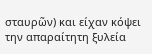σταυρῶν) και είχαν κόψει την απαραίτητη ξυλεία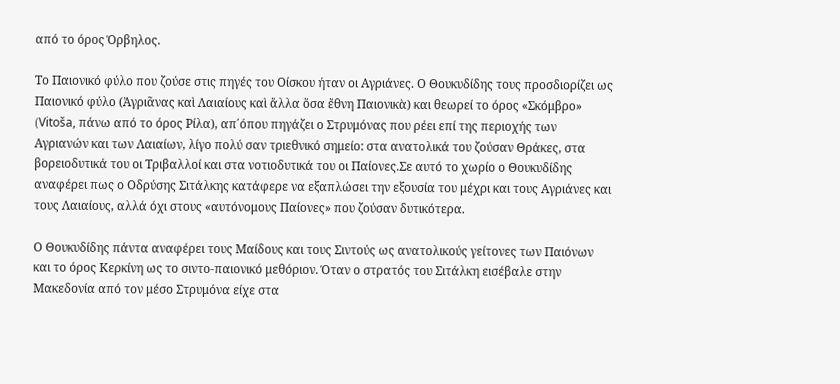από το όρος Όρβηλος.

Το Παιονικό φύλο που ζούσε στις πηγές του Οίσκου ήταν οι Αγριάνες. Ο Θουκυδίδης τους προσδιορίζει ως Παιονικό φύλο (Ἀγριᾶνας καὶ Λαιαίους καὶ ἄλλα ὅσα ἔθνη Παιονικὰ) και θεωρεί το όρος «Σκόμβρο» (Vitoša, πάνω από το όρος Ρίλα), απ΄όπου πηγάζει ο Στρυμόνας που ρέει επί της περιοχής των Αγριανών και των Λαιαίων, λίγο πολύ σαν τριεθνικό σημείο: στα ανατολικά του ζούσαν Θράκες, στα βορειοδυτικά του οι Τριβαλλοί και στα νοτιοδυτικά του οι Παίονες.Σε αυτό το χωρίο ο Θουκυδίδης αναφέρει πως ο Οδρύσης Σιτάλκης κατάφερε να εξαπλώσει την εξουσία του μέχρι και τους Αγριάνες και τους Λαιαίους, αλλά όχι στους «αυτόνομους Παίονες» που ζούσαν δυτικότερα.

Ο Θουκυδίδης πάντα αναφέρει τους Μαίδους και τους Σιντούς ως ανατολικούς γείτονες των Παιόνων και το όρος Κερκίνη ως το σιντο-παιονικό μεθόριον. Όταν ο στρατός του Σιτάλκη εισέβαλε στην Μακεδονία από τον μέσο Στρυμόνα είχε στα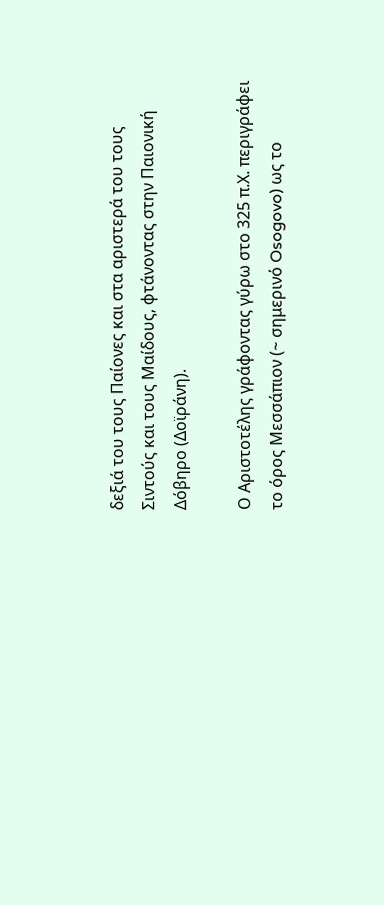δεξιά του τους Παίονες και στα αριστερά του τους Σιντούς και τους Μαίδους, φτάνοντας στην Παιονική Δόβηρο (Δοϊράνη).

Ο Αριστοτέλης γράφοντας γύρω στο 325 π.Χ. περιγράφει το όρος Μεσσάπιον (~ σημερινό Osogovo) ως το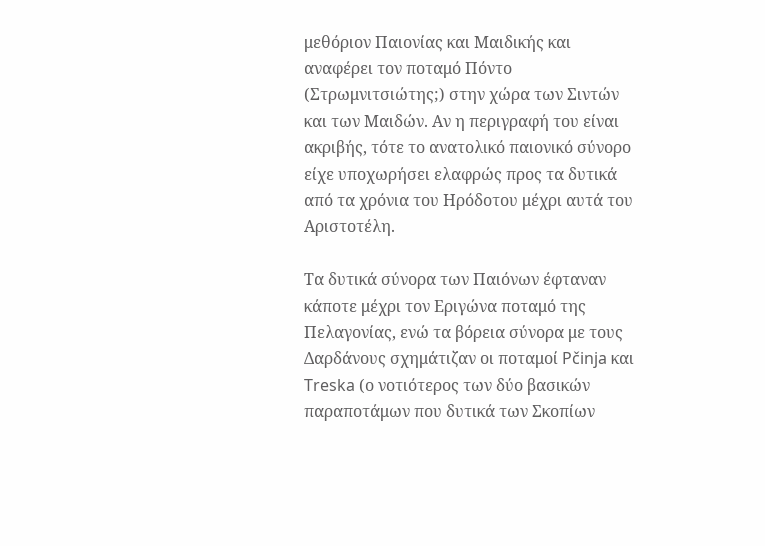μεθόριον Παιονίας και Μαιδικής και αναφέρει τον ποταμό Πόντο (Στρωμνιτσιώτης;) στην χώρα των Σιντών και των Μαιδών. Αν η περιγραφή του είναι ακριβής, τότε το ανατολικό παιονικό σύνορο είχε υποχωρήσει ελαφρώς προς τα δυτικά από τα χρόνια του Ηρόδοτου μέχρι αυτά του Αριστοτέλη.

Τα δυτικά σύνορα των Παιόνων έφταναν κάποτε μέχρι τον Εριγώνα ποταμό της Πελαγονίας, ενώ τα βόρεια σύνορα με τους Δαρδάνους σχημάτιζαν οι ποταμοί Pčinja και Treska (ο νοτιότερος των δύο βασικών παραποτάμων που δυτικά των Σκοπίων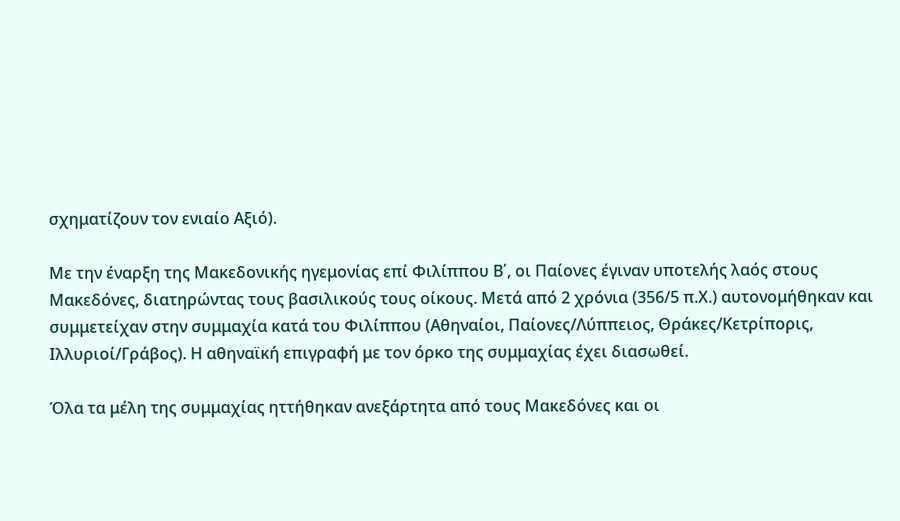σχηματίζουν τον ενιαίο Αξιό).

Με την έναρξη της Μακεδονικής ηγεμονίας επί Φιλίππου Β΄, οι Παίονες έγιναν υποτελής λαός στους Μακεδόνες, διατηρώντας τους βασιλικούς τους οίκους. Μετά από 2 χρόνια (356/5 π.Χ.) αυτονομήθηκαν και συμμετείχαν στην συμμαχία κατά του Φιλίππου (Αθηναίοι, Παίονες/Λύππειος, Θράκες/Κετρίπορις, Ιλλυριοί/Γράβος). Η αθηναϊκή επιγραφή με τον όρκο της συμμαχίας έχει διασωθεί.

Όλα τα μέλη της συμμαχίας ηττήθηκαν ανεξάρτητα από τους Μακεδόνες και οι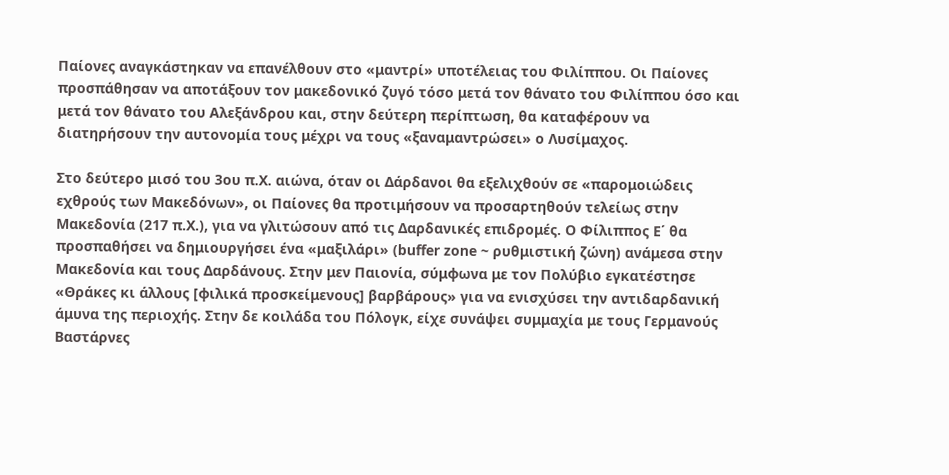Παίονες αναγκάστηκαν να επανέλθουν στο «μαντρί» υποτέλειας του Φιλίππου. Οι Παίονες προσπάθησαν να αποτάξουν τον μακεδονικό ζυγό τόσο μετά τον θάνατο του Φιλίππου όσο και μετά τον θάνατο του Αλεξάνδρου και, στην δεύτερη περίπτωση, θα καταφέρουν να διατηρήσουν την αυτονομία τους μέχρι να τους «ξαναμαντρώσει» ο Λυσίμαχος.

Στο δεύτερο μισό του 3ου π.Χ. αιώνα, όταν οι Δάρδανοι θα εξελιχθούν σε «παρομοιώδεις εχθρούς των Μακεδόνων», οι Παίονες θα προτιμήσουν να προσαρτηθούν τελείως στην Μακεδονία (217 π.Χ.), για να γλιτώσουν από τις Δαρδανικές επιδρομές. Ο Φίλιππος Ε΄ θα προσπαθήσει να δημιουργήσει ένα «μαξιλάρι» (buffer zone ~ ρυθμιστική ζώνη) ανάμεσα στην Μακεδονία και τους Δαρδάνους. Στην μεν Παιονία, σύμφωνα με τον Πολύβιο εγκατέστησε «Θράκες κι άλλους [φιλικά προσκείμενους] βαρβάρους» για να ενισχύσει την αντιδαρδανική άμυνα της περιοχής. Στην δε κοιλάδα του Πόλογκ, είχε συνάψει συμμαχία με τους Γερμανούς Βαστάρνες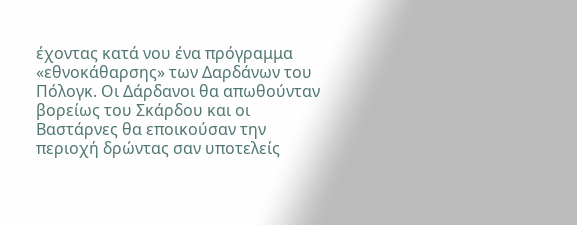έχοντας κατά νου ένα πρόγραμμα «εθνοκάθαρσης» των Δαρδάνων του Πόλογκ. Οι Δάρδανοι θα απωθούνταν βορείως του Σκάρδου και οι Βαστάρνες θα εποικούσαν την περιοχή δρώντας σαν υποτελείς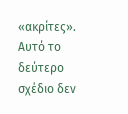«ακρίτες». Αυτό το δεύτερο σχέδιο δεν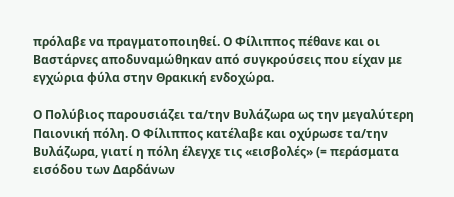πρόλαβε να πραγματοποιηθεί. Ο Φίλιππος πέθανε και οι Βαστάρνες αποδυναμώθηκαν από συγκρούσεις που είχαν με εγχώρια φύλα στην Θρακική ενδοχώρα.

Ο Πολύβιος παρουσιάζει τα/την Βυλάζωρα ως την μεγαλύτερη Παιονική πόλη. Ο Φίλιππος κατέλαβε και οχύρωσε τα/την Βυλάζωρα, γιατί η πόλη έλεγχε τις «εισβολές» (= περάσματα εισόδου των Δαρδάνων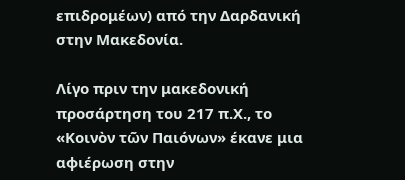επιδρομέων) από την Δαρδανική στην Μακεδονία.

Λίγο πριν την μακεδονική προσάρτηση του 217 π.Χ., το «Κοινὸν τῶν Παιόνων» έκανε μια αφιέρωση στην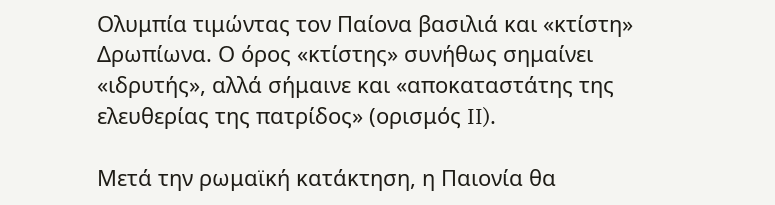Ολυμπία τιμώντας τον Παίονα βασιλιά και «κτίστη» Δρωπίωνα. Ο όρος «κτίστης» συνήθως σημαίνει «ιδρυτής», αλλά σήμαινε και «αποκαταστάτης της ελευθερίας της πατρίδος» (ορισμός II).

Μετά την ρωμαϊκή κατάκτηση, η Παιονία θα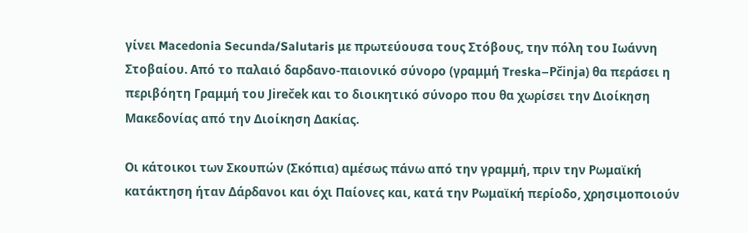γίνει Macedonia Secunda/Salutaris με πρωτεύουσα τους Στόβους, την πόλη του Ιωάννη Στοβαίου. Από το παλαιό δαρδανο-παιονικό σύνορο (γραμμή Treska–Pčinja) θα περάσει η περιβόητη Γραμμή του Jireček και το διοικητικό σύνορο που θα χωρίσει την Διοίκηση Μακεδονίας από την Διοίκηση Δακίας.

Οι κάτοικοι των Σκουπών (Σκόπια) αμέσως πάνω από την γραμμή, πριν την Ρωμαϊκή κατάκτηση ήταν Δάρδανοι και όχι Παίονες και, κατά την Ρωμαϊκή περίοδο, χρησιμοποιούν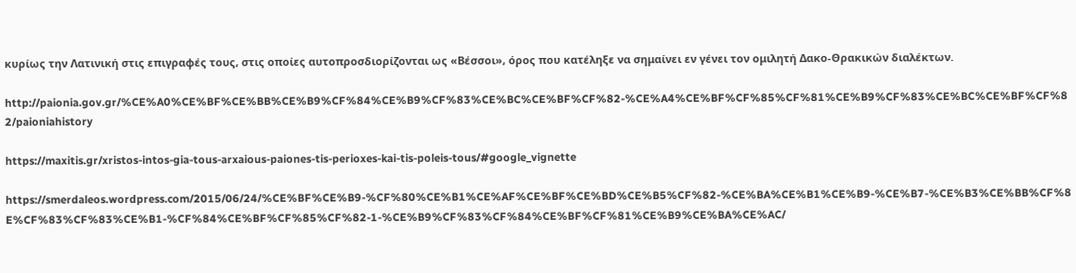κυρίως την Λατινική στις επιγραφές τους, στις οποίες αυτοπροσδιορίζονται ως «Βέσσοι», όρος που κατέληξε να σημαίνει εν γένει τον ομιλητή Δακο-Θρακικών διαλέκτων.

http://paionia.gov.gr/%CE%A0%CE%BF%CE%BB%CE%B9%CF%84%CE%B9%CF%83%CE%BC%CE%BF%CF%82-%CE%A4%CE%BF%CF%85%CF%81%CE%B9%CF%83%CE%BC%CE%BF%CF%82/paioniahistory

https://maxitis.gr/xristos-intos-gia-tous-arxaious-paiones-tis-perioxes-kai-tis-poleis-tous/#google_vignette

https://smerdaleos.wordpress.com/2015/06/24/%CE%BF%CE%B9-%CF%80%CE%B1%CE%AF%CE%BF%CE%BD%CE%B5%CF%82-%CE%BA%CE%B1%CE%B9-%CE%B7-%CE%B3%CE%BB%CF%8E%CF%83%CF%83%CE%B1-%CF%84%CE%BF%CF%85%CF%82-1-%CE%B9%CF%83%CF%84%CE%BF%CF%81%CE%B9%CE%BA%CE%AC/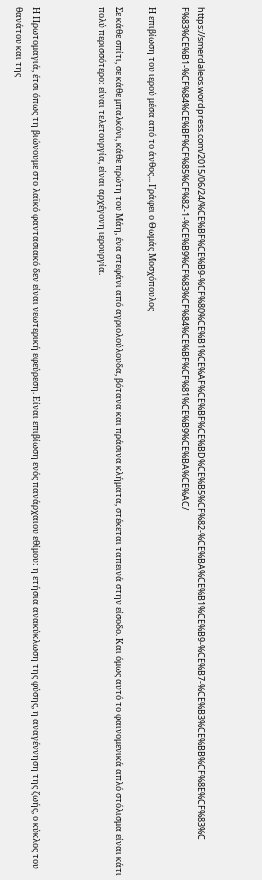https://smerdaleos.wordpress.com/2015/06/24/%CE%BF%CE%B9-%CF%80%CE%B1%CE%AF%CE%BF%CE%BD%CE%B5%CF%82-%CE%BA%CE%B1%CE%B9-%CE%B7-%CE%B3%CE%BB%CF%8E%CF%83%CF%83%CE%B1-%CF%84%CE%BF%CF%85%CF%82-1-%CE%B9%CF%83%CF%84%CE%BF%CF%81%CE%B9%CE%BA%CE%AC/

Η επιβίωση του ιερού μέσα από το άνθος... Γράφει ο Θωμάς Μοσχόπουλος

Σε κάθε σπίτι, σε κάθε μπαλκόνι, κάθε πρώτη του Μάη, ένα στεφάνι από αγριολούλουδα, βότανα και πράσινα κλήματα, στέκεται ταπεινά στην είσοδο. Και όμως αυτό το φαινομενικά απλό στόλισμα είναι κάτι πολύ περισσότερο: είναι τελετουργία, είναι αρχέγονη ιερουργία.



Η Πρωτομαγιά, έτσι όπως τη βιώνουμε στο λαϊκό φαντασιακό δεν είναι νεωτερική εφεύρεση. Είναι επιβίωση ενός πανάρχαιου εθίμου: η ετήσια ανακύκλωση της φύσης, η αναγέννηση της ζωής, ο κύκλος του θανάτου και της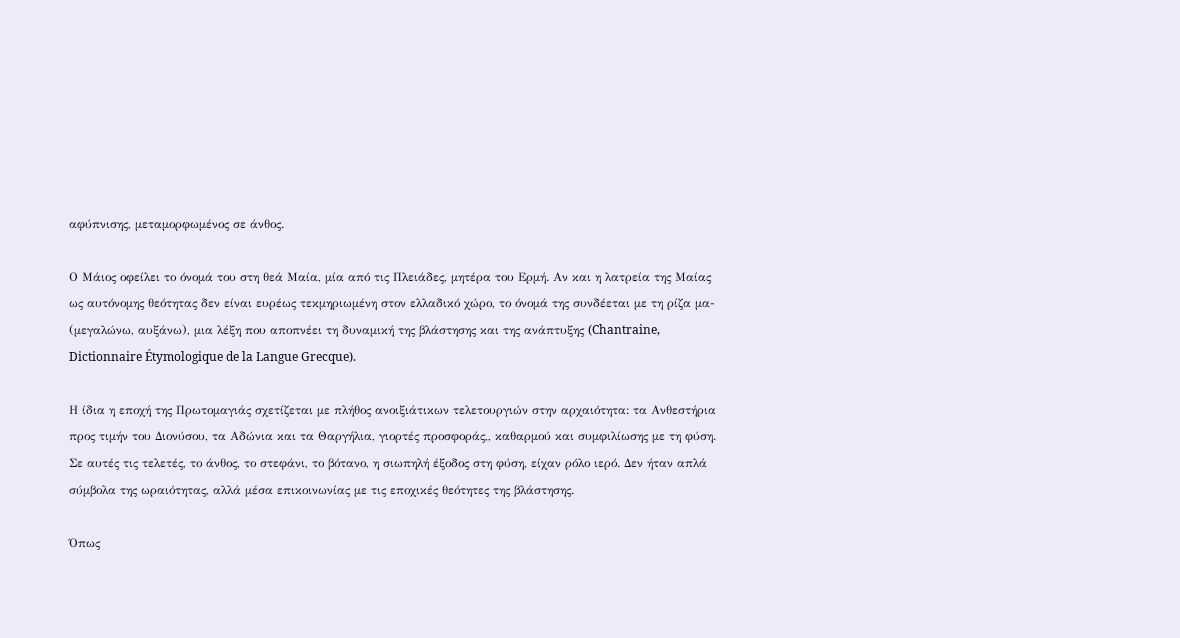αφύπνισης, μεταμορφωμένος σε άνθος.

Ο Μάιος οφείλει το όνομά του στη θεά Μαία, μία από τις Πλειάδες, μητέρα του Ερμή. Αν και η λατρεία της Μαίας ως αυτόνομης θεότητας δεν είναι ευρέως τεκμηριωμένη στον ελλαδικό χώρο, το όνομά της συνδέεται με τη ρίζα μα- (μεγαλώνω, αυξάνω), μια λέξη που αποπνέει τη δυναμική της βλάστησης και της ανάπτυξης (Chantraine, Dictionnaire Étymologique de la Langue Grecque).

Η ίδια η εποχή της Πρωτομαγιάς σχετίζεται με πλήθος ανοιξιάτικων τελετουργιών στην αρχαιότητα: τα Ανθεστήρια προς τιμήν του Διονύσου, τα Αδώνια και τα Θαργήλια, γιορτές προσφοράς,, καθαρμού και συμφιλίωσης με τη φύση. Σε αυτές τις τελετές, το άνθος, το στεφάνι, το βότανο, η σιωπηλή έξοδος στη φύση, είχαν ρόλο ιερό. Δεν ήταν απλά σύμβολα της ωραιότητας, αλλά μέσα επικοινωνίας με τις εποχικές θεότητες της βλάστησης.

Όπως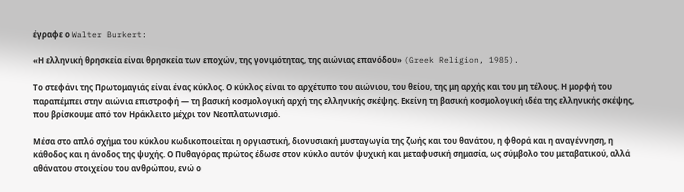έγραφε ο Walter Burkert:

«Η ελληνική θρησκεία είναι θρησκεία των εποχών, της γονιμότητας, της αιώνιας επανόδου» (Greek Religion, 1985).

Το στεφάνι της Πρωτομαγιάς είναι ένας κύκλος. Ο κύκλος είναι το αρχέτυπο του αιώνιου, του θείου, της μη αρχής και του μη τέλους. Η μορφή του παραπέμπει στην αιώνια επιστροφή — τη βασική κοσμολογική αρχή της ελληνικής σκέψης. Εκείνη τη βασική κοσμολογική ιδέα της ελληνικής σκέψης, που βρίσκουμε από τον Ηράκλειτο μέχρι τον Νεοπλατωνισμό.

Μέσα στο απλό σχήμα του κύκλου κωδικοποιείται η οργιαστική, διονυσιακή μυσταγωγία της ζωής και του θανάτου, η φθορά και η αναγέννηση, η κάθοδος και η άνοδος της ψυχής. Ο Πυθαγόρας πρώτος έδωσε στον κύκλο αυτόν ψυχική και μεταφυσική σημασία, ως σύμβολο του μεταβατικού, αλλά αθάνατου στοιχείου του ανθρώπου, ενώ ο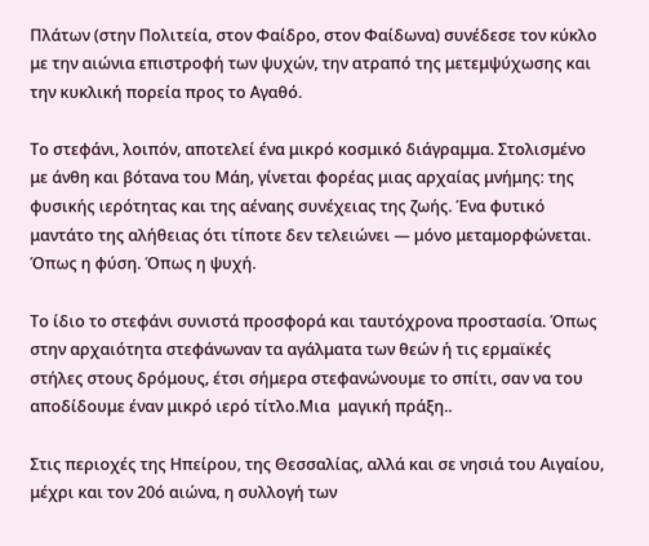Πλάτων (στην Πολιτεία, στον Φαίδρο, στον Φαίδωνα) συνέδεσε τον κύκλο με την αιώνια επιστροφή των ψυχών, την ατραπό της μετεμψύχωσης και την κυκλική πορεία προς το Αγαθό.

Το στεφάνι, λοιπόν, αποτελεί ένα μικρό κοσμικό διάγραμμα. Στολισμένο με άνθη και βότανα του Μάη, γίνεται φορέας μιας αρχαίας μνήμης: της φυσικής ιερότητας και της αέναης συνέχειας της ζωής. Ένα φυτικό μαντάτο της αλήθειας ότι τίποτε δεν τελειώνει — μόνο μεταμορφώνεται. Όπως η φύση. Όπως η ψυχή.

Το ίδιο το στεφάνι συνιστά προσφορά και ταυτόχρονα προστασία. Όπως στην αρχαιότητα στεφάνωναν τα αγάλματα των θεών ή τις ερμαϊκές στήλες στους δρόμους, έτσι σήμερα στεφανώνουμε το σπίτι, σαν να του αποδίδουμε έναν μικρό ιερό τίτλο.Μια  μαγική πράξη..

Στις περιοχές της Ηπείρου, της Θεσσαλίας, αλλά και σε νησιά του Αιγαίου, μέχρι και τον 20ό αιώνα, η συλλογή των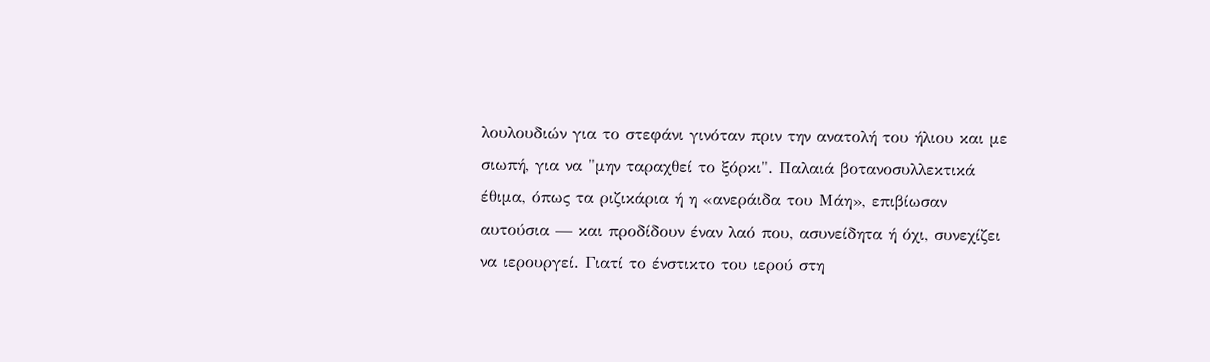λουλουδιών για το στεφάνι γινόταν πριν την ανατολή του ήλιου και με σιωπή, για να "μην ταραχθεί το ξόρκι". Παλαιά βοτανοσυλλεκτικά έθιμα, όπως τα ριζικάρια ή η «ανεράιδα του Μάη», επιβίωσαν αυτούσια — και προδίδουν έναν λαό που, ασυνείδητα ή όχι, συνεχίζει να ιερουργεί. Γιατί το ένστικτο του ιερού στη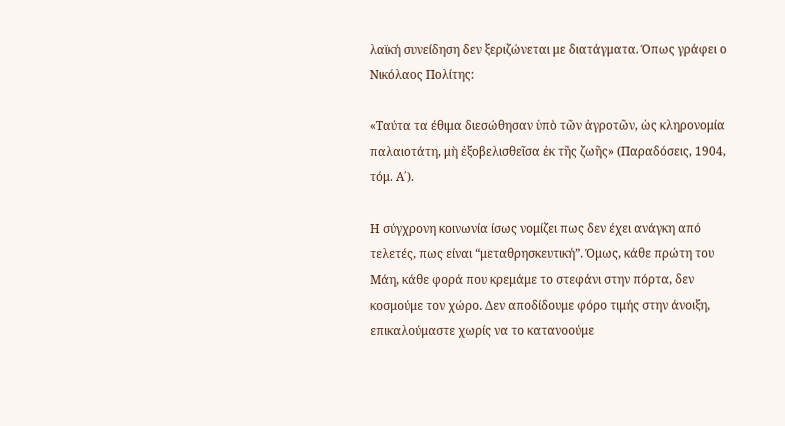λαϊκή συνείδηση δεν ξεριζώνεται με διατάγματα. Όπως γράφει ο Νικόλαος Πολίτης:

«Ταύτα τα έθιμα διεσώθησαν ὑπὸ τῶν ἀγροτῶν, ὡς κληρονομία παλαιοτάτη, μὴ ἐξοβελισθεῖσα ἐκ τῆς ζωῆς» (Παραδόσεις, 1904, τόμ. Α΄).

Η σύγχρονη κοινωνία ίσως νομίζει πως δεν έχει ανάγκη από τελετές, πως είναι “μεταθρησκευτική”. Όμως, κάθε πρώτη του Μάη, κάθε φορά που κρεμάμε το στεφάνι στην πόρτα, δεν κοσμούμε τον χώρο. Δεν αποδίδουμε φόρο τιμής στην άνοιξη, επικαλούμαστε χωρίς να το κατανοούμε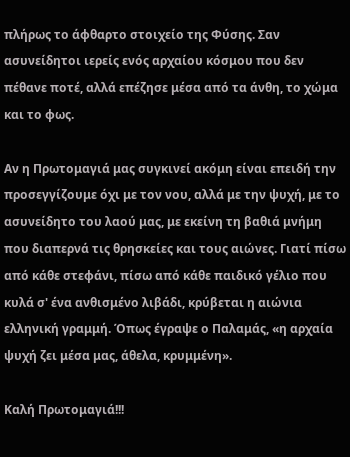πλήρως το άφθαρτο στοιχείο της Φύσης. Σαν ασυνείδητοι ιερείς ενός αρχαίου κόσμου που δεν πέθανε ποτέ, αλλά επέζησε μέσα από τα άνθη, το χώμα και το φως.

Αν η Πρωτομαγιά μας συγκινεί ακόμη είναι επειδή την προσεγγίζουμε όχι με τον νου, αλλά με την ψυχή, με το ασυνείδητο του λαού μας, με εκείνη τη βαθιά μνήμη που διαπερνά τις θρησκείες και τους αιώνες. Γιατί πίσω από κάθε στεφάνι, πίσω από κάθε παιδικό γέλιο που κυλά σ' ένα ανθισμένο λιβάδι, κρύβεται η αιώνια ελληνική γραμμή. Όπως έγραψε ο Παλαμάς, «η αρχαία ψυχή ζει μέσα μας, άθελα, κρυμμένη».

Καλή Πρωτομαγιά!!!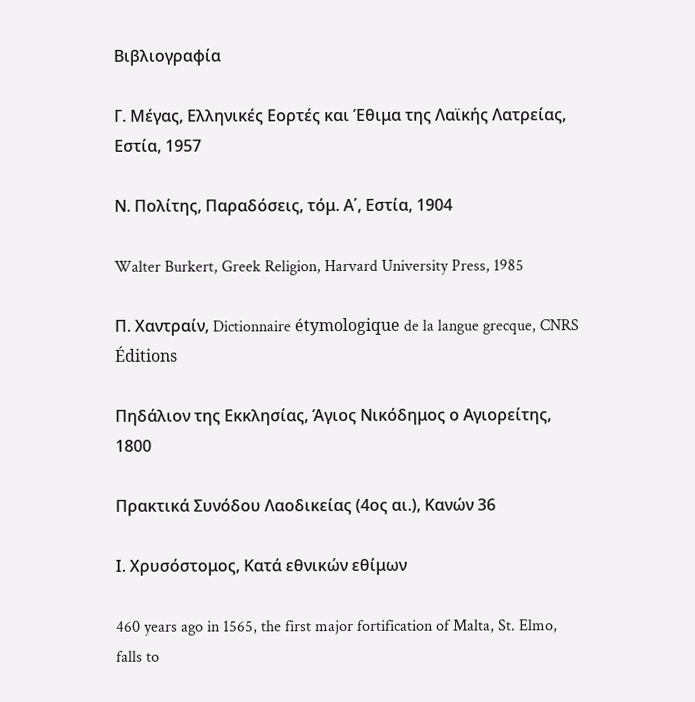Βιβλιογραφία

Γ. Μέγας, Ελληνικές Εορτές και Έθιμα της Λαϊκής Λατρείας, Εστία, 1957

Ν. Πολίτης, Παραδόσεις, τόμ. Α΄, Εστία, 1904

Walter Burkert, Greek Religion, Harvard University Press, 1985

Π. Χαντραίν, Dictionnaire étymologique de la langue grecque, CNRS Éditions

Πηδάλιον της Εκκλησίας, Άγιος Νικόδημος ο Αγιορείτης, 1800

Πρακτικά Συνόδου Λαοδικείας (4ος αι.), Κανών 36

Ι. Χρυσόστομος, Κατά εθνικών εθίμων

460 years ago in 1565, the first major fortification of Malta, St. Elmo, falls to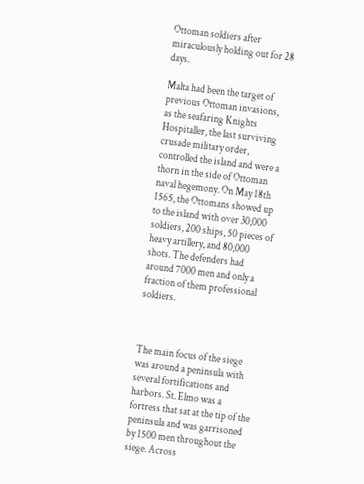Ottoman soldiers after miraculously holding out for 28 days.

Malta had been the target of previous Ottoman invasions, as the seafaring Knights Hospitaller, the last surviving crusade military order, controlled the island and were a thorn in the side of Ottoman naval hegemony. On May 18th 1565, the Ottomans showed up to the island with over 30,000 soldiers, 200 ships, 50 pieces of heavy artillery, and 80,000 shots. The defenders had around 7000 men and only a fraction of them professional soldiers.



The main focus of the siege was around a peninsula with several fortifications and harbors. St. Elmo was a fortress that sat at the tip of the peninsula and was garrisoned by 1500 men throughout the siege. Across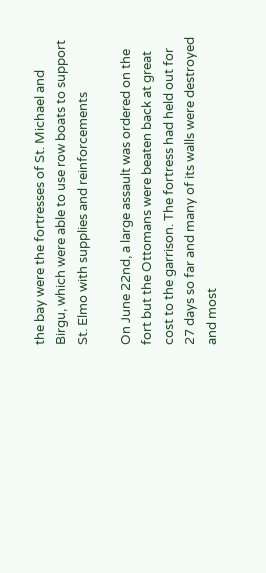the bay were the fortresses of St. Michael and Birgu, which were able to use row boats to support St. Elmo with supplies and reinforcements

On June 22nd, a large assault was ordered on the fort but the Ottomans were beaten back at great cost to the garrison. The fortress had held out for 27 days so far and many of its walls were destroyed and most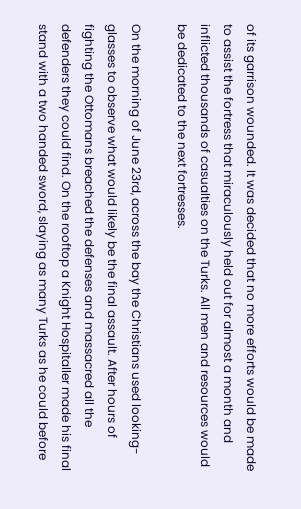of its garrison wounded. It was decided that no more efforts would be made to assist the fortress that miraculously held out for almost a month and inflicted thousands of casualties on the Turks. All men and resources would be dedicated to the next fortresses.

On the morning of June 23rd, across the bay the Christians used looking-glasses to observe what would likely be the final assault. After hours of fighting the Ottomans breached the defenses and massacred all the defenders they could find. On the rooftop a Knight Hospitaller made his final stand with a two handed sword, slaying as many Turks as he could before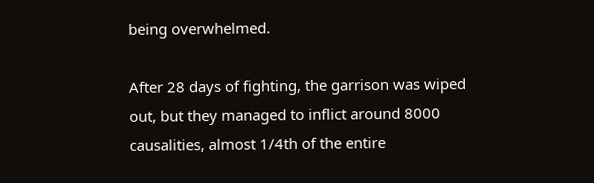being overwhelmed.

After 28 days of fighting, the garrison was wiped out, but they managed to inflict around 8000 causalities, almost 1/4th of the entire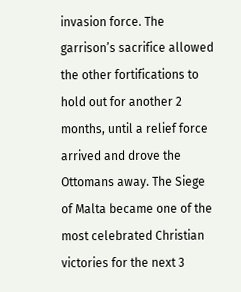invasion force. The garrison’s sacrifice allowed the other fortifications to hold out for another 2 months, until a relief force arrived and drove the Ottomans away. The Siege of Malta became one of the most celebrated Christian victories for the next 3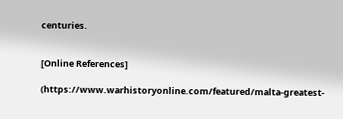centuries.


[Online References]

(https://www.warhistoryonline.com/featured/malta-greatest-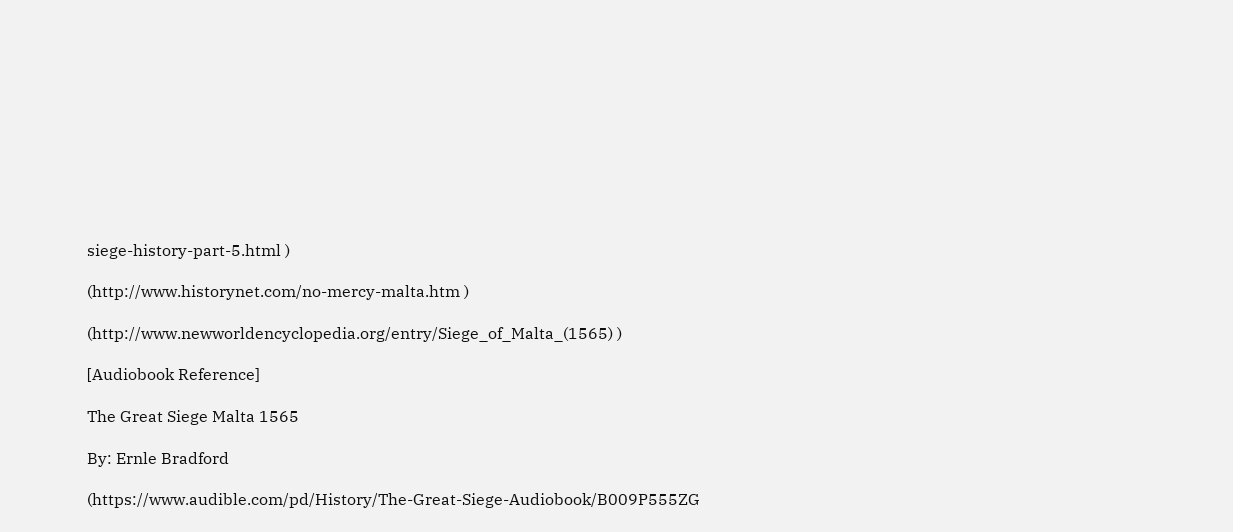siege-history-part-5.html )

(http://www.historynet.com/no-mercy-malta.htm )

(http://www.newworldencyclopedia.org/entry/Siege_of_Malta_(1565) )

[Audiobook Reference]

The Great Siege Malta 1565

By: Ernle Bradford

(https://www.audible.com/pd/History/The-Great-Siege-Audiobook/B009P555ZG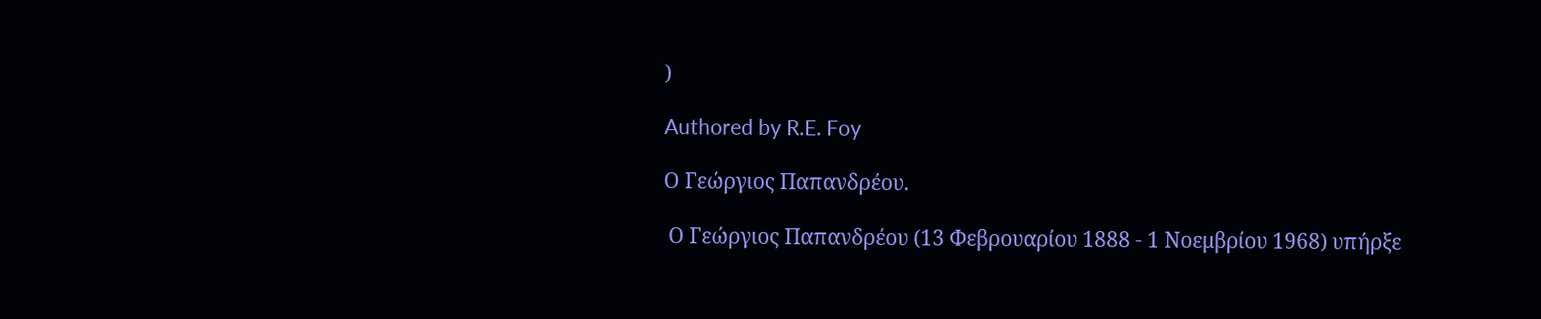)

Authored by R.E. Foy

Ο Γεώργιος Παπανδρέου.

 Ο Γεώργιος Παπανδρέου (13 Φεβρουαρίου 1888 - 1 Νοεμβρίου 1968) υπήρξε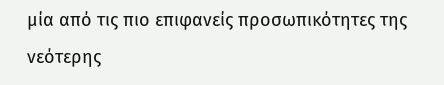μία από τις πιο επιφανείς προσωπικότητες της νεότερης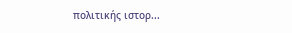πολιτικής ιστορ...